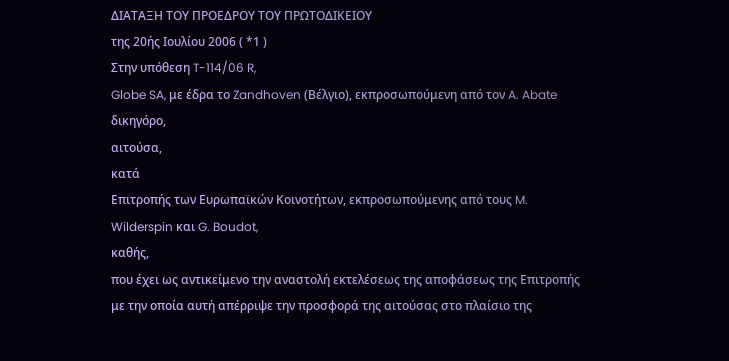ΔΙΑΤΑΞΗ ΤΟΥ ΠΡΟΕΔΡΟΥ ΤΟΥ ΠΡΩΤΟΔΙΚΕΙΟΥ
της 20ής Ιουλίου 2006 ( *1 )
Στην υπόθεση T-114/06 R,
Globe SA, με έδρα το Zandhoven (Βέλγιο), εκπροσωπούμενη από τον A. Abate δικηγόρο,
αιτούσα,
κατά
Επιτροπής των Ευρωπαϊκών Κοινοτήτων, εκπροσωπούμενης από τους M. Wilderspin και G. Boudot,
καθής,
που έχει ως αντικείμενο την αναστολή εκτελέσεως της αποφάσεως της Επιτροπής με την οποία αυτή απέρριψε την προσφορά της αιτούσας στο πλαίσιο της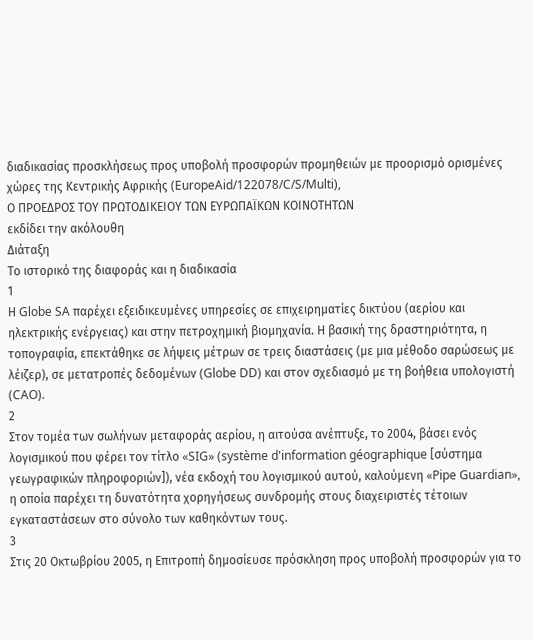διαδικασίας προσκλήσεως προς υποβολή προσφορών προμηθειών με προορισμό ορισμένες χώρες της Κεντρικής Αφρικής (EuropeAid/122078/C/S/Multi),
Ο ΠΡΟΕΔΡΟΣ ΤΟΥ ΠΡΩΤΟΔΙΚΕΙΟΥ ΤΩΝ ΕΥΡΩΠΑΪΚΩΝ ΚΟΙΝΟΤΗΤΩΝ
εκδίδει την ακόλουθη
Διάταξη
Το ιστορικό της διαφοράς και η διαδικασία
1
Η Globe SA παρέχει εξειδικευμένες υπηρεσίες σε επιχειρηματίες δικτύου (αερίου και ηλεκτρικής ενέργειας) και στην πετροχημική βιομηχανία. Η βασική της δραστηριότητα, η τοπογραφία, επεκτάθηκε σε λήψεις μέτρων σε τρεις διαστάσεις (με μια μέθοδο σαρώσεως με λέιζερ), σε μετατροπές δεδομένων (Globe DD) και στον σχεδιασμό με τη βοήθεια υπολογιστή (CAO).
2
Στον τομέα των σωλήνων μεταφοράς αερίου, η αιτούσα ανέπτυξε, το 2004, βάσει ενός λογισμικού που φέρει τον τίτλο «SIG» (système d'information géographique [σύστημα γεωγραφικών πληροφοριών]), νέα εκδοχή του λογισμικού αυτού, καλούμενη «Pipe Guardian», η οποία παρέχει τη δυνατότητα χορηγήσεως συνδρομής στους διαχειριστές τέτοιων εγκαταστάσεων στο σύνολο των καθηκόντων τους.
3
Στις 20 Οκτωβρίου 2005, η Επιτροπή δημοσίευσε πρόσκληση προς υποβολή προσφορών για το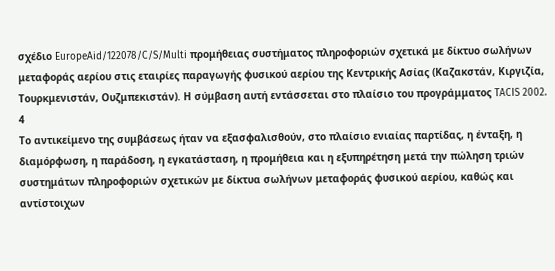σχέδιο EuropeAid/122078/C/S/Multi προμήθειας συστήματος πληροφοριών σχετικά με δίκτυο σωλήνων μεταφοράς αερίου στις εταιρίες παραγωγής φυσικού αερίου της Κεντρικής Ασίας (Καζακστάν, Κιργιζία, Τουρκμενιστάν, Ουζμπεκιστάν). Η σύμβαση αυτή εντάσσεται στο πλαίσιο του προγράμματος TACIS 2002.
4
Το αντικείμενο της συμβάσεως ήταν να εξασφαλισθούν, στο πλαίσιο ενιαίας παρτίδας, η ένταξη, η διαμόρφωση, η παράδοση, η εγκατάσταση, η προμήθεια και η εξυπηρέτηση μετά την πώληση τριών συστημάτων πληροφοριών σχετικών με δίκτυα σωλήνων μεταφοράς φυσικού αερίου, καθώς και αντίστοιχων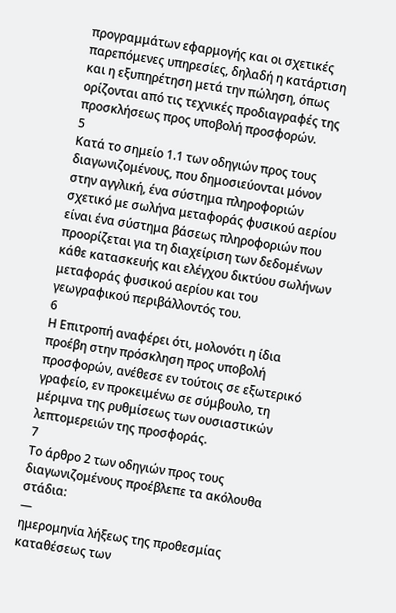προγραμμάτων εφαρμογής και οι σχετικές παρεπόμενες υπηρεσίες, δηλαδή η κατάρτιση και η εξυπηρέτηση μετά την πώληση, όπως ορίζονται από τις τεχνικές προδιαγραφές της προσκλήσεως προς υποβολή προσφορών.
5
Κατά το σημείο 1.1 των οδηγιών προς τους διαγωνιζομένους, που δημοσιεύονται μόνον στην αγγλική, ένα σύστημα πληροφοριών σχετικό με σωλήνα μεταφοράς φυσικού αερίου είναι ένα σύστημα βάσεως πληροφοριών που προορίζεται για τη διαχείριση των δεδομένων κάθε κατασκευής και ελέγχου δικτύου σωλήνων μεταφοράς φυσικού αερίου και του γεωγραφικού περιβάλλοντός του.
6
Η Επιτροπή αναφέρει ότι, μολονότι η ίδια προέβη στην πρόσκληση προς υποβολή προσφορών, ανέθεσε εν τούτοις σε εξωτερικό γραφείο, εν προκειμένω σε σύμβουλο, τη μέριμνα της ρυθμίσεως των ουσιαστικών λεπτομερειών της προσφοράς.
7
Το άρθρο 2 των οδηγιών προς τους διαγωνιζομένους προέβλεπε τα ακόλουθα στάδια:
—
ημερομηνία λήξεως της προθεσμίας καταθέσεως των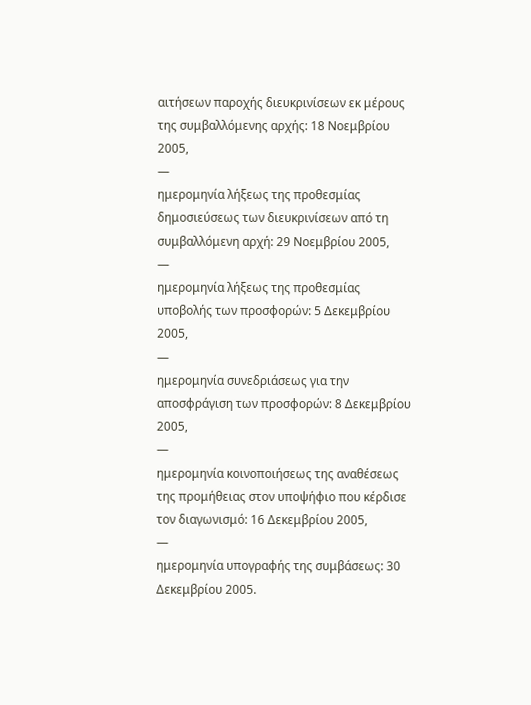αιτήσεων παροχής διευκρινίσεων εκ μέρους της συμβαλλόμενης αρχής: 18 Νοεμβρίου 2005,
—
ημερομηνία λήξεως της προθεσμίας δημοσιεύσεως των διευκρινίσεων από τη συμβαλλόμενη αρχή: 29 Νοεμβρίου 2005,
—
ημερομηνία λήξεως της προθεσμίας υποβολής των προσφορών: 5 Δεκεμβρίου 2005,
—
ημερομηνία συνεδριάσεως για την αποσφράγιση των προσφορών: 8 Δεκεμβρίου 2005,
—
ημερομηνία κοινοποιήσεως της αναθέσεως της προμήθειας στον υποψήφιο που κέρδισε τον διαγωνισμό: 16 Δεκεμβρίου 2005,
—
ημερομηνία υπογραφής της συμβάσεως: 30 Δεκεμβρίου 2005.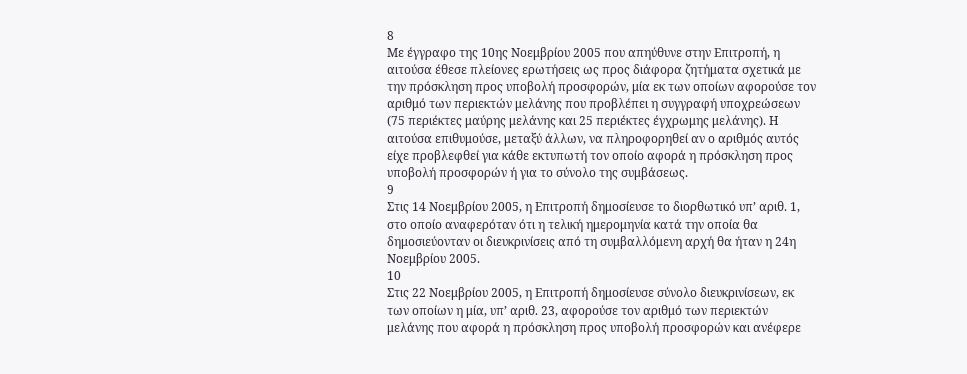8
Με έγγραφο της 10ης Νοεμβρίου 2005 που απηύθυνε στην Επιτροπή, η αιτούσα έθεσε πλείονες ερωτήσεις ως προς διάφορα ζητήματα σχετικά με την πρόσκληση προς υποβολή προσφορών, μία εκ των οποίων αφορούσε τον αριθμό των περιεκτών μελάνης που προβλέπει η συγγραφή υποχρεώσεων (75 περιέκτες μαύρης μελάνης και 25 περιέκτες έγχρωμης μελάνης). Η αιτούσα επιθυμούσε, μεταξύ άλλων, να πληροφορηθεί αν ο αριθμός αυτός είχε προβλεφθεί για κάθε εκτυπωτή τον οποίο αφορά η πρόσκληση προς υποβολή προσφορών ή για το σύνολο της συμβάσεως.
9
Στις 14 Νοεμβρίου 2005, η Επιτροπή δημοσίευσε το διορθωτικό υπ’ αριθ. 1, στο οποίο αναφερόταν ότι η τελική ημερομηνία κατά την οποία θα δημοσιεύονταν οι διευκρινίσεις από τη συμβαλλόμενη αρχή θα ήταν η 24η Νοεμβρίου 2005.
10
Στις 22 Νοεμβρίου 2005, η Επιτροπή δημοσίευσε σύνολο διευκρινίσεων, εκ των οποίων η μία, υπ’ αριθ. 23, αφορούσε τον αριθμό των περιεκτών μελάνης που αφορά η πρόσκληση προς υποβολή προσφορών και ανέφερε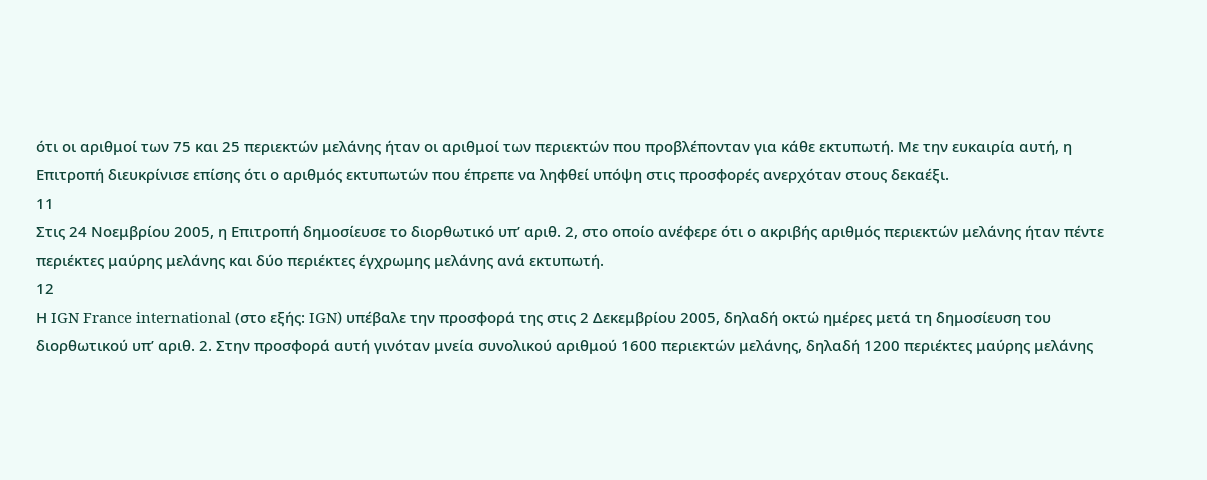ότι οι αριθμοί των 75 και 25 περιεκτών μελάνης ήταν οι αριθμοί των περιεκτών που προβλέπονταν για κάθε εκτυπωτή. Με την ευκαιρία αυτή, η Επιτροπή διευκρίνισε επίσης ότι ο αριθμός εκτυπωτών που έπρεπε να ληφθεί υπόψη στις προσφορές ανερχόταν στους δεκαέξι.
11
Στις 24 Νοεμβρίου 2005, η Επιτροπή δημοσίευσε το διορθωτικό υπ’ αριθ. 2, στο οποίο ανέφερε ότι ο ακριβής αριθμός περιεκτών μελάνης ήταν πέντε περιέκτες μαύρης μελάνης και δύο περιέκτες έγχρωμης μελάνης ανά εκτυπωτή.
12
Η IGN France international (στο εξής: IGN) υπέβαλε την προσφορά της στις 2 Δεκεμβρίου 2005, δηλαδή οκτώ ημέρες μετά τη δημοσίευση του διορθωτικού υπ’ αριθ. 2. Στην προσφορά αυτή γινόταν μνεία συνολικού αριθμού 1600 περιεκτών μελάνης, δηλαδή 1200 περιέκτες μαύρης μελάνης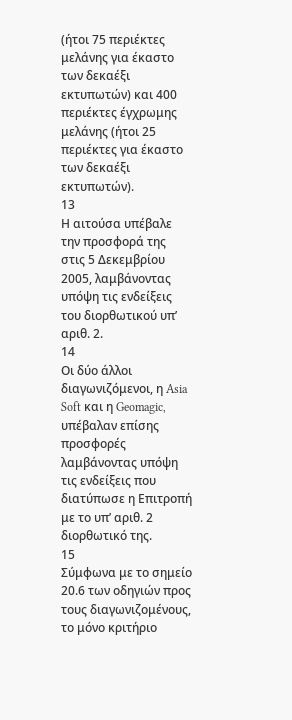(ήτοι 75 περιέκτες μελάνης για έκαστο των δεκαέξι εκτυπωτών) και 400 περιέκτες έγχρωμης μελάνης (ήτοι 25 περιέκτες για έκαστο των δεκαέξι εκτυπωτών).
13
Η αιτούσα υπέβαλε την προσφορά της στις 5 Δεκεμβρίου 2005, λαμβάνοντας υπόψη τις ενδείξεις του διορθωτικού υπ’ αριθ. 2.
14
Οι δύο άλλοι διαγωνιζόμενοι, η Asia Soft και η Geomagic, υπέβαλαν επίσης προσφορές λαμβάνοντας υπόψη τις ενδείξεις που διατύπωσε η Επιτροπή με το υπ’ αριθ. 2 διορθωτικό της.
15
Σύμφωνα με το σημείο 20.6 των οδηγιών προς τους διαγωνιζομένους, το μόνο κριτήριο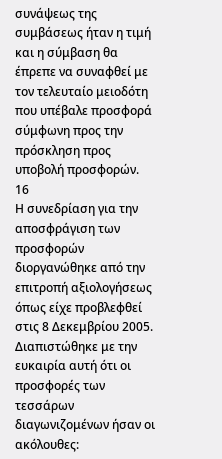συνάψεως της συμβάσεως ήταν η τιμή και η σύμβαση θα έπρεπε να συναφθεί με τον τελευταίο μειοδότη που υπέβαλε προσφορά σύμφωνη προς την πρόσκληση προς υποβολή προσφορών.
16
Η συνεδρίαση για την αποσφράγιση των προσφορών διοργανώθηκε από την επιτροπή αξιολογήσεως όπως είχε προβλεφθεί στις 8 Δεκεμβρίου 2005. Διαπιστώθηκε με την ευκαιρία αυτή ότι οι προσφορές των τεσσάρων διαγωνιζομένων ήσαν οι ακόλουθες: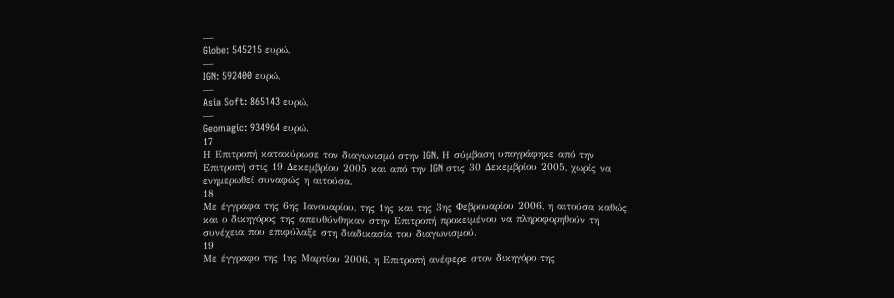—
Globe: 545215 ευρώ,
—
IGN: 592400 ευρώ,
—
Asia Soft: 865143 ευρώ,
—
Geomagic: 934964 ευρώ.
17
Η Επιτροπή κατακύρωσε τον διαγωνισμό στην IGN. Η σύμβαση υπογράφηκε από την Επιτροπή στις 19 Δεκεμβρίου 2005 και από την IGN στις 30 Δεκεμβρίου 2005, χωρίς να ενημερωθεί συναφώς η αιτούσα.
18
Με έγγραφα της 6ης Ιανουαρίου, της 1ης και της 3ης Φεβρουαρίου 2006, η αιτούσα καθώς και ο δικηγόρος της απευθύνθηκαν στην Επιτροπή προκειμένου να πληροφορηθούν τη συνέχεια που επιφύλαξε στη διαδικασία του διαγωνισμού.
19
Με έγγραφο της 1ης Μαρτίου 2006, η Επιτροπή ανέφερε στον δικηγόρο της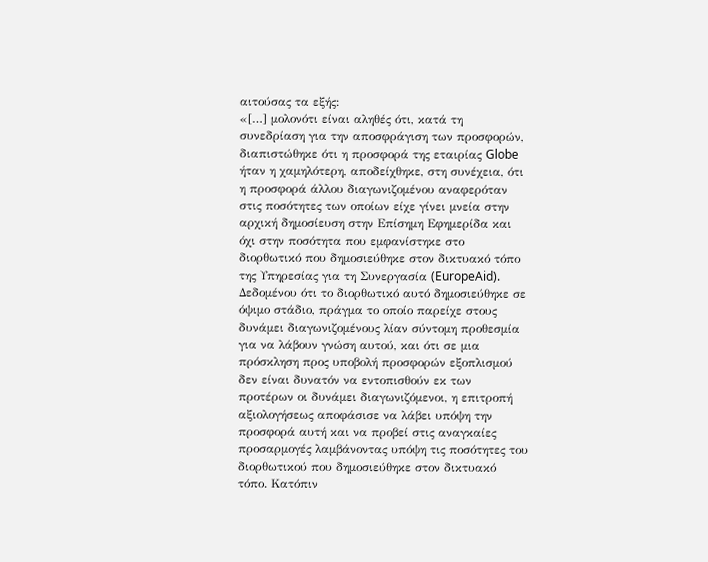αιτούσας τα εξής:
«[…] μολονότι είναι αληθές ότι, κατά τη συνεδρίαση για την αποσφράγιση των προσφορών, διαπιστώθηκε ότι η προσφορά της εταιρίας Globe ήταν η χαμηλότερη, αποδείχθηκε, στη συνέχεια, ότι η προσφορά άλλου διαγωνιζομένου αναφερόταν στις ποσότητες των οποίων είχε γίνει μνεία στην αρχική δημοσίευση στην Επίσημη Εφημερίδα και όχι στην ποσότητα που εμφανίστηκε στο διορθωτικό που δημοσιεύθηκε στον δικτυακό τόπο της Υπηρεσίας για τη Συνεργασία (EuropeAid). Δεδομένου ότι το διορθωτικό αυτό δημοσιεύθηκε σε όψιμο στάδιο, πράγμα το οποίο παρείχε στους δυνάμει διαγωνιζομένους λίαν σύντομη προθεσμία για να λάβουν γνώση αυτού, και ότι σε μια πρόσκληση προς υποβολή προσφορών εξοπλισμού δεν είναι δυνατόν να εντοπισθούν εκ των προτέρων οι δυνάμει διαγωνιζόμενοι, η επιτροπή αξιολογήσεως αποφάσισε να λάβει υπόψη την προσφορά αυτή και να προβεί στις αναγκαίες προσαρμογές λαμβάνοντας υπόψη τις ποσότητες του διορθωτικού που δημοσιεύθηκε στον δικτυακό τόπο. Κατόπιν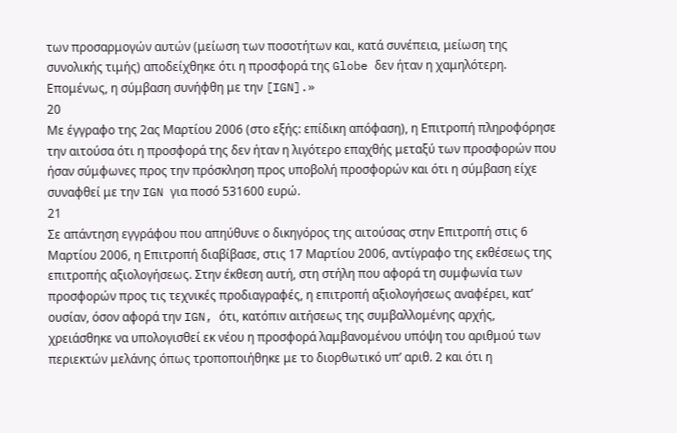των προσαρμογών αυτών (μείωση των ποσοτήτων και, κατά συνέπεια, μείωση της συνολικής τιμής) αποδείχθηκε ότι η προσφορά της Globe δεν ήταν η χαμηλότερη. Επομένως, η σύμβαση συνήφθη με την [IGN].»
20
Με έγγραφο της 2ας Μαρτίου 2006 (στο εξής: επίδικη απόφαση), η Επιτροπή πληροφόρησε την αιτούσα ότι η προσφορά της δεν ήταν η λιγότερο επαχθής μεταξύ των προσφορών που ήσαν σύμφωνες προς την πρόσκληση προς υποβολή προσφορών και ότι η σύμβαση είχε συναφθεί με την IGN για ποσό 531600 ευρώ.
21
Σε απάντηση εγγράφου που απηύθυνε ο δικηγόρος της αιτούσας στην Επιτροπή στις 6 Μαρτίου 2006, η Επιτροπή διαβίβασε, στις 17 Μαρτίου 2006, αντίγραφο της εκθέσεως της επιτροπής αξιολογήσεως. Στην έκθεση αυτή, στη στήλη που αφορά τη συμφωνία των προσφορών προς τις τεχνικές προδιαγραφές, η επιτροπή αξιολογήσεως αναφέρει, κατ’ ουσίαν, όσον αφορά την IGN, ότι, κατόπιν αιτήσεως της συμβαλλομένης αρχής, χρειάσθηκε να υπολογισθεί εκ νέου η προσφορά λαμβανομένου υπόψη του αριθμού των περιεκτών μελάνης όπως τροποποιήθηκε με το διορθωτικό υπ’ αριθ. 2 και ότι η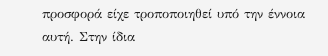προσφορά είχε τροποποιηθεί υπό την έννοια αυτή. Στην ίδια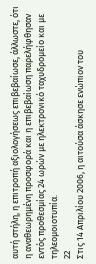αυτή στήλη, η επιτροπή αξιολογήσεως επιβεβαίωσε, άλλωστε, ότι η αναθεωρημένη προσφορά και η επιβεβαίωση παρελήφθησαν εντός προθεσμίας 24 ωρών με ηλεκτρονικό ταχυδρομείο και με τηλεομοιοτυπία.
22
Στις 14 Απριλίου 2006, η αιτούσα άσκησε ενώπιον του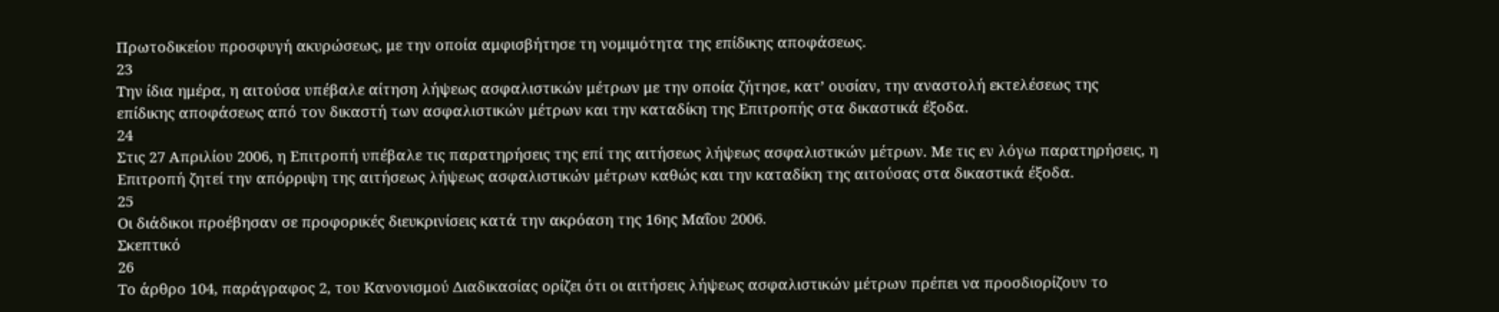Πρωτοδικείου προσφυγή ακυρώσεως, με την οποία αμφισβήτησε τη νομιμότητα της επίδικης αποφάσεως.
23
Την ίδια ημέρα, η αιτούσα υπέβαλε αίτηση λήψεως ασφαλιστικών μέτρων με την οποία ζήτησε, κατ’ ουσίαν, την αναστολή εκτελέσεως της επίδικης αποφάσεως από τον δικαστή των ασφαλιστικών μέτρων και την καταδίκη της Επιτροπής στα δικαστικά έξοδα.
24
Στις 27 Απριλίου 2006, η Επιτροπή υπέβαλε τις παρατηρήσεις της επί της αιτήσεως λήψεως ασφαλιστικών μέτρων. Με τις εν λόγω παρατηρήσεις, η Επιτροπή ζητεί την απόρριψη της αιτήσεως λήψεως ασφαλιστικών μέτρων καθώς και την καταδίκη της αιτούσας στα δικαστικά έξοδα.
25
Οι διάδικοι προέβησαν σε προφορικές διευκρινίσεις κατά την ακρόαση της 16ης Μαΐου 2006.
Σκεπτικό
26
Το άρθρο 104, παράγραφος 2, του Κανονισμού Διαδικασίας ορίζει ότι οι αιτήσεις λήψεως ασφαλιστικών μέτρων πρέπει να προσδιορίζουν το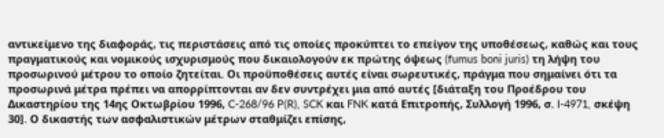αντικείμενο της διαφοράς, τις περιστάσεις από τις οποίες προκύπτει το επείγον της υποθέσεως, καθώς και τους πραγματικούς και νομικούς ισχυρισμούς που δικαιολογούν εκ πρώτης όψεως (fumus boni juris) τη λήψη του προσωρινού μέτρου το οποίο ζητείται. Οι προϋποθέσεις αυτές είναι σωρευτικές, πράγμα που σημαίνει ότι τα προσωρινά μέτρα πρέπει να απορρίπτονται αν δεν συντρέχει μια από αυτές [διάταξη του Προέδρου του Δικαστηρίου της 14ης Οκτωβρίου 1996, C-268/96 P(R), SCK και FNK κατά Επιτροπής, Συλλογή 1996, σ. I-4971, σκέψη 30]. Ο δικαστής των ασφαλιστικών μέτρων σταθμίζει επίσης,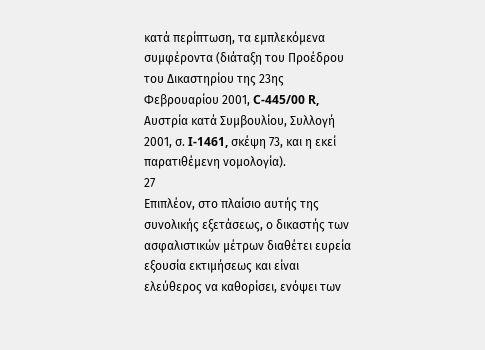κατά περίπτωση, τα εμπλεκόμενα συμφέροντα (διάταξη του Προέδρου του Δικαστηρίου της 23ης Φεβρουαρίου 2001, C-445/00 R, Αυστρία κατά Συμβουλίου, Συλλογή 2001, σ. I-1461, σκέψη 73, και η εκεί παρατιθέμενη νομολογία).
27
Επιπλέον, στο πλαίσιο αυτής της συνολικής εξετάσεως, ο δικαστής των ασφαλιστικών μέτρων διαθέτει ευρεία εξουσία εκτιμήσεως και είναι ελεύθερος να καθορίσει, ενόψει των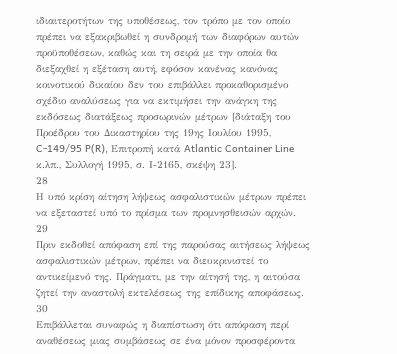ιδιαιτεροτήτων της υποθέσεως, τον τρόπο με τον οποίο πρέπει να εξακριβωθεί η συνδρομή των διαφόρων αυτών προϋποθέσεων, καθώς και τη σειρά με την οποία θα διεξαχθεί η εξέταση αυτή, εφόσον κανένας κανόνας κοινοτικού δικαίου δεν του επιβάλλει προκαθορισμένο σχέδιο αναλύσεως για να εκτιμήσει την ανάγκη της εκδόσεως διατάξεως προσωρινών μέτρων [διάταξη του Προέδρου του Δικαστηρίου της 19ης Ιουλίου 1995, C-149/95 P(R), Επιτροπή κατά Atlantic Container Line κ.λπ., Συλλογή 1995, σ. Ι-2165, σκέψη 23].
28
Η υπό κρίση αίτηση λήψεως ασφαλιστικών μέτρων πρέπει να εξεταστεί υπό το πρίσμα των προμνησθεισών αρχών.
29
Πριν εκδοθεί απόφαση επί της παρούσας αιτήσεως λήψεως ασφαλιστικών μέτρων, πρέπει να διευκρινιστεί το αντικείμενό της. Πράγματι, με την αίτησή της, η αιτούσα ζητεί την αναστολή εκτελέσεως της επίδικης αποφάσεως.
30
Επιβάλλεται συναφώς η διαπίστωση ότι απόφαση περί αναθέσεως μιας συμβάσεως σε ένα μόνον προσφέροντα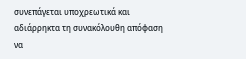συνεπάγεται υποχρεωτικά και αδιάρρηκτα τη συνακόλουθη απόφαση να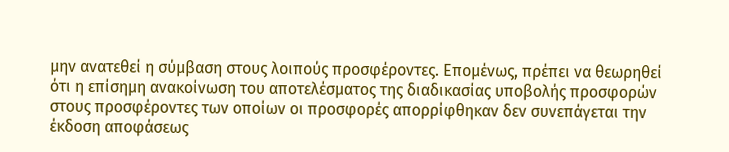μην ανατεθεί η σύμβαση στους λοιπούς προσφέροντες. Επομένως, πρέπει να θεωρηθεί ότι η επίσημη ανακοίνωση του αποτελέσματος της διαδικασίας υποβολής προσφορών στους προσφέροντες των οποίων οι προσφορές απορρίφθηκαν δεν συνεπάγεται την έκδοση αποφάσεως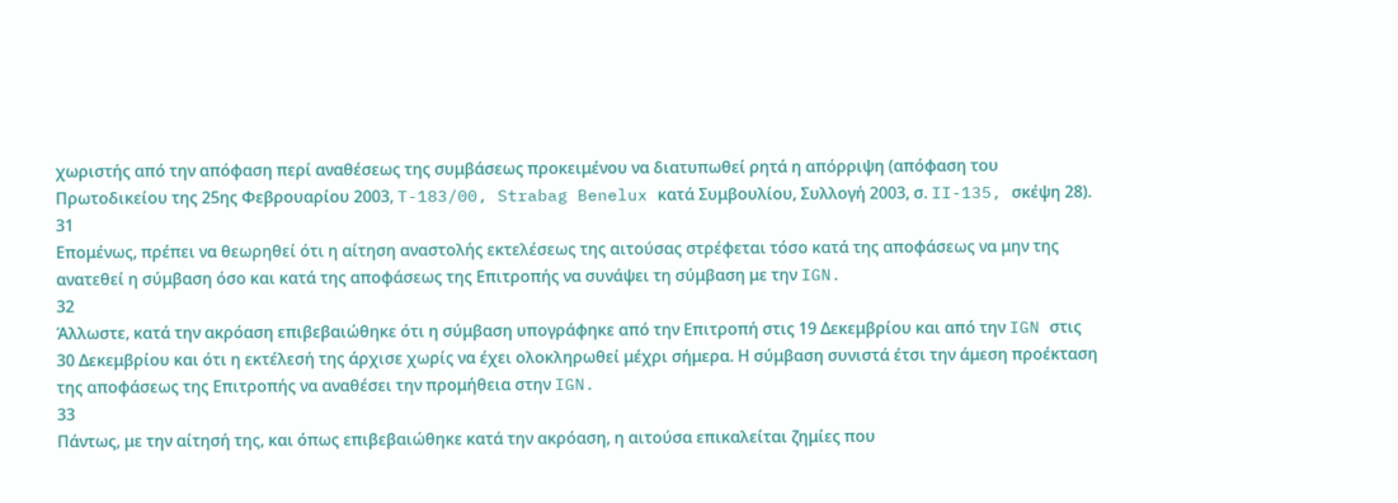χωριστής από την απόφαση περί αναθέσεως της συμβάσεως προκειμένου να διατυπωθεί ρητά η απόρριψη (απόφαση του Πρωτοδικείου της 25ης Φεβρουαρίου 2003, T-183/00, Strabag Benelux κατά Συμβουλίου, Συλλογή 2003, σ. II-135, σκέψη 28).
31
Επομένως, πρέπει να θεωρηθεί ότι η αίτηση αναστολής εκτελέσεως της αιτούσας στρέφεται τόσο κατά της αποφάσεως να μην της ανατεθεί η σύμβαση όσο και κατά της αποφάσεως της Επιτροπής να συνάψει τη σύμβαση με την IGN.
32
Άλλωστε, κατά την ακρόαση επιβεβαιώθηκε ότι η σύμβαση υπογράφηκε από την Επιτροπή στις 19 Δεκεμβρίου και από την IGN στις 30 Δεκεμβρίου και ότι η εκτέλεσή της άρχισε χωρίς να έχει ολοκληρωθεί μέχρι σήμερα. Η σύμβαση συνιστά έτσι την άμεση προέκταση της αποφάσεως της Επιτροπής να αναθέσει την προμήθεια στην IGN.
33
Πάντως, με την αίτησή της, και όπως επιβεβαιώθηκε κατά την ακρόαση, η αιτούσα επικαλείται ζημίες που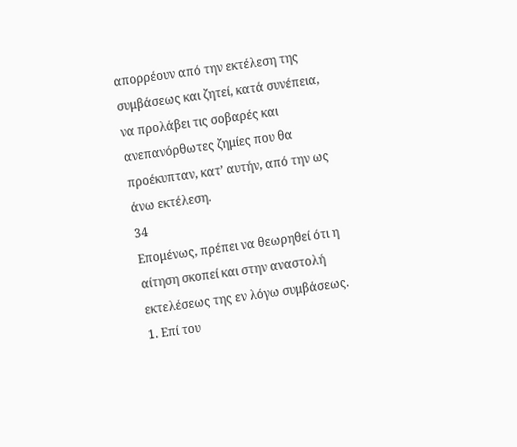απορρέουν από την εκτέλεση της συμβάσεως και ζητεί, κατά συνέπεια, να προλάβει τις σοβαρές και ανεπανόρθωτες ζημίες που θα προέκυπταν, κατ’ αυτήν, από την ως άνω εκτέλεση.
34
Επομένως, πρέπει να θεωρηθεί ότι η αίτηση σκοπεί και στην αναστολή εκτελέσεως της εν λόγω συμβάσεως.
1. Επί του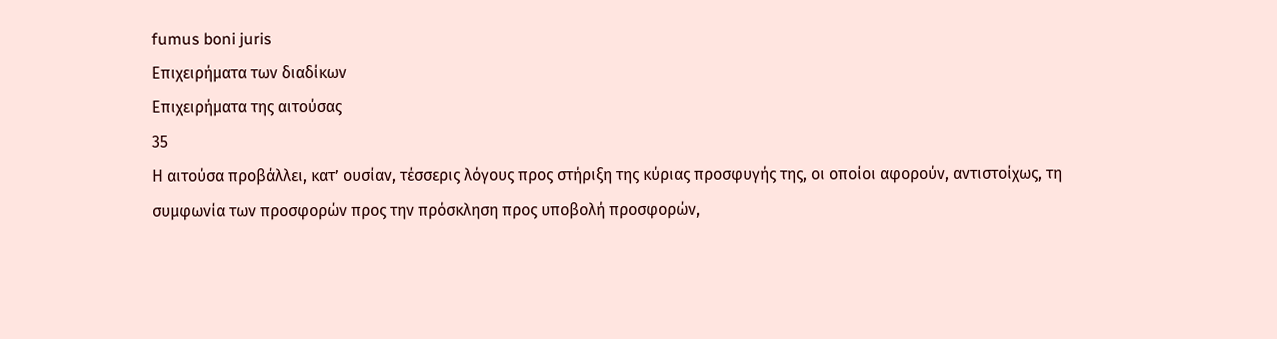fumus boni juris
Επιχειρήματα των διαδίκων
Επιχειρήματα της αιτούσας
35
Η αιτούσα προβάλλει, κατ’ ουσίαν, τέσσερις λόγους προς στήριξη της κύριας προσφυγής της, οι οποίοι αφορούν, αντιστοίχως, τη συμφωνία των προσφορών προς την πρόσκληση προς υποβολή προσφορών,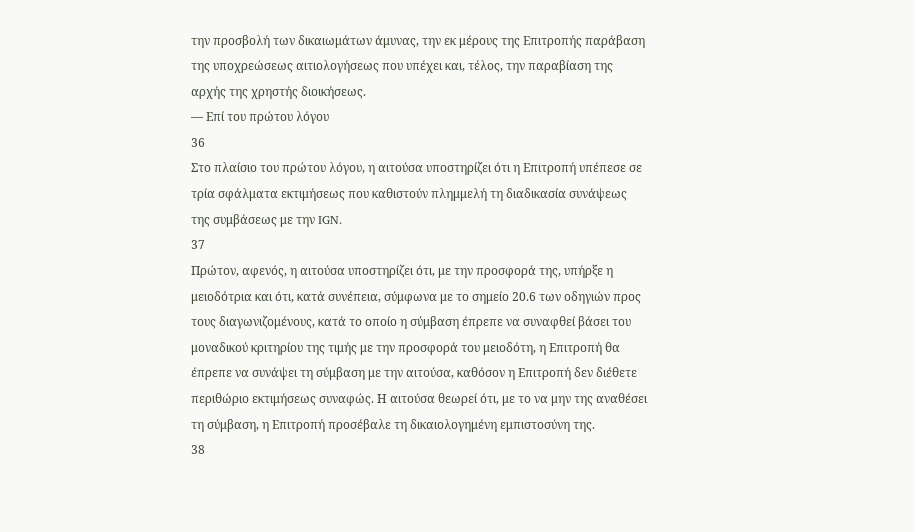την προσβολή των δικαιωμάτων άμυνας, την εκ μέρους της Επιτροπής παράβαση της υποχρεώσεως αιτιολογήσεως που υπέχει και, τέλος, την παραβίαση της αρχής της χρηστής διοικήσεως.
— Επί του πρώτου λόγου
36
Στο πλαίσιο του πρώτου λόγου, η αιτούσα υποστηρίζει ότι η Επιτροπή υπέπεσε σε τρία σφάλματα εκτιμήσεως που καθιστούν πλημμελή τη διαδικασία συνάψεως της συμβάσεως με την IGN.
37
Πρώτον, αφενός, η αιτούσα υποστηρίζει ότι, με την προσφορά της, υπήρξε η μειοδότρια και ότι, κατά συνέπεια, σύμφωνα με το σημείο 20.6 των οδηγιών προς τους διαγωνιζομένους, κατά το οποίο η σύμβαση έπρεπε να συναφθεί βάσει του μοναδικού κριτηρίου της τιμής με την προσφορά του μειοδότη, η Επιτροπή θα έπρεπε να συνάψει τη σύμβαση με την αιτούσα, καθόσον η Επιτροπή δεν διέθετε περιθώριο εκτιμήσεως συναφώς. Η αιτούσα θεωρεί ότι, με το να μην της αναθέσει τη σύμβαση, η Επιτροπή προσέβαλε τη δικαιολογημένη εμπιστοσύνη της.
38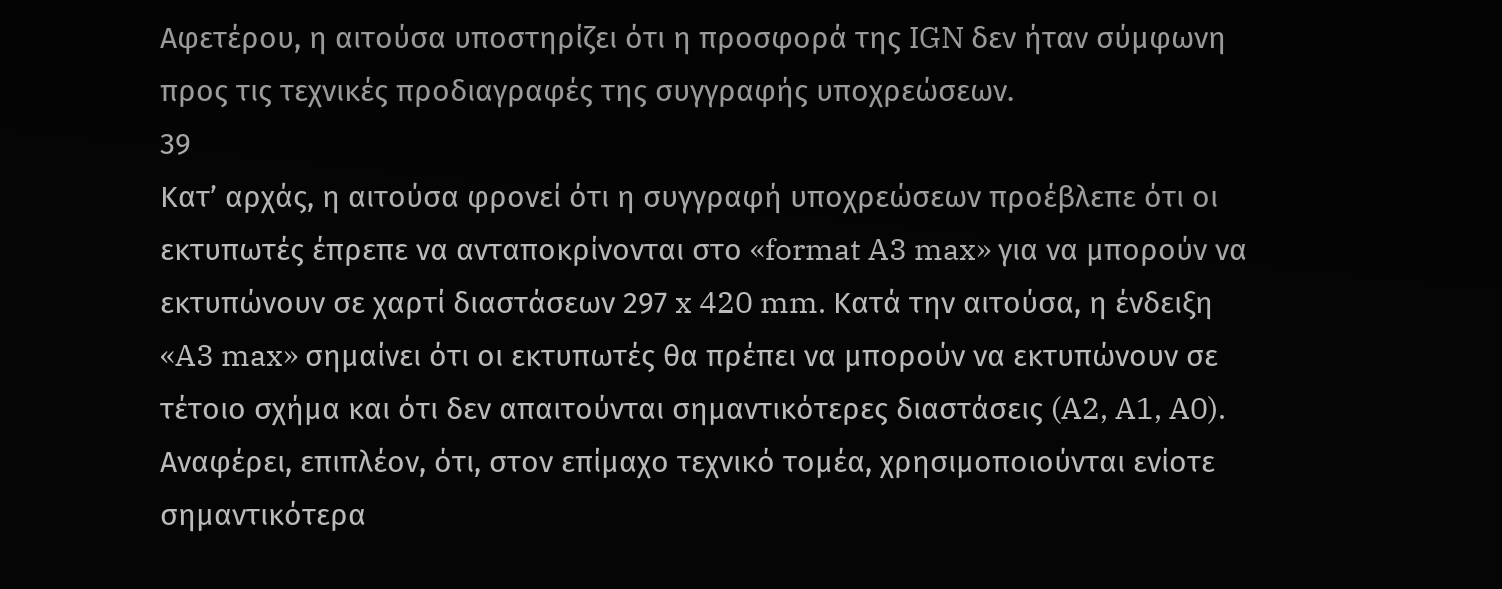Αφετέρου, η αιτούσα υποστηρίζει ότι η προσφορά της IGN δεν ήταν σύμφωνη προς τις τεχνικές προδιαγραφές της συγγραφής υποχρεώσεων.
39
Κατ’ αρχάς, η αιτούσα φρονεί ότι η συγγραφή υποχρεώσεων προέβλεπε ότι οι εκτυπωτές έπρεπε να ανταποκρίνονται στο «format A3 max» για να μπορούν να εκτυπώνουν σε χαρτί διαστάσεων 297 x 420 mm. Κατά την αιτούσα, η ένδειξη «A3 max» σημαίνει ότι οι εκτυπωτές θα πρέπει να μπορούν να εκτυπώνουν σε τέτοιο σχήμα και ότι δεν απαιτούνται σημαντικότερες διαστάσεις (A2, A1, A0). Αναφέρει, επιπλέον, ότι, στον επίμαχο τεχνικό τομέα, χρησιμοποιούνται ενίοτε σημαντικότερα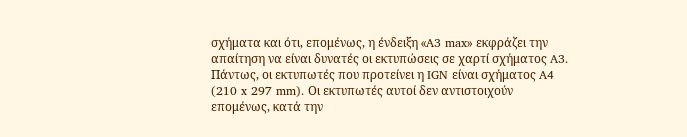σχήματα και ότι, επομένως, η ένδειξη «A3 max» εκφράζει την απαίτηση να είναι δυνατές οι εκτυπώσεις σε χαρτί σχήματος A3. Πάντως, οι εκτυπωτές που προτείνει η IGN είναι σχήματος A4 (210 x 297 mm). Οι εκτυπωτές αυτοί δεν αντιστοιχούν επομένως, κατά την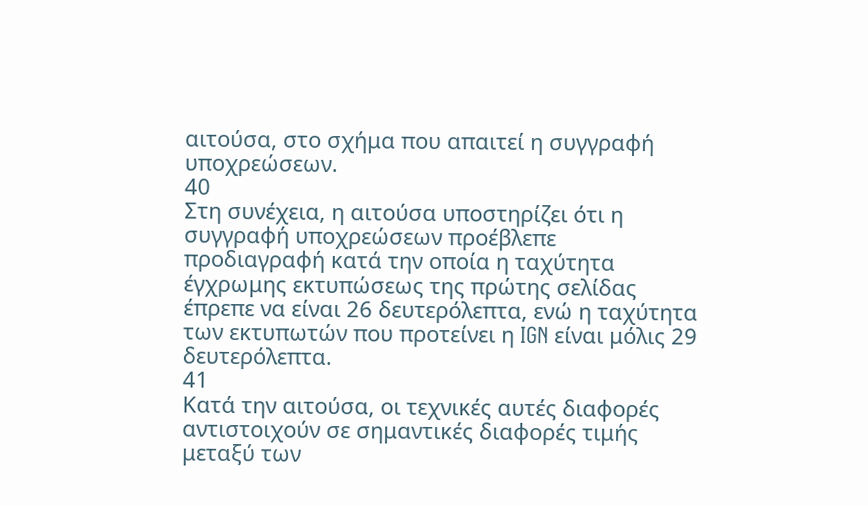αιτούσα, στο σχήμα που απαιτεί η συγγραφή υποχρεώσεων.
40
Στη συνέχεια, η αιτούσα υποστηρίζει ότι η συγγραφή υποχρεώσεων προέβλεπε προδιαγραφή κατά την οποία η ταχύτητα έγχρωμης εκτυπώσεως της πρώτης σελίδας έπρεπε να είναι 26 δευτερόλεπτα, ενώ η ταχύτητα των εκτυπωτών που προτείνει η IGN είναι μόλις 29 δευτερόλεπτα.
41
Κατά την αιτούσα, οι τεχνικές αυτές διαφορές αντιστοιχούν σε σημαντικές διαφορές τιμής μεταξύ των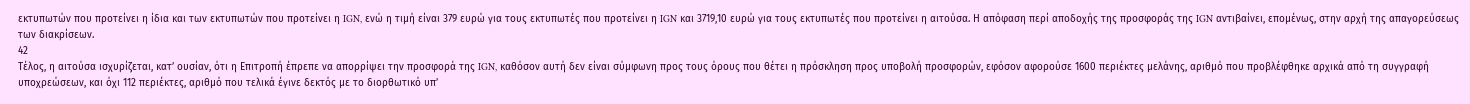εκτυπωτών που προτείνει η ίδια και των εκτυπωτών που προτείνει η IGN, ενώ η τιμή είναι 379 ευρώ για τους εκτυπωτές που προτείνει η IGN και 3719,10 ευρώ για τους εκτυπωτές που προτείνει η αιτούσα. Η απόφαση περί αποδοχής της προσφοράς της IGN αντιβαίνει, επομένως, στην αρχή της απαγορεύσεως των διακρίσεων.
42
Τέλος, η αιτούσα ισχυρίζεται, κατ’ ουσίαν, ότι η Επιτροπή έπρεπε να απορρίψει την προσφορά της IGN, καθόσον αυτή δεν είναι σύμφωνη προς τους όρους που θέτει η πρόσκληση προς υποβολή προσφορών, εφόσον αφορούσε 1600 περιέκτες μελάνης, αριθμό που προβλέφθηκε αρχικά από τη συγγραφή υποχρεώσεων, και όχι 112 περιέκτες, αριθμό που τελικά έγινε δεκτός με το διορθωτικό υπ’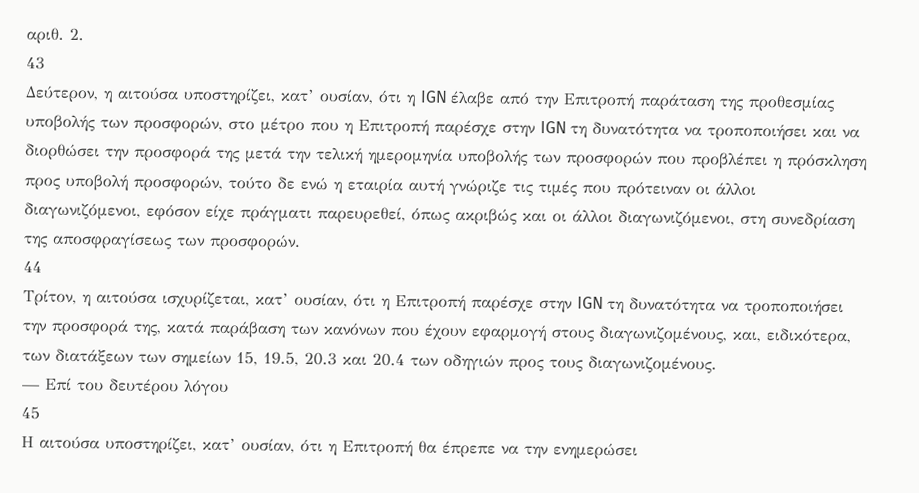αριθ. 2.
43
Δεύτερον, η αιτούσα υποστηρίζει, κατ’ ουσίαν, ότι η IGN έλαβε από την Επιτροπή παράταση της προθεσμίας υποβολής των προσφορών, στο μέτρο που η Επιτροπή παρέσχε στην IGN τη δυνατότητα να τροποποιήσει και να διορθώσει την προσφορά της μετά την τελική ημερομηνία υποβολής των προσφορών που προβλέπει η πρόσκληση προς υποβολή προσφορών, τούτο δε ενώ η εταιρία αυτή γνώριζε τις τιμές που πρότειναν οι άλλοι διαγωνιζόμενοι, εφόσον είχε πράγματι παρευρεθεί, όπως ακριβώς και οι άλλοι διαγωνιζόμενοι, στη συνεδρίαση της αποσφραγίσεως των προσφορών.
44
Τρίτον, η αιτούσα ισχυρίζεται, κατ’ ουσίαν, ότι η Επιτροπή παρέσχε στην IGN τη δυνατότητα να τροποποιήσει την προσφορά της, κατά παράβαση των κανόνων που έχουν εφαρμογή στους διαγωνιζομένους, και, ειδικότερα, των διατάξεων των σημείων 15, 19.5, 20.3 και 20.4 των οδηγιών προς τους διαγωνιζομένους.
— Επί του δευτέρου λόγου
45
Η αιτούσα υποστηρίζει, κατ’ ουσίαν, ότι η Επιτροπή θα έπρεπε να την ενημερώσει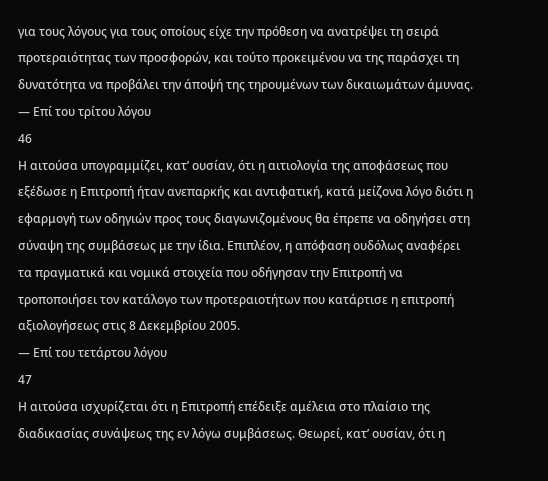για τους λόγους για τους οποίους είχε την πρόθεση να ανατρέψει τη σειρά προτεραιότητας των προσφορών, και τούτο προκειμένου να της παράσχει τη δυνατότητα να προβάλει την άποψή της τηρουμένων των δικαιωμάτων άμυνας.
— Επί του τρίτου λόγου
46
Η αιτούσα υπογραμμίζει, κατ’ ουσίαν, ότι η αιτιολογία της αποφάσεως που εξέδωσε η Επιτροπή ήταν ανεπαρκής και αντιφατική, κατά μείζονα λόγο διότι η εφαρμογή των οδηγιών προς τους διαγωνιζομένους θα έπρεπε να οδηγήσει στη σύναψη της συμβάσεως με την ίδια. Επιπλέον, η απόφαση ουδόλως αναφέρει τα πραγματικά και νομικά στοιχεία που οδήγησαν την Επιτροπή να τροποποιήσει τον κατάλογο των προτεραιοτήτων που κατάρτισε η επιτροπή αξιολογήσεως στις 8 Δεκεμβρίου 2005.
— Επί του τετάρτου λόγου
47
Η αιτούσα ισχυρίζεται ότι η Επιτροπή επέδειξε αμέλεια στο πλαίσιο της διαδικασίας συνάψεως της εν λόγω συμβάσεως. Θεωρεί, κατ’ ουσίαν, ότι η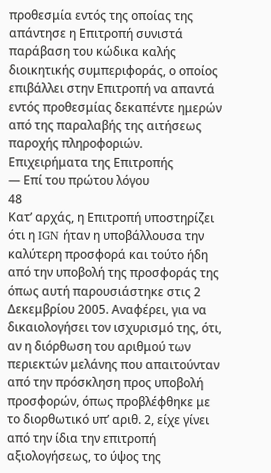προθεσμία εντός της οποίας της απάντησε η Επιτροπή συνιστά παράβαση του κώδικα καλής διοικητικής συμπεριφοράς, ο οποίος επιβάλλει στην Επιτροπή να απαντά εντός προθεσμίας δεκαπέντε ημερών από της παραλαβής της αιτήσεως παροχής πληροφοριών.
Επιχειρήματα της Επιτροπής
— Επί του πρώτου λόγου
48
Κατ’ αρχάς, η Επιτροπή υποστηρίζει ότι η IGN ήταν η υποβάλλουσα την καλύτερη προσφορά και τούτο ήδη από την υποβολή της προσφοράς της όπως αυτή παρουσιάστηκε στις 2 Δεκεμβρίου 2005. Αναφέρει, για να δικαιολογήσει τον ισχυρισμό της, ότι, αν η διόρθωση του αριθμού των περιεκτών μελάνης που απαιτούνταν από την πρόσκληση προς υποβολή προσφορών, όπως προβλέφθηκε με το διορθωτικό υπ’ αριθ. 2, είχε γίνει από την ίδια την επιτροπή αξιολογήσεως, το ύψος της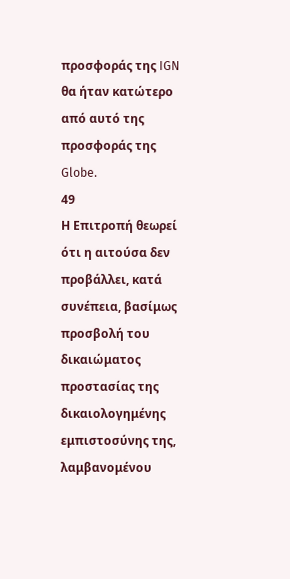προσφοράς της IGN θα ήταν κατώτερο από αυτό της προσφοράς της Globe.
49
Η Επιτροπή θεωρεί ότι η αιτούσα δεν προβάλλει, κατά συνέπεια, βασίμως προσβολή του δικαιώματος προστασίας της δικαιολογημένης εμπιστοσύνης της, λαμβανομένου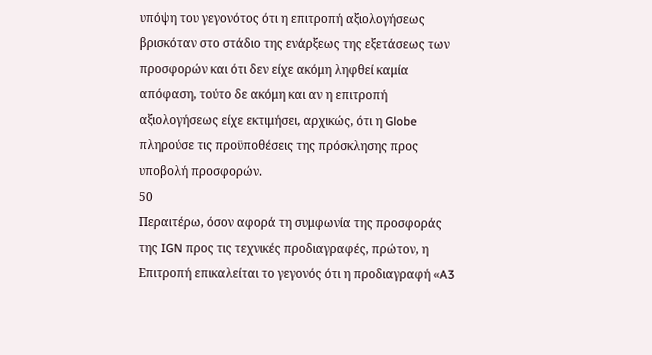υπόψη του γεγονότος ότι η επιτροπή αξιολογήσεως βρισκόταν στο στάδιο της ενάρξεως της εξετάσεως των προσφορών και ότι δεν είχε ακόμη ληφθεί καμία απόφαση, τούτο δε ακόμη και αν η επιτροπή αξιολογήσεως είχε εκτιμήσει, αρχικώς, ότι η Globe πληρούσε τις προϋποθέσεις της πρόσκλησης προς υποβολή προσφορών.
50
Περαιτέρω, όσον αφορά τη συμφωνία της προσφοράς της IGN προς τις τεχνικές προδιαγραφές, πρώτον, η Επιτροπή επικαλείται το γεγονός ότι η προδιαγραφή «A3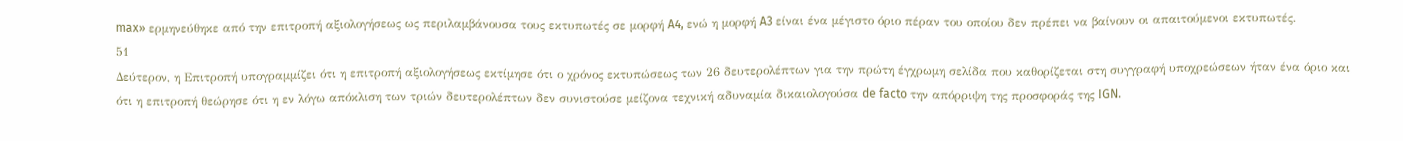max» ερμηνεύθηκε από την επιτροπή αξιολογήσεως ως περιλαμβάνουσα τους εκτυπωτές σε μορφή A4, ενώ η μορφή A3 είναι ένα μέγιστο όριο πέραν του οποίου δεν πρέπει να βαίνουν οι απαιτούμενοι εκτυπωτές.
51
Δεύτερον, η Επιτροπή υπογραμμίζει ότι η επιτροπή αξιολογήσεως εκτίμησε ότι ο χρόνος εκτυπώσεως των 26 δευτερολέπτων για την πρώτη έγχρωμη σελίδα που καθορίζεται στη συγγραφή υποχρεώσεων ήταν ένα όριο και ότι η επιτροπή θεώρησε ότι η εν λόγω απόκλιση των τριών δευτερολέπτων δεν συνιστούσε μείζονα τεχνική αδυναμία δικαιολογούσα de facto την απόρριψη της προσφοράς της IGN.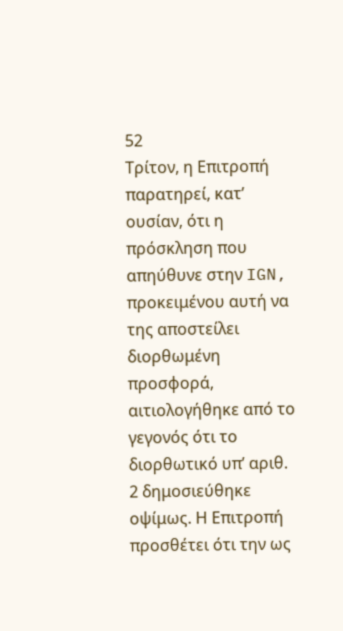52
Τρίτον, η Επιτροπή παρατηρεί, κατ’ ουσίαν, ότι η πρόσκληση που απηύθυνε στην IGN, προκειμένου αυτή να της αποστείλει διορθωμένη προσφορά, αιτιολογήθηκε από το γεγονός ότι το διορθωτικό υπ’ αριθ. 2 δημοσιεύθηκε οψίμως. Η Επιτροπή προσθέτει ότι την ως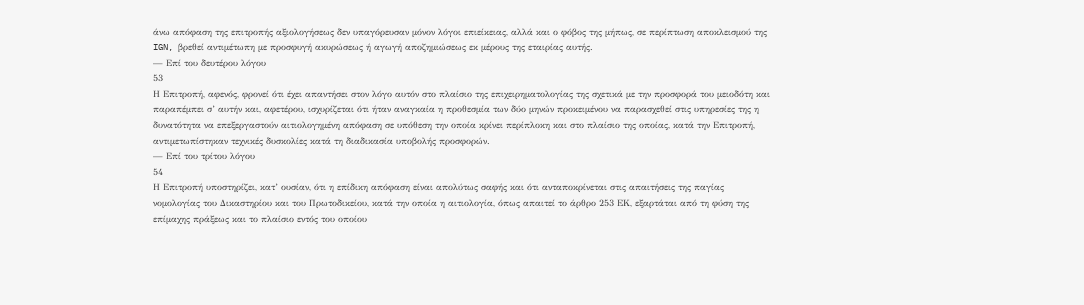άνω απόφαση της επιτροπής αξιολογήσεως δεν υπαγόρευσαν μόνον λόγοι επιείκειας, αλλά και ο φόβος της μήπως, σε περίπτωση αποκλεισμού της IGN, βρεθεί αντιμέτωπη με προσφυγή ακυρώσεως ή αγωγή αποζημιώσεως εκ μέρους της εταιρίας αυτής.
— Επί του δευτέρου λόγου
53
Η Επιτροπή, αφενός, φρονεί ότι έχει απαντήσει στον λόγο αυτόν στο πλαίσιο της επιχειρηματολογίας της σχετικά με την προσφορά του μειοδότη και παραπέμπει σ’ αυτήν και, αφετέρου, ισχυρίζεται ότι ήταν αναγκαία η προθεσμία των δύο μηνών προκειμένου να παρασχεθεί στις υπηρεσίες της η δυνατότητα να επεξεργαστούν αιτιολογημένη απόφαση σε υπόθεση την οποία κρίνει περίπλοκη και στο πλαίσιο της οποίας, κατά την Επιτροπή, αντιμετωπίστηκαν τεχνικές δυσκολίες κατά τη διαδικασία υποβολής προσφορών.
— Επί του τρίτου λόγου
54
Η Επιτροπή υποστηρίζει, κατ’ ουσίαν, ότι η επίδικη απόφαση είναι απολύτως σαφής και ότι ανταποκρίνεται στις απαιτήσεις της παγίας νομολογίας του Δικαστηρίου και του Πρωτοδικείου, κατά την οποία η αιτιολογία, όπως απαιτεί το άρθρο 253 ΕΚ, εξαρτάται από τη φύση της επίμαχης πράξεως και το πλαίσιο εντός του οποίου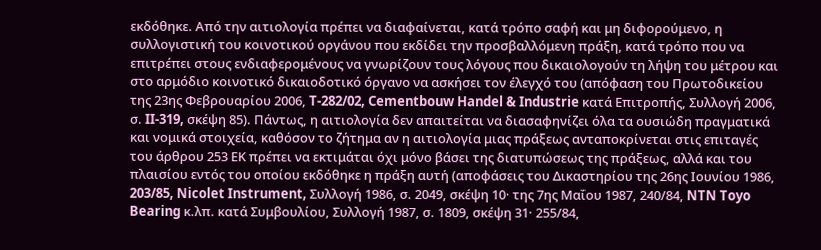εκδόθηκε. Από την αιτιολογία πρέπει να διαφαίνεται, κατά τρόπο σαφή και μη διφορούμενο, η συλλογιστική του κοινοτικού οργάνου που εκδίδει την προσβαλλόμενη πράξη, κατά τρόπο που να επιτρέπει στους ενδιαφερομένους να γνωρίζουν τους λόγους που δικαιολογούν τη λήψη του μέτρου και στο αρμόδιο κοινοτικό δικαιοδοτικό όργανο να ασκήσει τον έλεγχό του (απόφαση του Πρωτοδικείου της 23ης Φεβρουαρίου 2006, T-282/02, Cementbouw Handel & Industrie κατά Επιτροπής, Συλλογή 2006, σ. II-319, σκέψη 85). Πάντως, η αιτιολογία δεν απαιτείται να διασαφηνίζει όλα τα ουσιώδη πραγματικά και νομικά στοιχεία, καθόσον το ζήτημα αν η αιτιολογία μιας πράξεως ανταποκρίνεται στις επιταγές του άρθρου 253 ΕΚ πρέπει να εκτιμάται όχι μόνο βάσει της διατυπώσεως της πράξεως, αλλά και του πλαισίου εντός του οποίου εκδόθηκε η πράξη αυτή (αποφάσεις του Δικαστηρίου της 26ης Ιουνίου 1986, 203/85, Nicolet Instrument, Συλλογή 1986, σ. 2049, σκέψη 10· της 7ης Μαΐου 1987, 240/84, NTN Toyo Bearing κ.λπ. κατά Συμβουλίου, Συλλογή 1987, σ. 1809, σκέψη 31· 255/84,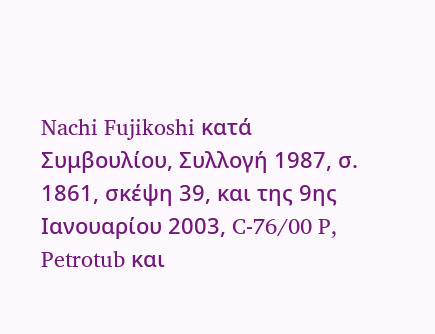Nachi Fujikoshi κατά Συμβουλίου, Συλλογή 1987, σ. 1861, σκέψη 39, και της 9ης Ιανουαρίου 2003, C-76/00 P, Petrotub και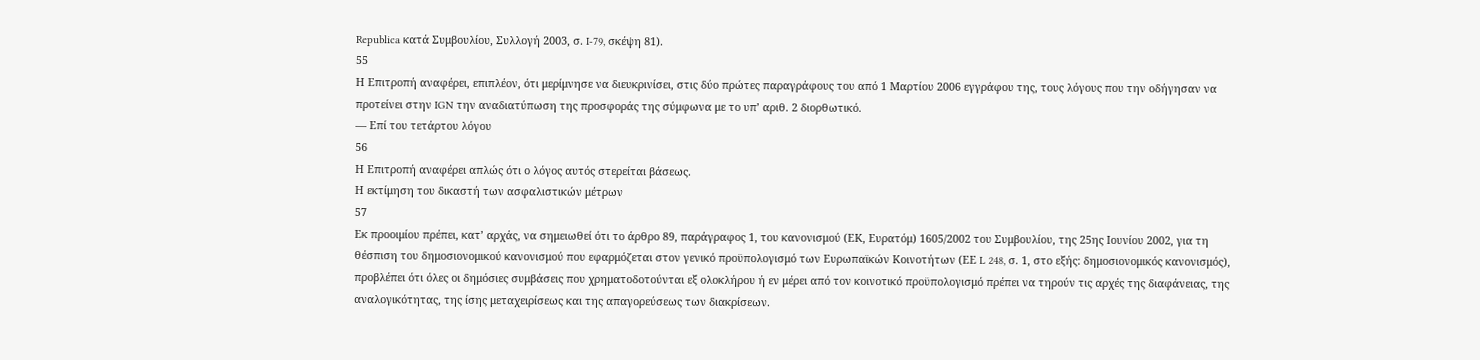Republica κατά Συμβουλίου, Συλλογή 2003, σ. I-79, σκέψη 81).
55
Η Επιτροπή αναφέρει, επιπλέον, ότι μερίμνησε να διευκρινίσει, στις δύο πρώτες παραγράφους του από 1 Μαρτίου 2006 εγγράφου της, τους λόγους που την οδήγησαν να προτείνει στην IGN την αναδιατύπωση της προσφοράς της σύμφωνα με το υπ’ αριθ. 2 διορθωτικό.
— Επί του τετάρτου λόγου
56
Η Επιτροπή αναφέρει απλώς ότι ο λόγος αυτός στερείται βάσεως.
Η εκτίμηση του δικαστή των ασφαλιστικών μέτρων
57
Εκ προοιμίου πρέπει, κατ’ αρχάς, να σημειωθεί ότι το άρθρο 89, παράγραφος 1, του κανονισμού (ΕΚ, Ευρατόμ) 1605/2002 του Συμβουλίου, της 25ης Ιουνίου 2002, για τη θέσπιση του δημοσιονομικού κανονισμού που εφαρμόζεται στον γενικό προϋπολογισμό των Ευρωπαϊκών Κοινοτήτων (ΕΕ L 248, σ. 1, στο εξής: δημοσιονομικός κανονισμός), προβλέπει ότι όλες οι δημόσιες συμβάσεις που χρηματοδοτούνται εξ ολοκλήρου ή εν μέρει από τον κοινοτικό προϋπολογισμό πρέπει να τηρούν τις αρχές της διαφάνειας, της αναλογικότητας, της ίσης μεταχειρίσεως και της απαγορεύσεως των διακρίσεων.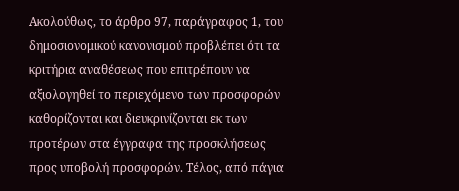Ακολούθως, το άρθρο 97, παράγραφος 1, του δημοσιονομικού κανονισμού προβλέπει ότι τα κριτήρια αναθέσεως που επιτρέπουν να αξιολογηθεί το περιεχόμενο των προσφορών καθορίζονται και διευκρινίζονται εκ των προτέρων στα έγγραφα της προσκλήσεως προς υποβολή προσφορών. Τέλος, από πάγια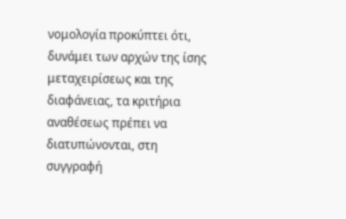νομολογία προκύπτει ότι, δυνάμει των αρχών της ίσης μεταχειρίσεως και της διαφάνειας, τα κριτήρια αναθέσεως πρέπει να διατυπώνονται, στη συγγραφή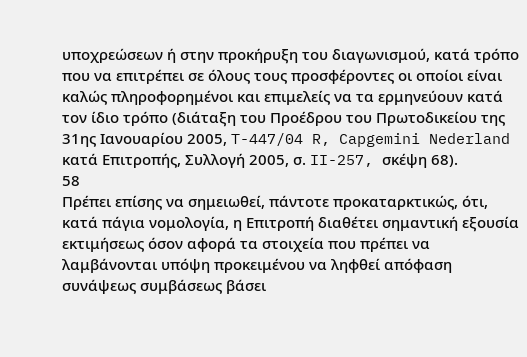υποχρεώσεων ή στην προκήρυξη του διαγωνισμού, κατά τρόπο που να επιτρέπει σε όλους τους προσφέροντες οι οποίοι είναι καλώς πληροφορημένοι και επιμελείς να τα ερμηνεύουν κατά τον ίδιο τρόπο (διάταξη του Προέδρου του Πρωτοδικείου της 31ης Ιανουαρίου 2005, T-447/04 R, Capgemini Nederland κατά Επιτροπής, Συλλογή 2005, σ. II-257, σκέψη 68).
58
Πρέπει επίσης να σημειωθεί, πάντοτε προκαταρκτικώς, ότι, κατά πάγια νομολογία, η Επιτροπή διαθέτει σημαντική εξουσία εκτιμήσεως όσον αφορά τα στοιχεία που πρέπει να λαμβάνονται υπόψη προκειμένου να ληφθεί απόφαση συνάψεως συμβάσεως βάσει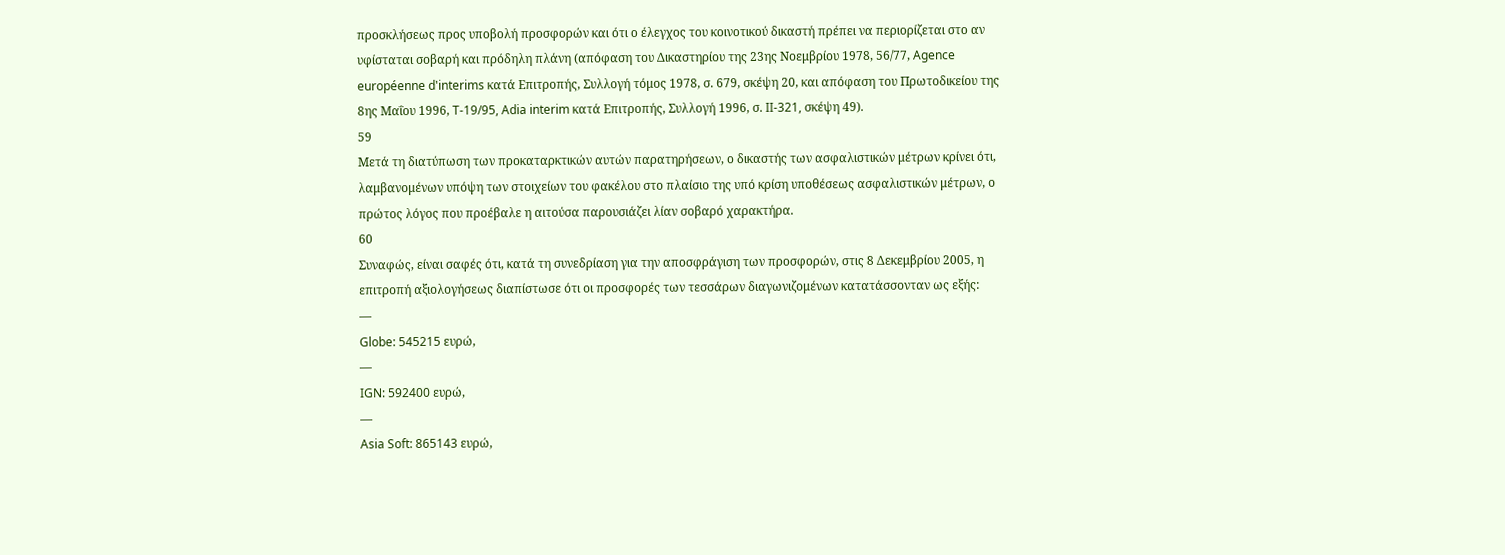προσκλήσεως προς υποβολή προσφορών και ότι ο έλεγχος του κοινοτικού δικαστή πρέπει να περιορίζεται στο αν υφίσταται σοβαρή και πρόδηλη πλάνη (απόφαση του Δικαστηρίου της 23ης Νοεμβρίου 1978, 56/77, Agence européenne d'interims κατά Επιτροπής, Συλλογή τόμος 1978, σ. 679, σκέψη 20, και απόφαση του Πρωτοδικείου της 8ης Μαΐου 1996, T-19/95, Adia interim κατά Επιτροπής, Συλλογή 1996, σ. II-321, σκέψη 49).
59
Μετά τη διατύπωση των προκαταρκτικών αυτών παρατηρήσεων, ο δικαστής των ασφαλιστικών μέτρων κρίνει ότι, λαμβανομένων υπόψη των στοιχείων του φακέλου στο πλαίσιο της υπό κρίση υποθέσεως ασφαλιστικών μέτρων, ο πρώτος λόγος που προέβαλε η αιτούσα παρουσιάζει λίαν σοβαρό χαρακτήρα.
60
Συναφώς, είναι σαφές ότι, κατά τη συνεδρίαση για την αποσφράγιση των προσφορών, στις 8 Δεκεμβρίου 2005, η επιτροπή αξιολογήσεως διαπίστωσε ότι οι προσφορές των τεσσάρων διαγωνιζομένων κατατάσσονταν ως εξής:
—
Globe: 545215 ευρώ,
—
IGN: 592400 ευρώ,
—
Asia Soft: 865143 ευρώ,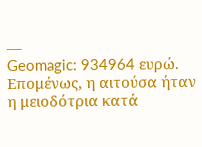—
Geomagic: 934964 ευρώ.
Επομένως, η αιτούσα ήταν η μειοδότρια κατά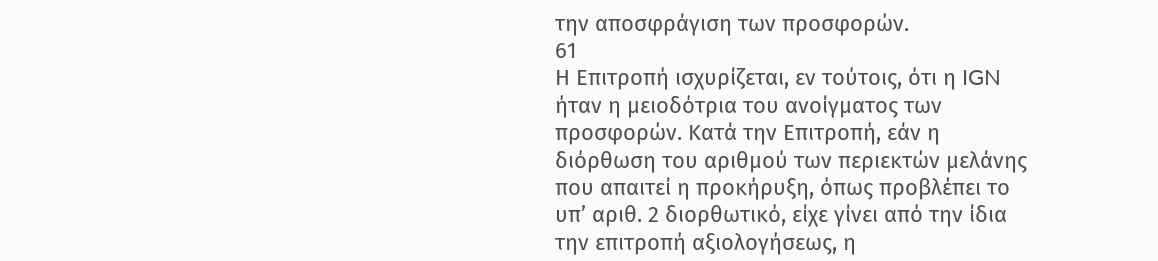την αποσφράγιση των προσφορών.
61
Η Επιτροπή ισχυρίζεται, εν τούτοις, ότι η IGN ήταν η μειοδότρια του ανοίγματος των προσφορών. Κατά την Επιτροπή, εάν η διόρθωση του αριθμού των περιεκτών μελάνης που απαιτεί η προκήρυξη, όπως προβλέπει το υπ’ αριθ. 2 διορθωτικό, είχε γίνει από την ίδια την επιτροπή αξιολογήσεως, η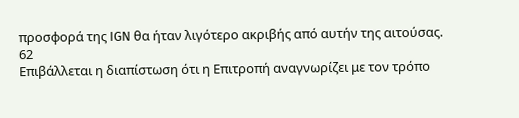προσφορά της IGN θα ήταν λιγότερο ακριβής από αυτήν της αιτούσας.
62
Επιβάλλεται η διαπίστωση ότι η Επιτροπή αναγνωρίζει με τον τρόπο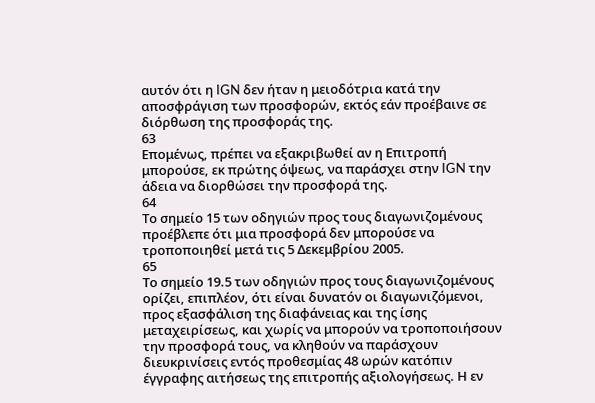αυτόν ότι η IGN δεν ήταν η μειοδότρια κατά την αποσφράγιση των προσφορών, εκτός εάν προέβαινε σε διόρθωση της προσφοράς της.
63
Επομένως, πρέπει να εξακριβωθεί αν η Επιτροπή μπορούσε, εκ πρώτης όψεως, να παράσχει στην IGN την άδεια να διορθώσει την προσφορά της.
64
Το σημείο 15 των οδηγιών προς τους διαγωνιζομένους προέβλεπε ότι μια προσφορά δεν μπορούσε να τροποποιηθεί μετά τις 5 Δεκεμβρίου 2005.
65
Το σημείο 19.5 των οδηγιών προς τους διαγωνιζομένους ορίζει, επιπλέον, ότι είναι δυνατόν οι διαγωνιζόμενοι, προς εξασφάλιση της διαφάνειας και της ίσης μεταχειρίσεως, και χωρίς να μπορούν να τροποποιήσουν την προσφορά τους, να κληθούν να παράσχουν διευκρινίσεις εντός προθεσμίας 48 ωρών κατόπιν έγγραφης αιτήσεως της επιτροπής αξιολογήσεως. Η εν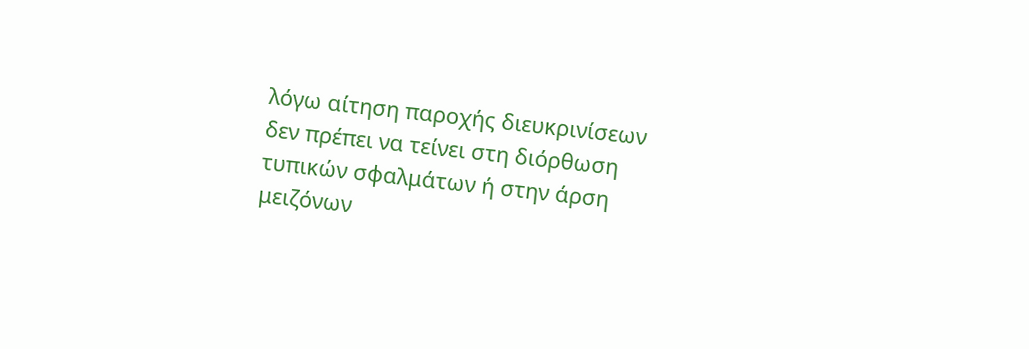λόγω αίτηση παροχής διευκρινίσεων δεν πρέπει να τείνει στη διόρθωση τυπικών σφαλμάτων ή στην άρση μειζόνων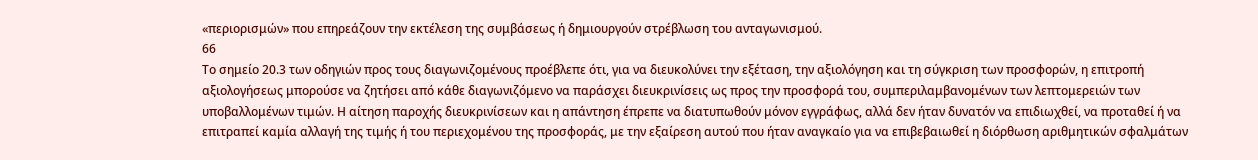«περιορισμών» που επηρεάζουν την εκτέλεση της συμβάσεως ή δημιουργούν στρέβλωση του ανταγωνισμού.
66
Το σημείο 20.3 των οδηγιών προς τους διαγωνιζομένους προέβλεπε ότι, για να διευκολύνει την εξέταση, την αξιολόγηση και τη σύγκριση των προσφορών, η επιτροπή αξιολογήσεως μπορούσε να ζητήσει από κάθε διαγωνιζόμενο να παράσχει διευκρινίσεις ως προς την προσφορά του, συμπεριλαμβανομένων των λεπτομερειών των υποβαλλομένων τιμών. Η αίτηση παροχής διευκρινίσεων και η απάντηση έπρεπε να διατυπωθούν μόνον εγγράφως, αλλά δεν ήταν δυνατόν να επιδιωχθεί, να προταθεί ή να επιτραπεί καμία αλλαγή της τιμής ή του περιεχομένου της προσφοράς, με την εξαίρεση αυτού που ήταν αναγκαίο για να επιβεβαιωθεί η διόρθωση αριθμητικών σφαλμάτων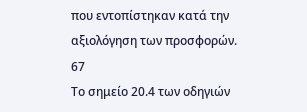που εντοπίστηκαν κατά την αξιολόγηση των προσφορών.
67
Το σημείο 20.4 των οδηγιών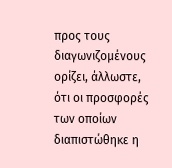προς τους διαγωνιζομένους ορίζει, άλλωστε, ότι οι προσφορές των οποίων διαπιστώθηκε η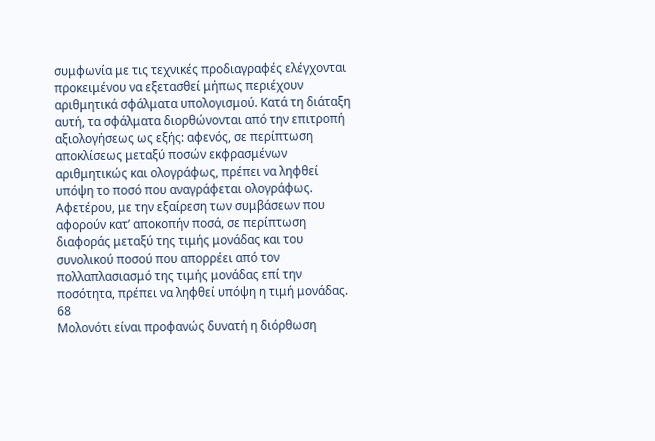συμφωνία με τις τεχνικές προδιαγραφές ελέγχονται προκειμένου να εξετασθεί μήπως περιέχουν αριθμητικά σφάλματα υπολογισμού. Κατά τη διάταξη αυτή, τα σφάλματα διορθώνονται από την επιτροπή αξιολογήσεως ως εξής: αφενός, σε περίπτωση αποκλίσεως μεταξύ ποσών εκφρασμένων αριθμητικώς και ολογράφως, πρέπει να ληφθεί υπόψη το ποσό που αναγράφεται ολογράφως. Αφετέρου, με την εξαίρεση των συμβάσεων που αφορούν κατ’ αποκοπήν ποσά, σε περίπτωση διαφοράς μεταξύ της τιμής μονάδας και του συνολικού ποσού που απορρέει από τον πολλαπλασιασμό της τιμής μονάδας επί την ποσότητα, πρέπει να ληφθεί υπόψη η τιμή μονάδας.
68
Μολονότι είναι προφανώς δυνατή η διόρθωση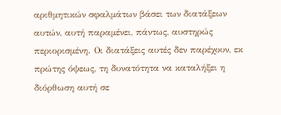αριθμητικών σφαλμάτων βάσει των διατάξεων αυτών, αυτή παραμένει, πάντως, αυστηρώς περιορισμένη. Οι διατάξεις αυτές δεν παρέχουν, εκ πρώτης όψεως, τη δυνατότητα να καταλήξει η διόρθωση αυτή σε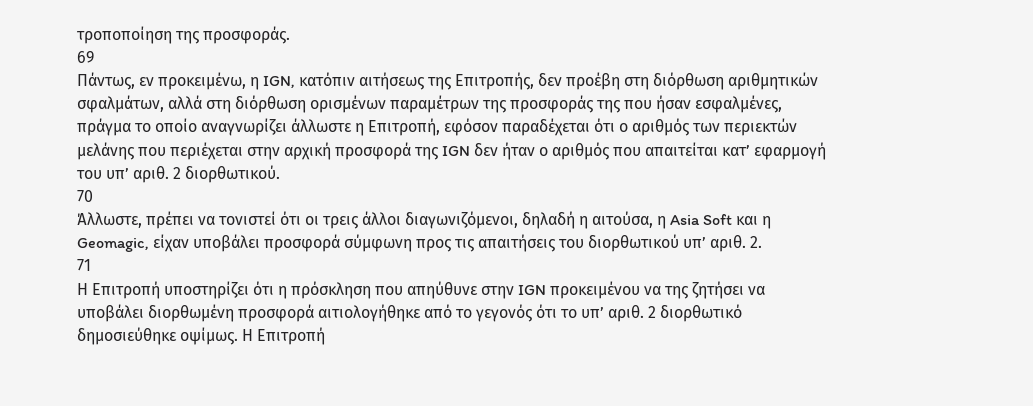τροποποίηση της προσφοράς.
69
Πάντως, εν προκειμένω, η IGN, κατόπιν αιτήσεως της Επιτροπής, δεν προέβη στη διόρθωση αριθμητικών σφαλμάτων, αλλά στη διόρθωση ορισμένων παραμέτρων της προσφοράς της που ήσαν εσφαλμένες, πράγμα το οποίο αναγνωρίζει άλλωστε η Επιτροπή, εφόσον παραδέχεται ότι ο αριθμός των περιεκτών μελάνης που περιέχεται στην αρχική προσφορά της IGN δεν ήταν ο αριθμός που απαιτείται κατ’ εφαρμογή του υπ’ αριθ. 2 διορθωτικού.
70
Άλλωστε, πρέπει να τονιστεί ότι οι τρεις άλλοι διαγωνιζόμενοι, δηλαδή η αιτούσα, η Asia Soft και η Geomagic, είχαν υποβάλει προσφορά σύμφωνη προς τις απαιτήσεις του διορθωτικού υπ’ αριθ. 2.
71
Η Επιτροπή υποστηρίζει ότι η πρόσκληση που απηύθυνε στην IGN προκειμένου να της ζητήσει να υποβάλει διορθωμένη προσφορά αιτιολογήθηκε από το γεγονός ότι το υπ’ αριθ. 2 διορθωτικό δημοσιεύθηκε οψίμως. Η Επιτροπή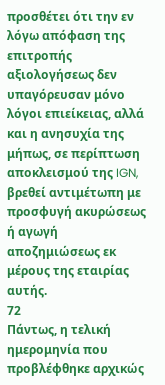προσθέτει ότι την εν λόγω απόφαση της επιτροπής αξιολογήσεως δεν υπαγόρευσαν μόνο λόγοι επιείκειας, αλλά και η ανησυχία της μήπως, σε περίπτωση αποκλεισμού της IGN, βρεθεί αντιμέτωπη με προσφυγή ακυρώσεως ή αγωγή αποζημιώσεως εκ μέρους της εταιρίας αυτής.
72
Πάντως, η τελική ημερομηνία που προβλέφθηκε αρχικώς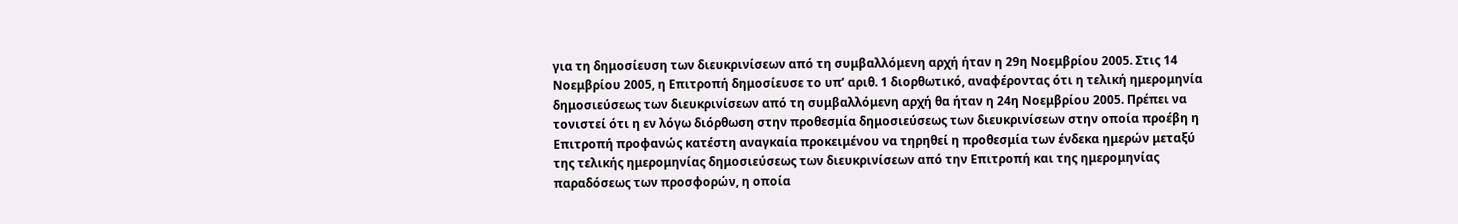για τη δημοσίευση των διευκρινίσεων από τη συμβαλλόμενη αρχή ήταν η 29η Νοεμβρίου 2005. Στις 14 Νοεμβρίου 2005, η Επιτροπή δημοσίευσε το υπ’ αριθ. 1 διορθωτικό, αναφέροντας ότι η τελική ημερομηνία δημοσιεύσεως των διευκρινίσεων από τη συμβαλλόμενη αρχή θα ήταν η 24η Νοεμβρίου 2005. Πρέπει να τονιστεί ότι η εν λόγω διόρθωση στην προθεσμία δημοσιεύσεως των διευκρινίσεων στην οποία προέβη η Επιτροπή προφανώς κατέστη αναγκαία προκειμένου να τηρηθεί η προθεσμία των ένδεκα ημερών μεταξύ της τελικής ημερομηνίας δημοσιεύσεως των διευκρινίσεων από την Επιτροπή και της ημερομηνίας παραδόσεως των προσφορών, η οποία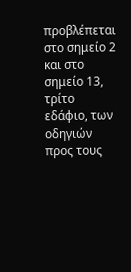προβλέπεται στο σημείο 2 και στο σημείο 13, τρίτο εδάφιο, των οδηγιών προς τους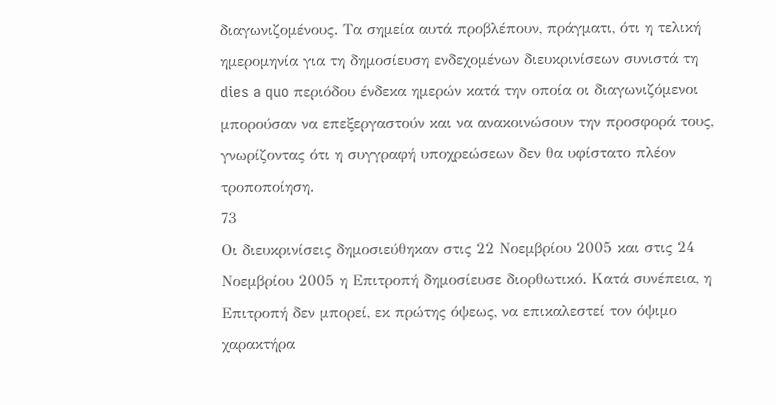διαγωνιζομένους. Τα σημεία αυτά προβλέπουν, πράγματι, ότι η τελική ημερομηνία για τη δημοσίευση ενδεχομένων διευκρινίσεων συνιστά τη dies a quo περιόδου ένδεκα ημερών κατά την οποία οι διαγωνιζόμενοι μπορούσαν να επεξεργαστούν και να ανακοινώσουν την προσφορά τους, γνωρίζοντας ότι η συγγραφή υποχρεώσεων δεν θα υφίστατο πλέον τροποποίηση.
73
Οι διευκρινίσεις δημοσιεύθηκαν στις 22 Νοεμβρίου 2005 και στις 24 Νοεμβρίου 2005 η Επιτροπή δημοσίευσε διορθωτικό. Κατά συνέπεια, η Επιτροπή δεν μπορεί, εκ πρώτης όψεως, να επικαλεστεί τον όψιμο χαρακτήρα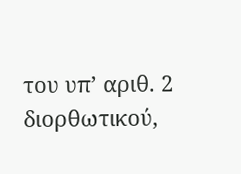του υπ’ αριθ. 2 διορθωτικού,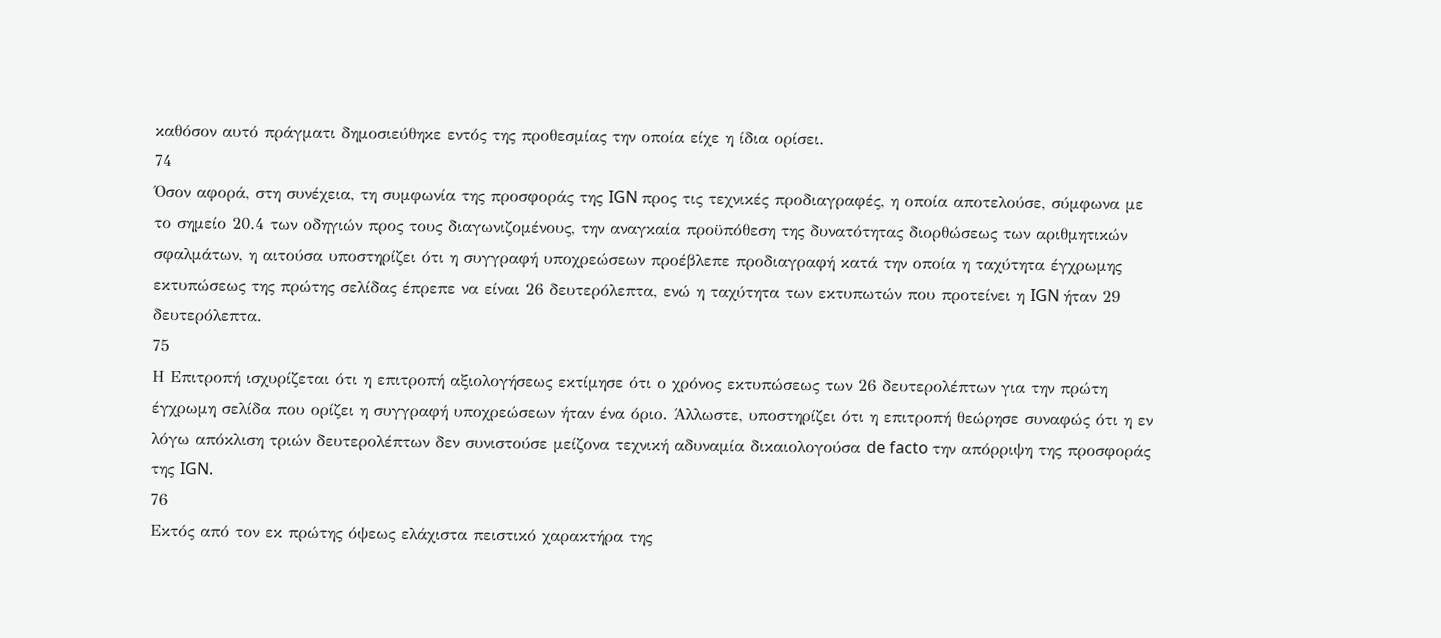καθόσον αυτό πράγματι δημοσιεύθηκε εντός της προθεσμίας την οποία είχε η ίδια ορίσει.
74
Όσον αφορά, στη συνέχεια, τη συμφωνία της προσφοράς της IGN προς τις τεχνικές προδιαγραφές, η οποία αποτελούσε, σύμφωνα με το σημείο 20.4 των οδηγιών προς τους διαγωνιζομένους, την αναγκαία προϋπόθεση της δυνατότητας διορθώσεως των αριθμητικών σφαλμάτων, η αιτούσα υποστηρίζει ότι η συγγραφή υποχρεώσεων προέβλεπε προδιαγραφή κατά την οποία η ταχύτητα έγχρωμης εκτυπώσεως της πρώτης σελίδας έπρεπε να είναι 26 δευτερόλεπτα, ενώ η ταχύτητα των εκτυπωτών που προτείνει η IGN ήταν 29 δευτερόλεπτα.
75
Η Επιτροπή ισχυρίζεται ότι η επιτροπή αξιολογήσεως εκτίμησε ότι ο χρόνος εκτυπώσεως των 26 δευτερολέπτων για την πρώτη έγχρωμη σελίδα που ορίζει η συγγραφή υποχρεώσεων ήταν ένα όριο. Άλλωστε, υποστηρίζει ότι η επιτροπή θεώρησε συναφώς ότι η εν λόγω απόκλιση τριών δευτερολέπτων δεν συνιστούσε μείζονα τεχνική αδυναμία δικαιολογούσα de facto την απόρριψη της προσφοράς της IGN.
76
Εκτός από τον εκ πρώτης όψεως ελάχιστα πειστικό χαρακτήρα της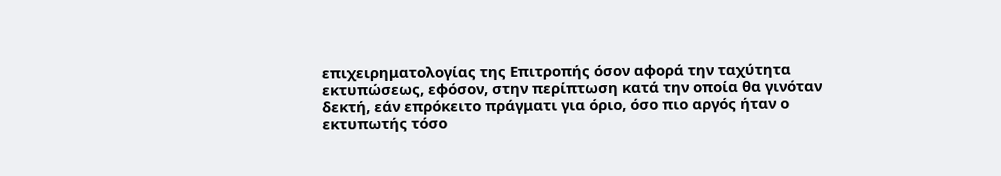επιχειρηματολογίας της Επιτροπής όσον αφορά την ταχύτητα εκτυπώσεως, εφόσον, στην περίπτωση κατά την οποία θα γινόταν δεκτή, εάν επρόκειτο πράγματι για όριο, όσο πιο αργός ήταν ο εκτυπωτής τόσο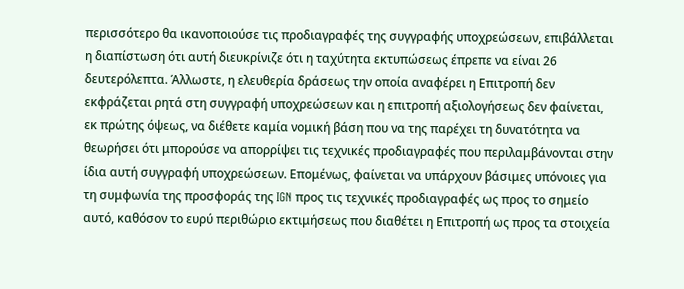περισσότερο θα ικανοποιούσε τις προδιαγραφές της συγγραφής υποχρεώσεων, επιβάλλεται η διαπίστωση ότι αυτή διευκρίνιζε ότι η ταχύτητα εκτυπώσεως έπρεπε να είναι 26 δευτερόλεπτα. Άλλωστε, η ελευθερία δράσεως την οποία αναφέρει η Επιτροπή δεν εκφράζεται ρητά στη συγγραφή υποχρεώσεων και η επιτροπή αξιολογήσεως δεν φαίνεται, εκ πρώτης όψεως, να διέθετε καμία νομική βάση που να της παρέχει τη δυνατότητα να θεωρήσει ότι μπορούσε να απορρίψει τις τεχνικές προδιαγραφές που περιλαμβάνονται στην ίδια αυτή συγγραφή υποχρεώσεων. Επομένως, φαίνεται να υπάρχουν βάσιμες υπόνοιες για τη συμφωνία της προσφοράς της IGN προς τις τεχνικές προδιαγραφές ως προς το σημείο αυτό, καθόσον το ευρύ περιθώριο εκτιμήσεως που διαθέτει η Επιτροπή ως προς τα στοιχεία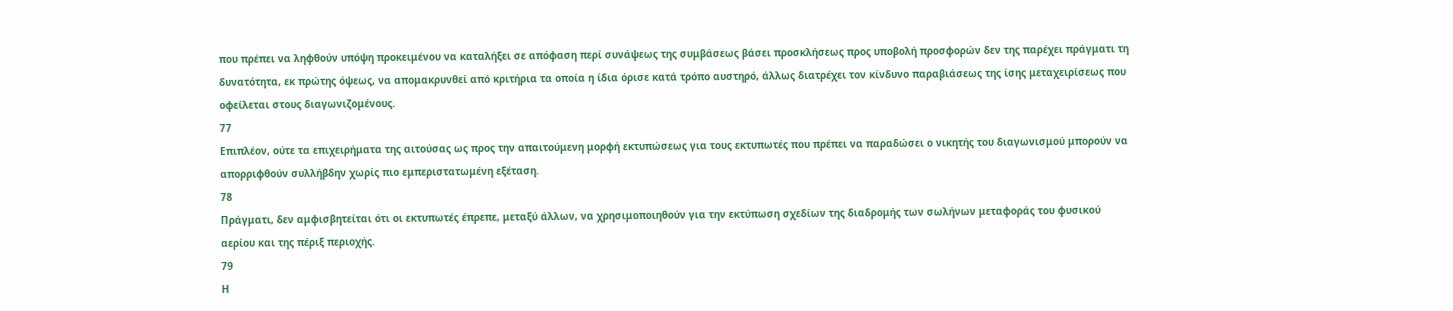που πρέπει να ληφθούν υπόψη προκειμένου να καταλήξει σε απόφαση περί συνάψεως της συμβάσεως βάσει προσκλήσεως προς υποβολή προσφορών δεν της παρέχει πράγματι τη δυνατότητα, εκ πρώτης όψεως, να απομακρυνθεί από κριτήρια τα οποία η ίδια όρισε κατά τρόπο αυστηρό, άλλως διατρέχει τον κίνδυνο παραβιάσεως της ίσης μεταχειρίσεως που οφείλεται στους διαγωνιζομένους.
77
Επιπλέον, ούτε τα επιχειρήματα της αιτούσας ως προς την απαιτούμενη μορφή εκτυπώσεως για τους εκτυπωτές που πρέπει να παραδώσει ο νικητής του διαγωνισμού μπορούν να απορριφθούν συλλήβδην χωρίς πιο εμπεριστατωμένη εξέταση.
78
Πράγματι, δεν αμφισβητείται ότι οι εκτυπωτές έπρεπε, μεταξύ άλλων, να χρησιμοποιηθούν για την εκτύπωση σχεδίων της διαδρομής των σωλήνων μεταφοράς του φυσικού αερίου και της πέριξ περιοχής.
79
Η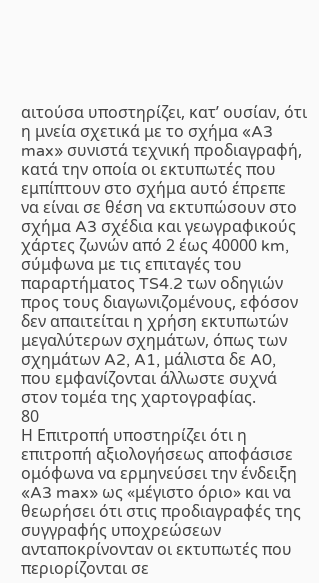αιτούσα υποστηρίζει, κατ’ ουσίαν, ότι η μνεία σχετικά με το σχήμα «A3 max» συνιστά τεχνική προδιαγραφή, κατά την οποία οι εκτυπωτές που εμπίπτουν στο σχήμα αυτό έπρεπε να είναι σε θέση να εκτυπώσουν στο σχήμα A3 σχέδια και γεωγραφικούς χάρτες ζωνών από 2 έως 40000 km, σύμφωνα με τις επιταγές του παραρτήματος TS4.2 των οδηγιών προς τους διαγωνιζομένους, εφόσον δεν απαιτείται η χρήση εκτυπωτών μεγαλύτερων σχημάτων, όπως των σχημάτων A2, A1, μάλιστα δε A0, που εμφανίζονται άλλωστε συχνά στον τομέα της χαρτογραφίας.
80
Η Επιτροπή υποστηρίζει ότι η επιτροπή αξιολογήσεως αποφάσισε ομόφωνα να ερμηνεύσει την ένδειξη «A3 max» ως «μέγιστο όριο» και να θεωρήσει ότι στις προδιαγραφές της συγγραφής υποχρεώσεων ανταποκρίνονταν οι εκτυπωτές που περιορίζονται σε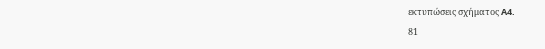εκτυπώσεις σχήματος A4.
81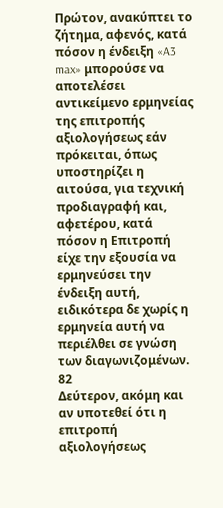Πρώτον, ανακύπτει το ζήτημα, αφενός, κατά πόσον η ένδειξη «A3 max» μπορούσε να αποτελέσει αντικείμενο ερμηνείας της επιτροπής αξιολογήσεως εάν πρόκειται, όπως υποστηρίζει η αιτούσα, για τεχνική προδιαγραφή και, αφετέρου, κατά πόσον η Επιτροπή είχε την εξουσία να ερμηνεύσει την ένδειξη αυτή, ειδικότερα δε χωρίς η ερμηνεία αυτή να περιέλθει σε γνώση των διαγωνιζομένων.
82
Δεύτερον, ακόμη και αν υποτεθεί ότι η επιτροπή αξιολογήσεως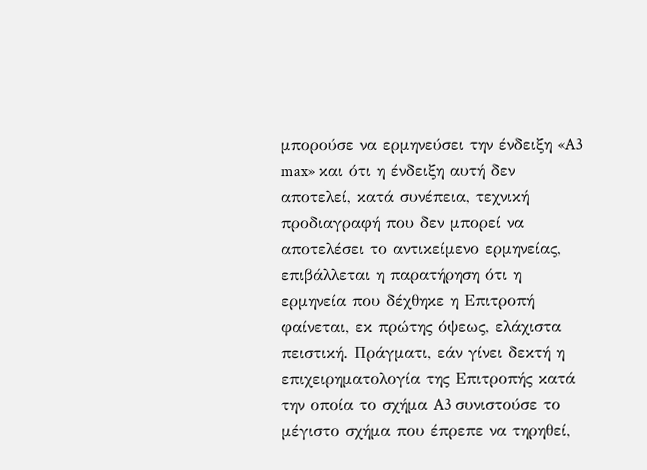μπορούσε να ερμηνεύσει την ένδειξη «A3 max» και ότι η ένδειξη αυτή δεν αποτελεί, κατά συνέπεια, τεχνική προδιαγραφή που δεν μπορεί να αποτελέσει το αντικείμενο ερμηνείας, επιβάλλεται η παρατήρηση ότι η ερμηνεία που δέχθηκε η Επιτροπή φαίνεται, εκ πρώτης όψεως, ελάχιστα πειστική. Πράγματι, εάν γίνει δεκτή η επιχειρηματολογία της Επιτροπής κατά την οποία το σχήμα A3 συνιστούσε το μέγιστο σχήμα που έπρεπε να τηρηθεί,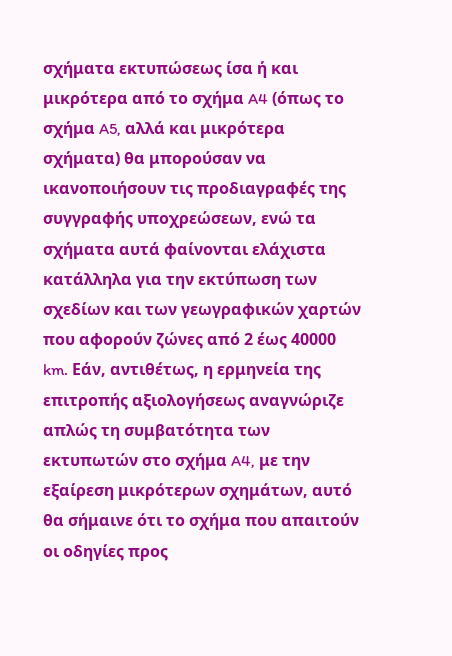σχήματα εκτυπώσεως ίσα ή και μικρότερα από το σχήμα A4 (όπως το σχήμα A5, αλλά και μικρότερα σχήματα) θα μπορούσαν να ικανοποιήσουν τις προδιαγραφές της συγγραφής υποχρεώσεων, ενώ τα σχήματα αυτά φαίνονται ελάχιστα κατάλληλα για την εκτύπωση των σχεδίων και των γεωγραφικών χαρτών που αφορούν ζώνες από 2 έως 40000 km. Εάν, αντιθέτως, η ερμηνεία της επιτροπής αξιολογήσεως αναγνώριζε απλώς τη συμβατότητα των εκτυπωτών στο σχήμα A4, με την εξαίρεση μικρότερων σχημάτων, αυτό θα σήμαινε ότι το σχήμα που απαιτούν οι οδηγίες προς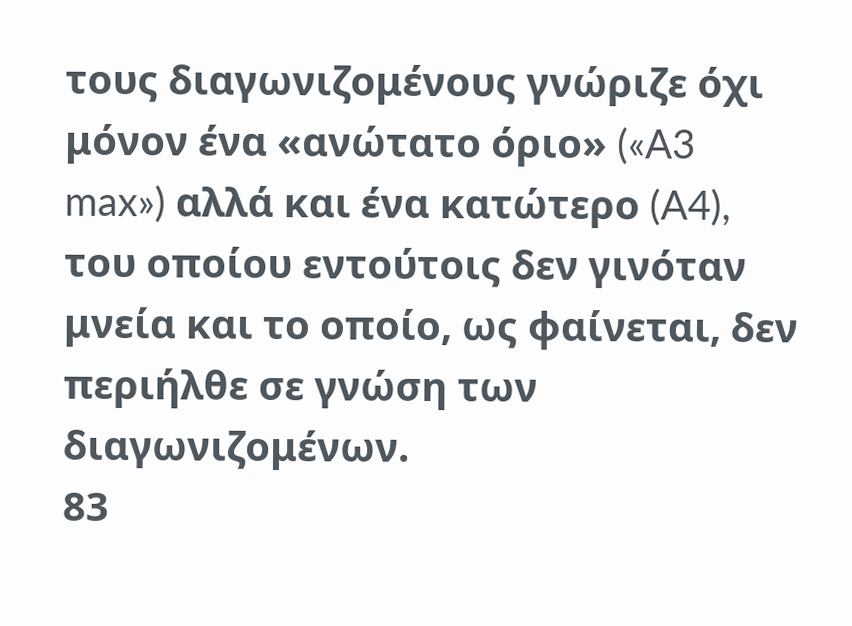τους διαγωνιζομένους γνώριζε όχι μόνον ένα «ανώτατο όριο» («A3 max») αλλά και ένα κατώτερο (A4), του οποίου εντούτοις δεν γινόταν μνεία και το οποίο, ως φαίνεται, δεν περιήλθε σε γνώση των διαγωνιζομένων.
83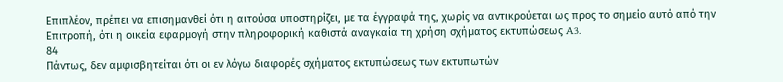Επιπλέον, πρέπει να επισημανθεί ότι η αιτούσα υποστηρίζει, με τα έγγραφά της, χωρίς να αντικρούεται ως προς το σημείο αυτό από την Επιτροπή, ότι η οικεία εφαρμογή στην πληροφορική καθιστά αναγκαία τη χρήση σχήματος εκτυπώσεως A3.
84
Πάντως, δεν αμφισβητείται ότι οι εν λόγω διαφορές σχήματος εκτυπώσεως των εκτυπωτών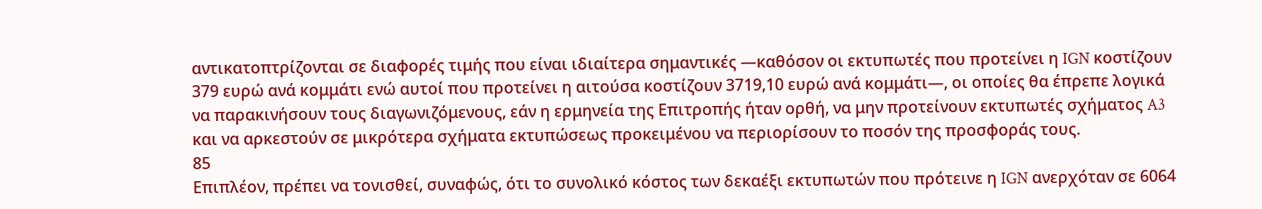αντικατοπτρίζονται σε διαφορές τιμής που είναι ιδιαίτερα σημαντικές —καθόσον οι εκτυπωτές που προτείνει η IGN κοστίζουν 379 ευρώ ανά κομμάτι ενώ αυτοί που προτείνει η αιτούσα κοστίζουν 3719,10 ευρώ ανά κομμάτι—, οι οποίες θα έπρεπε λογικά να παρακινήσουν τους διαγωνιζόμενους, εάν η ερμηνεία της Επιτροπής ήταν ορθή, να μην προτείνουν εκτυπωτές σχήματος A3 και να αρκεστούν σε μικρότερα σχήματα εκτυπώσεως προκειμένου να περιορίσουν το ποσόν της προσφοράς τους.
85
Επιπλέον, πρέπει να τονισθεί, συναφώς, ότι το συνολικό κόστος των δεκαέξι εκτυπωτών που πρότεινε η IGN ανερχόταν σε 6064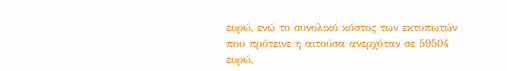ευρώ, ενώ το συνολικό κόστος των εκτυπωτών που πρότεινε η αιτούσα ανερχόταν σε 59504 ευρώ,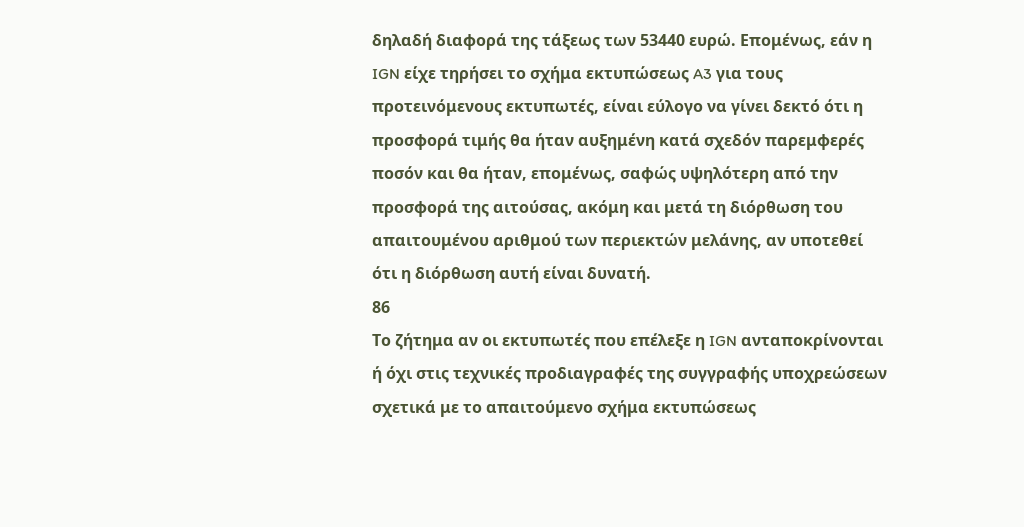δηλαδή διαφορά της τάξεως των 53440 ευρώ. Επομένως, εάν η IGN είχε τηρήσει το σχήμα εκτυπώσεως A3 για τους προτεινόμενους εκτυπωτές, είναι εύλογο να γίνει δεκτό ότι η προσφορά τιμής θα ήταν αυξημένη κατά σχεδόν παρεμφερές ποσόν και θα ήταν, επομένως, σαφώς υψηλότερη από την προσφορά της αιτούσας, ακόμη και μετά τη διόρθωση του απαιτουμένου αριθμού των περιεκτών μελάνης, αν υποτεθεί ότι η διόρθωση αυτή είναι δυνατή.
86
Το ζήτημα αν οι εκτυπωτές που επέλεξε η IGN ανταποκρίνονται ή όχι στις τεχνικές προδιαγραφές της συγγραφής υποχρεώσεων σχετικά με το απαιτούμενο σχήμα εκτυπώσεως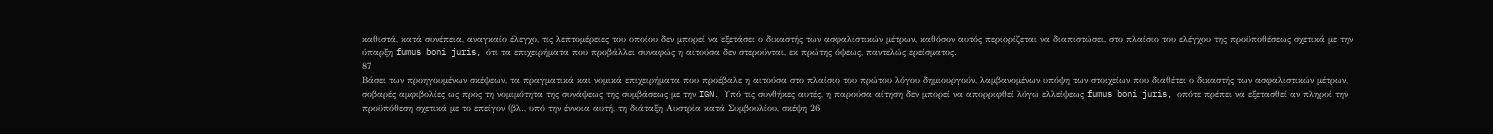καθιστά, κατά συνέπεια, αναγκαίο έλεγχο, τις λεπτομέρειες του οποίου δεν μπορεί να εξετάσει ο δικαστής των ασφαλιστικών μέτρων, καθόσον αυτός περιορίζεται να διαπιστώσει, στο πλαίσιο του ελέγχου της προϋποθέσεως σχετικά με την ύπαρξη fumus boni juris, ότι τα επιχειρήματα που προβάλλει συναφώς η αιτούσα δεν στερούνται, εκ πρώτης όψεως, παντελώς ερείσματος.
87
Βάσει των προηγουμένων σκέψεων, τα πραγματικά και νομικά επιχειρήματα που προέβαλε η αιτούσα στο πλαίσιο του πρώτου λόγου δημιουργούν, λαμβανομένων υπόψη των στοιχείων που διαθέτει ο δικαστής των ασφαλιστικών μέτρων, σοβαρές αμφιβολίες ως προς τη νομιμότητα της συνάψεως της συμβάσεως με την IGN. Υπό τις συνθήκες αυτές, η παρούσα αίτηση δεν μπορεί να απορριφθεί λόγω ελλείψεως fumus boni juris, οπότε πρέπει να εξετασθεί αν πληροί την προϋπόθεση σχετικά με το επείγον (βλ., υπό την έννοια αυτή, τη διάταξη Αυστρία κατά Συμβουλίου, σκέψη 26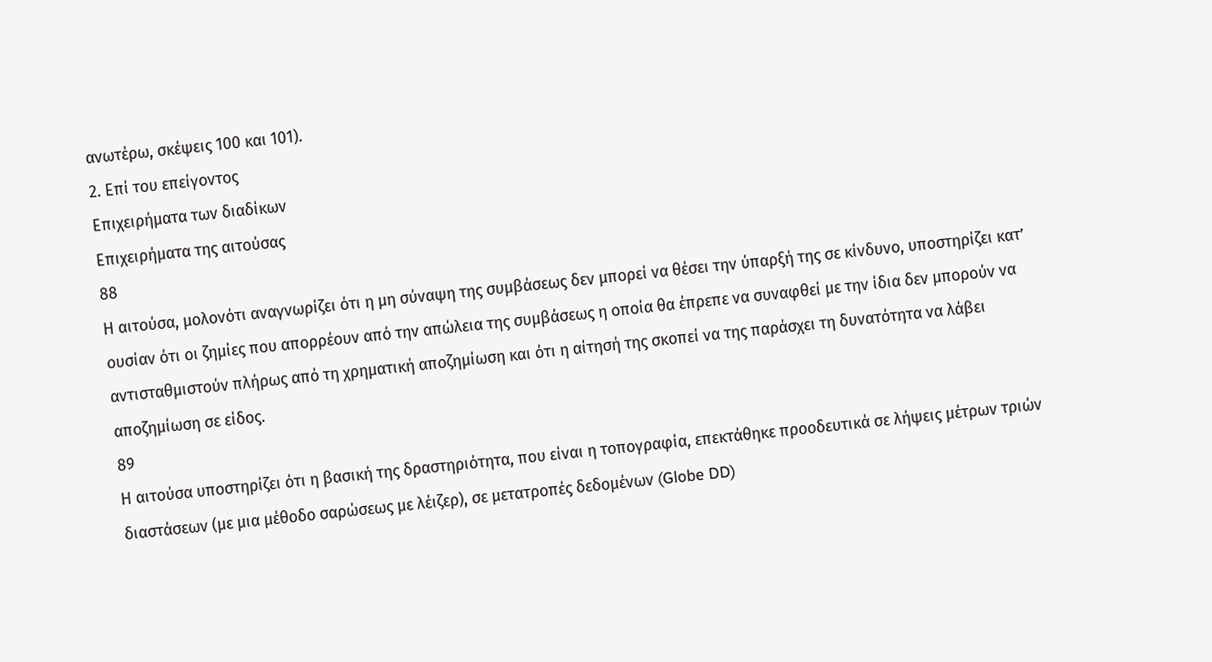ανωτέρω, σκέψεις 100 και 101).
2. Επί του επείγοντος
Επιχειρήματα των διαδίκων
Επιχειρήματα της αιτούσας
88
Η αιτούσα, μολονότι αναγνωρίζει ότι η μη σύναψη της συμβάσεως δεν μπορεί να θέσει την ύπαρξή της σε κίνδυνο, υποστηρίζει κατ’ ουσίαν ότι οι ζημίες που απορρέουν από την απώλεια της συμβάσεως η οποία θα έπρεπε να συναφθεί με την ίδια δεν μπορούν να αντισταθμιστούν πλήρως από τη χρηματική αποζημίωση και ότι η αίτησή της σκοπεί να της παράσχει τη δυνατότητα να λάβει αποζημίωση σε είδος.
89
Η αιτούσα υποστηρίζει ότι η βασική της δραστηριότητα, που είναι η τοπογραφία, επεκτάθηκε προοδευτικά σε λήψεις μέτρων τριών διαστάσεων (με μια μέθοδο σαρώσεως με λέιζερ), σε μετατροπές δεδομένων (Globe DD)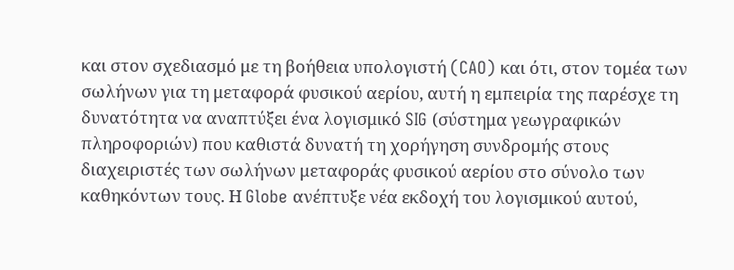και στον σχεδιασμό με τη βοήθεια υπολογιστή (CAO) και ότι, στον τομέα των σωλήνων για τη μεταφορά φυσικού αερίου, αυτή η εμπειρία της παρέσχε τη δυνατότητα να αναπτύξει ένα λογισμικό SIG (σύστημα γεωγραφικών πληροφοριών) που καθιστά δυνατή τη χορήγηση συνδρομής στους διαχειριστές των σωλήνων μεταφοράς φυσικού αερίου στο σύνολο των καθηκόντων τους. Η Globe ανέπτυξε νέα εκδοχή του λογισμικού αυτού,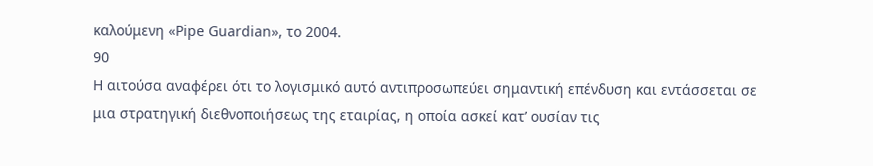καλούμενη «Pipe Guardian», το 2004.
90
Η αιτούσα αναφέρει ότι το λογισμικό αυτό αντιπροσωπεύει σημαντική επένδυση και εντάσσεται σε μια στρατηγική διεθνοποιήσεως της εταιρίας, η οποία ασκεί κατ’ ουσίαν τις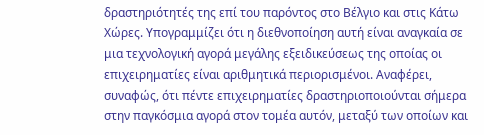δραστηριότητές της επί του παρόντος στο Βέλγιο και στις Κάτω Χώρες. Υπογραμμίζει ότι η διεθνοποίηση αυτή είναι αναγκαία σε μια τεχνολογική αγορά μεγάλης εξειδικεύσεως της οποίας οι επιχειρηματίες είναι αριθμητικά περιορισμένοι. Αναφέρει, συναφώς, ότι πέντε επιχειρηματίες δραστηριοποιούνται σήμερα στην παγκόσμια αγορά στον τομέα αυτόν, μεταξύ των οποίων και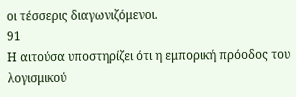οι τέσσερις διαγωνιζόμενοι.
91
Η αιτούσα υποστηρίζει ότι η εμπορική πρόοδος του λογισμικού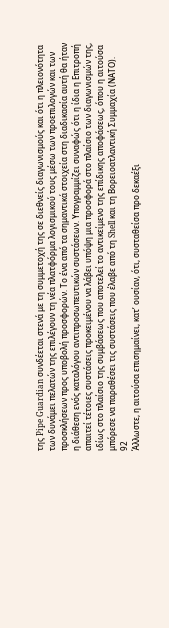της Pipe Guardian συνδέεται στενά με τη συμμετοχή της σε διεθνείς διαγωνισμούς και ότι η πλειονότητα των δυνάμει πελατών της επιλέγουν τη νέα πλατφόρμα λογισμικού τους μέσω των προεπιλογών και των προσκλήσεων προς υποβολή προσφορών. Το ένα από τα σημαντικά στοιχεία στη διαδικασία αυτή θα ήταν η διάθεση ενός καταλόγου αντιπροσωπευτικών συστάσεων. Υπογραμμίζει συναφώς ότι η ίδια η Επιτροπή απαιτεί τέτοιες συστάσεις προκειμένου να λάβει υπόψη μια προσφορά στο πλαίσιο των διαγωνισμών της, ιδίως στο πλαίσιο της συμβάσεως που αποτελεί το αντικείμενο της επίδικης αποφάσεως, όπου η αιτούσα μπόρεσε να παραθέσει τις συστάσεις που έλαβε από τη Shell και τη Βορειοατλαντική Συμμαχία (ΝΑΤΟ).
92
Άλλωστε, η αιτούσα επισημαίνει, κατ’ ουσίαν, ότι, συσταθείσα προ δεκαέξι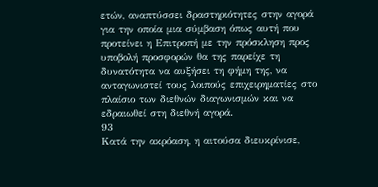ετών, αναπτύσσει δραστηριότητες στην αγορά για την οποία μια σύμβαση όπως αυτή που προτείνει η Επιτροπή με την πρόσκληση προς υποβολή προσφορών θα της παρείχε τη δυνατότητα να αυξήσει τη φήμη της, να ανταγωνιστεί τους λοιπούς επιχειρηματίες στο πλαίσιο των διεθνών διαγωνισμών και να εδραιωθεί στη διεθνή αγορά.
93
Κατά την ακρόαση, η αιτούσα διευκρίνισε,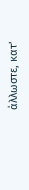άλλωστε, κατ’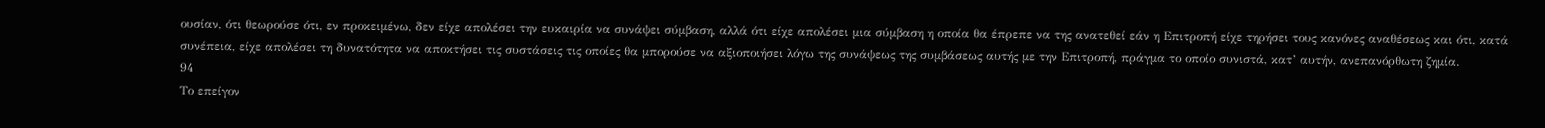ουσίαν, ότι θεωρούσε ότι, εν προκειμένω, δεν είχε απολέσει την ευκαιρία να συνάψει σύμβαση, αλλά ότι είχε απολέσει μια σύμβαση η οποία θα έπρεπε να της ανατεθεί εάν η Επιτροπή είχε τηρήσει τους κανόνες αναθέσεως και ότι, κατά συνέπεια, είχε απολέσει τη δυνατότητα να αποκτήσει τις συστάσεις τις οποίες θα μπορούσε να αξιοποιήσει λόγω της συνάψεως της συμβάσεως αυτής με την Επιτροπή, πράγμα το οποίο συνιστά, κατ’ αυτήν, ανεπανόρθωτη ζημία.
94
Το επείγον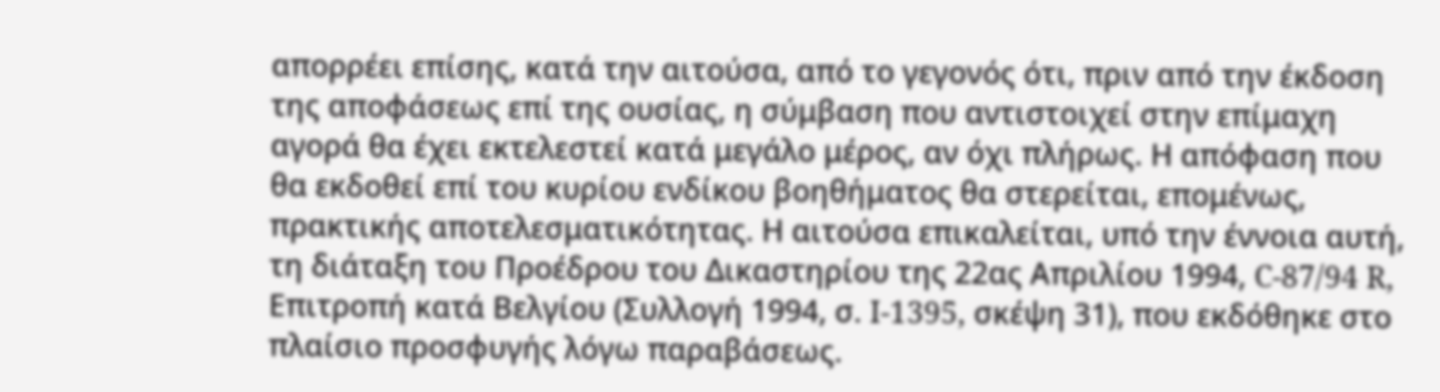απορρέει επίσης, κατά την αιτούσα, από το γεγονός ότι, πριν από την έκδοση της αποφάσεως επί της ουσίας, η σύμβαση που αντιστοιχεί στην επίμαχη αγορά θα έχει εκτελεστεί κατά μεγάλο μέρος, αν όχι πλήρως. Η απόφαση που θα εκδοθεί επί του κυρίου ενδίκου βοηθήματος θα στερείται, επομένως, πρακτικής αποτελεσματικότητας. Η αιτούσα επικαλείται, υπό την έννοια αυτή, τη διάταξη του Προέδρου του Δικαστηρίου της 22ας Απριλίου 1994, C-87/94 R, Επιτροπή κατά Βελγίου (Συλλογή 1994, σ. I-1395, σκέψη 31), που εκδόθηκε στο πλαίσιο προσφυγής λόγω παραβάσεως.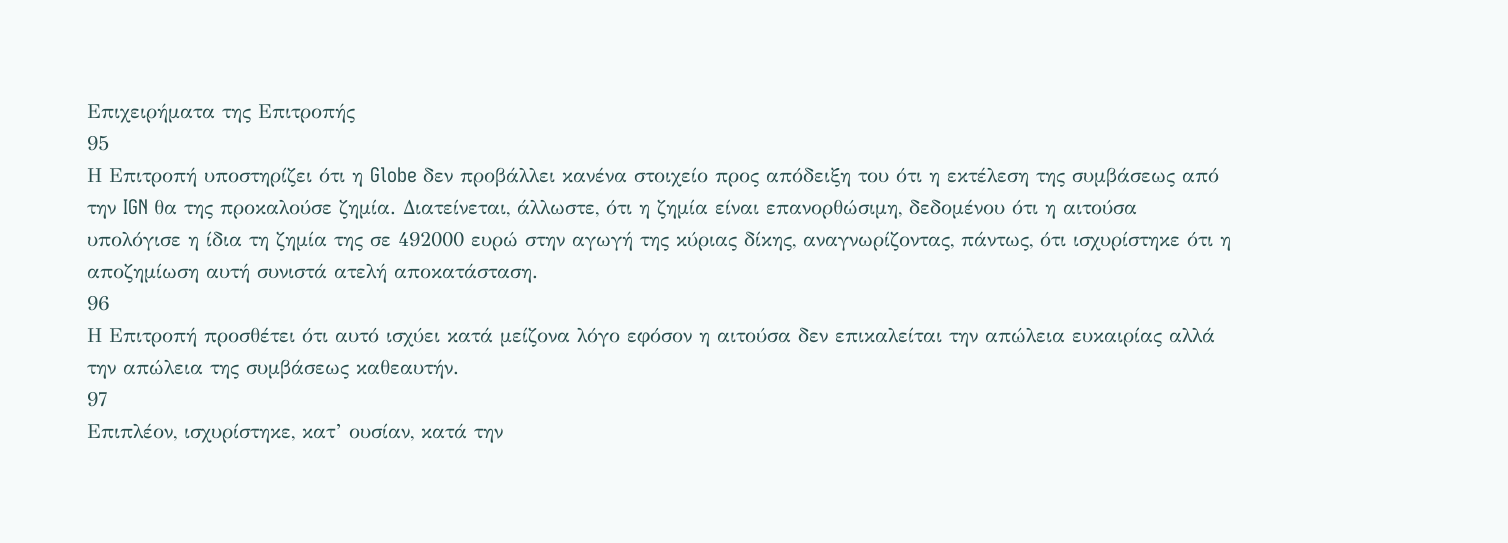Επιχειρήματα της Επιτροπής
95
Η Επιτροπή υποστηρίζει ότι η Globe δεν προβάλλει κανένα στοιχείο προς απόδειξη του ότι η εκτέλεση της συμβάσεως από την IGN θα της προκαλούσε ζημία. Διατείνεται, άλλωστε, ότι η ζημία είναι επανορθώσιμη, δεδομένου ότι η αιτούσα υπολόγισε η ίδια τη ζημία της σε 492000 ευρώ στην αγωγή της κύριας δίκης, αναγνωρίζοντας, πάντως, ότι ισχυρίστηκε ότι η αποζημίωση αυτή συνιστά ατελή αποκατάσταση.
96
Η Επιτροπή προσθέτει ότι αυτό ισχύει κατά μείζονα λόγο εφόσον η αιτούσα δεν επικαλείται την απώλεια ευκαιρίας αλλά την απώλεια της συμβάσεως καθεαυτήν.
97
Επιπλέον, ισχυρίστηκε, κατ’ ουσίαν, κατά την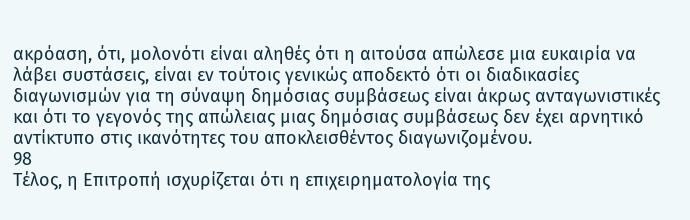ακρόαση, ότι, μολονότι είναι αληθές ότι η αιτούσα απώλεσε μια ευκαιρία να λάβει συστάσεις, είναι εν τούτοις γενικώς αποδεκτό ότι οι διαδικασίες διαγωνισμών για τη σύναψη δημόσιας συμβάσεως είναι άκρως ανταγωνιστικές και ότι το γεγονός της απώλειας μιας δημόσιας συμβάσεως δεν έχει αρνητικό αντίκτυπο στις ικανότητες του αποκλεισθέντος διαγωνιζομένου.
98
Τέλος, η Επιτροπή ισχυρίζεται ότι η επιχειρηματολογία της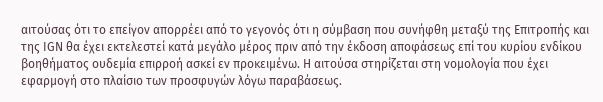αιτούσας ότι το επείγον απορρέει από το γεγονός ότι η σύμβαση που συνήφθη μεταξύ της Επιτροπής και της IGN θα έχει εκτελεστεί κατά μεγάλο μέρος πριν από την έκδοση αποφάσεως επί του κυρίου ενδίκου βοηθήματος ουδεμία επιρροή ασκεί εν προκειμένω. Η αιτούσα στηρίζεται στη νομολογία που έχει εφαρμογή στο πλαίσιο των προσφυγών λόγω παραβάσεως.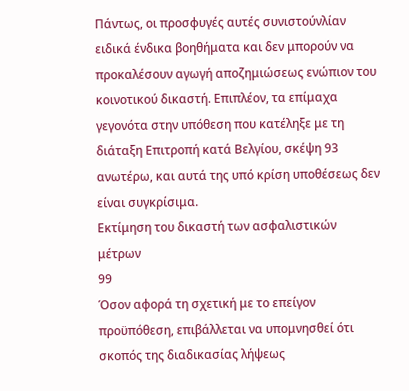Πάντως, οι προσφυγές αυτές συνιστούνλίαν ειδικά ένδικα βοηθήματα και δεν μπορούν να προκαλέσουν αγωγή αποζημιώσεως ενώπιον του κοινοτικού δικαστή. Επιπλέον, τα επίμαχα γεγονότα στην υπόθεση που κατέληξε με τη διάταξη Επιτροπή κατά Βελγίου, σκέψη 93 ανωτέρω, και αυτά της υπό κρίση υποθέσεως δεν είναι συγκρίσιμα.
Εκτίμηση του δικαστή των ασφαλιστικών μέτρων
99
Όσον αφορά τη σχετική με το επείγον προϋπόθεση, επιβάλλεται να υπομνησθεί ότι σκοπός της διαδικασίας λήψεως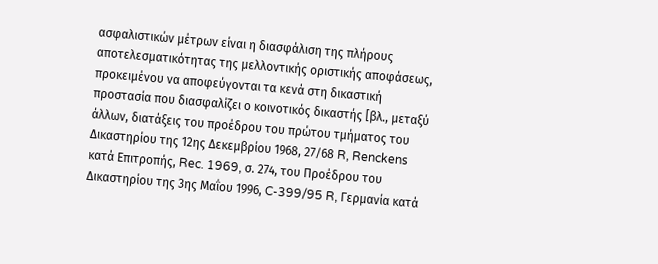ασφαλιστικών μέτρων είναι η διασφάλιση της πλήρους αποτελεσματικότητας της μελλοντικής οριστικής αποφάσεως, προκειμένου να αποφεύγονται τα κενά στη δικαστική προστασία που διασφαλίζει ο κοινοτικός δικαστής [βλ., μεταξύ άλλων, διατάξεις του προέδρου του πρώτου τμήματος του Δικαστηρίου της 12ης Δεκεμβρίου 1968, 27/68 R, Renckens κατά Επιτροπής, Rec. 1969, σ. 274, του Προέδρου του Δικαστηρίου της 3ης Μαΐου 1996, C-399/95 R, Γερμανία κατά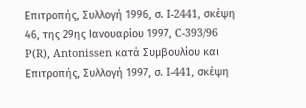Επιτροπής, Συλλογή 1996, σ. I-2441, σκέψη 46, της 29ης Ιανουαρίου 1997, C-393/96 P(R), Antonissen κατά Συμβουλίου και Επιτροπής, Συλλογή 1997, σ. I-441, σκέψη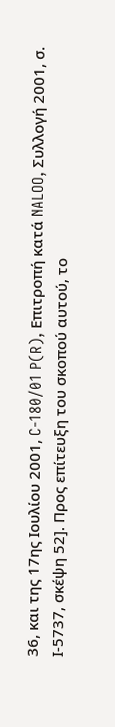36, και της 17ης Ιουλίου 2001, C-180/01 P(R), Επιτροπή κατά NALOO, Συλλογή 2001, σ. Ι-5737, σκέψη 52]. Προς επίτευξη του σκοπού αυτού, το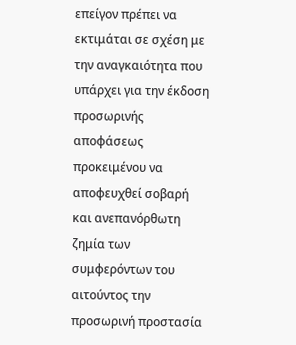επείγον πρέπει να εκτιμάται σε σχέση με την αναγκαιότητα που υπάρχει για την έκδοση προσωρινής αποφάσεως προκειμένου να αποφευχθεί σοβαρή και ανεπανόρθωτη ζημία των συμφερόντων του αιτούντος την προσωρινή προστασία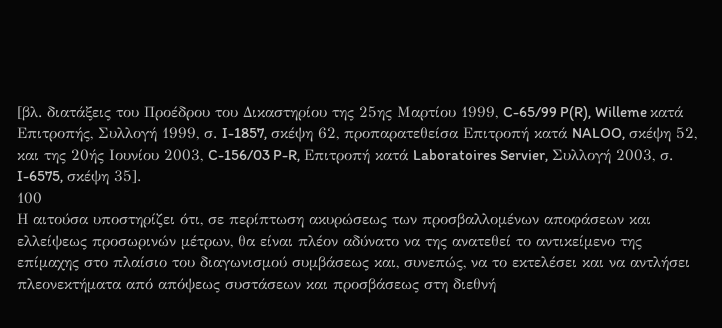[βλ. διατάξεις του Προέδρου του Δικαστηρίου της 25ης Μαρτίου 1999, C-65/99 P(R), Willeme κατά Επιτροπής, Συλλογή 1999, σ. I-1857, σκέψη 62, προπαρατεθείσα Επιτροπή κατά NALOO, σκέψη 52, και της 20ής Ιουνίου 2003, C-156/03 P-R, Επιτροπή κατά Laboratoires Servier, Συλλογή 2003, σ. I-6575, σκέψη 35].
100
Η αιτούσα υποστηρίζει ότι, σε περίπτωση ακυρώσεως των προσβαλλομένων αποφάσεων και ελλείψεως προσωρινών μέτρων, θα είναι πλέον αδύνατο να της ανατεθεί το αντικείμενο της επίμαχης στο πλαίσιο του διαγωνισμού συμβάσεως και, συνεπώς, να το εκτελέσει και να αντλήσει πλεονεκτήματα από απόψεως συστάσεων και προσβάσεως στη διεθνή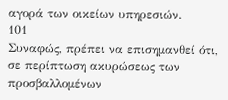αγορά των οικείων υπηρεσιών.
101
Συναφώς, πρέπει να επισημανθεί ότι, σε περίπτωση ακυρώσεως των προσβαλλομένων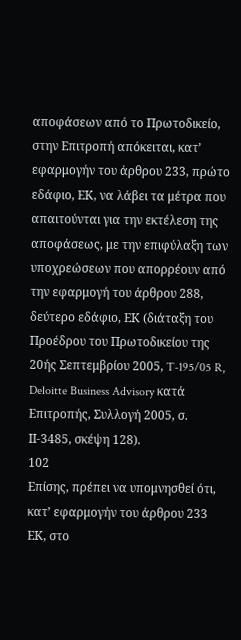αποφάσεων από το Πρωτοδικείο, στην Επιτροπή απόκειται, κατ’ εφαρμογήν του άρθρου 233, πρώτο εδάφιο, ΕΚ, να λάβει τα μέτρα που απαιτούνται για την εκτέλεση της αποφάσεως, με την επιφύλαξη των υποχρεώσεων που απορρέουν από την εφαρμογή του άρθρου 288, δεύτερο εδάφιο, ΕΚ (διάταξη του Προέδρου του Πρωτοδικείου της 20ής Σεπτεμβρίου 2005, T-195/05 R, Deloitte Business Advisory κατά Επιτροπής, Συλλογή 2005, σ. ΙΙ-3485, σκέψη 128).
102
Επίσης, πρέπει να υπομνησθεί ότι, κατ’ εφαρμογήν του άρθρου 233 ΕΚ, στο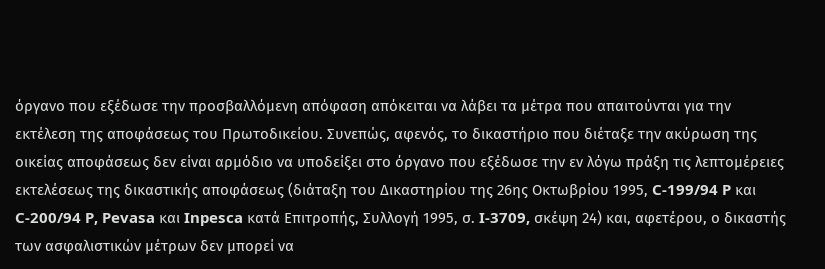όργανο που εξέδωσε την προσβαλλόμενη απόφαση απόκειται να λάβει τα μέτρα που απαιτούνται για την εκτέλεση της αποφάσεως του Πρωτοδικείου. Συνεπώς, αφενός, το δικαστήριο που διέταξε την ακύρωση της οικείας αποφάσεως δεν είναι αρμόδιο να υποδείξει στο όργανο που εξέδωσε την εν λόγω πράξη τις λεπτομέρειες εκτελέσεως της δικαστικής αποφάσεως (διάταξη του Δικαστηρίου της 26ης Οκτωβρίου 1995, C-199/94 P και C-200/94 P, Pevasa και Inpesca κατά Επιτροπής, Συλλογή 1995, σ. I-3709, σκέψη 24) και, αφετέρου, ο δικαστής των ασφαλιστικών μέτρων δεν μπορεί να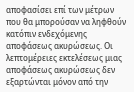αποφασίσει επί των μέτρων που θα μπορούσαν να ληφθούν κατόπιν ενδεχόμενης αποφάσεως ακυρώσεως. Οι λεπτομέρειες εκτελέσεως μιας αποφάσεως ακυρώσεως δεν εξαρτώνται μόνον από την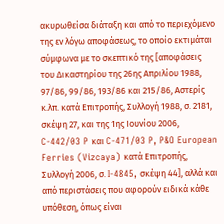ακυρωθείσα διάταξη και από το περιεχόμενο της εν λόγω αποφάσεως, το οποίο εκτιμάται σύμφωνα με το σκεπτικό της [αποφάσεις του Δικαστηρίου της 26ης Απριλίου 1988, 97/86, 99/86, 193/86 και 215/86, Αστερίς κ.λπ. κατά Επιτροπής, Συλλογή 1988, σ. 2181, σκέψη 27, και της 1ης Ιουνίου 2006, C-442/03 P και C-471/03 P, P&O European Ferries (Vizcaya) κατά Επιτροπής, Συλλογή 2006, σ. I-4845, σκέψη 44], αλλά και από περιστάσεις που αφορούν ειδικά κάθε υπόθεση, όπως είναι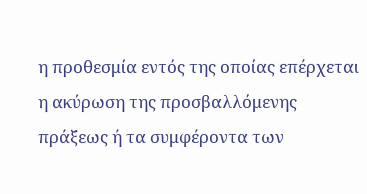η προθεσμία εντός της οποίας επέρχεται η ακύρωση της προσβαλλόμενης πράξεως ή τα συμφέροντα των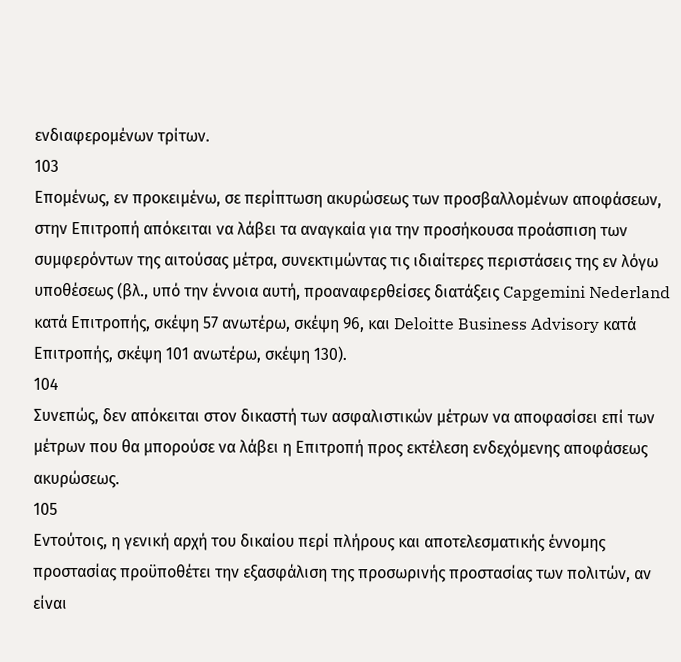ενδιαφερομένων τρίτων.
103
Επομένως, εν προκειμένω, σε περίπτωση ακυρώσεως των προσβαλλομένων αποφάσεων, στην Επιτροπή απόκειται να λάβει τα αναγκαία για την προσήκουσα προάσπιση των συμφερόντων της αιτούσας μέτρα, συνεκτιμώντας τις ιδιαίτερες περιστάσεις της εν λόγω υποθέσεως (βλ., υπό την έννοια αυτή, προαναφερθείσες διατάξεις Capgemini Nederland κατά Επιτροπής, σκέψη 57 ανωτέρω, σκέψη 96, και Deloitte Business Advisory κατά Επιτροπής, σκέψη 101 ανωτέρω, σκέψη 130).
104
Συνεπώς, δεν απόκειται στον δικαστή των ασφαλιστικών μέτρων να αποφασίσει επί των μέτρων που θα μπορούσε να λάβει η Επιτροπή προς εκτέλεση ενδεχόμενης αποφάσεως ακυρώσεως.
105
Εντούτοις, η γενική αρχή του δικαίου περί πλήρους και αποτελεσματικής έννομης προστασίας προϋποθέτει την εξασφάλιση της προσωρινής προστασίας των πολιτών, αν είναι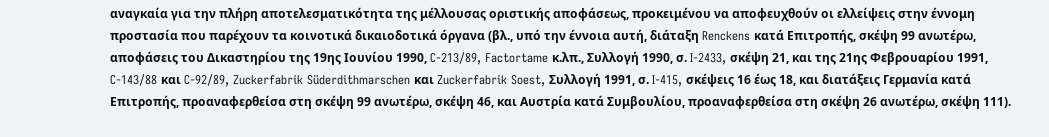αναγκαία για την πλήρη αποτελεσματικότητα της μέλλουσας οριστικής αποφάσεως, προκειμένου να αποφευχθούν οι ελλείψεις στην έννομη προστασία που παρέχουν τα κοινοτικά δικαιοδοτικά όργανα (βλ., υπό την έννοια αυτή, διάταξη Renckens κατά Επιτροπής, σκέψη 99 ανωτέρω, αποφάσεις του Δικαστηρίου της 19ης Ιουνίου 1990, C-213/89, Factortame κ.λπ., Συλλογή 1990, σ. I-2433, σκέψη 21, και της 21ης Φεβρουαρίου 1991, C-143/88 και C-92/89, Zuckerfabrik Süderdithmarschen και Zuckerfabrik Soest, Συλλογή 1991, σ. I-415, σκέψεις 16 έως 18, και διατάξεις Γερμανία κατά Επιτροπής, προαναφερθείσα στη σκέψη 99 ανωτέρω, σκέψη 46, και Αυστρία κατά Συμβουλίου, προαναφερθείσα στη σκέψη 26 ανωτέρω, σκέψη 111).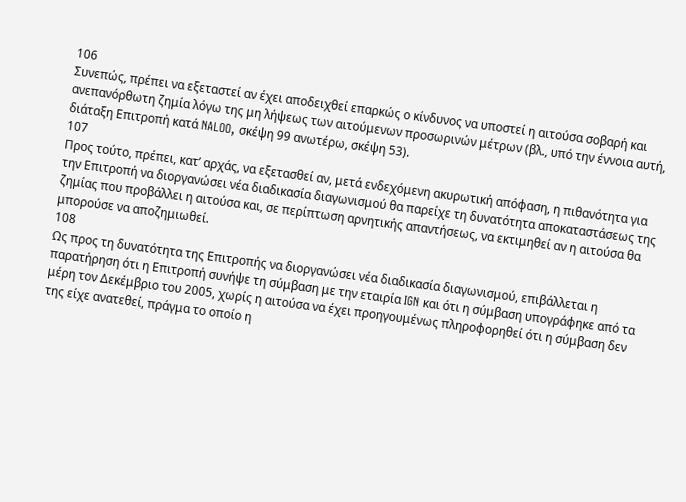106
Συνεπώς, πρέπει να εξεταστεί αν έχει αποδειχθεί επαρκώς ο κίνδυνος να υποστεί η αιτούσα σοβαρή και ανεπανόρθωτη ζημία λόγω της μη λήψεως των αιτούμενων προσωρινών μέτρων (βλ., υπό την έννοια αυτή, διάταξη Επιτροπή κατά NALOO, σκέψη 99 ανωτέρω, σκέψη 53).
107
Προς τούτο, πρέπει, κατ’ αρχάς, να εξετασθεί αν, μετά ενδεχόμενη ακυρωτική απόφαση, η πιθανότητα για την Επιτροπή να διοργανώσει νέα διαδικασία διαγωνισμού θα παρείχε τη δυνατότητα αποκαταστάσεως της ζημίας που προβάλλει η αιτούσα και, σε περίπτωση αρνητικής απαντήσεως, να εκτιμηθεί αν η αιτούσα θα μπορούσε να αποζημιωθεί.
108
Ως προς τη δυνατότητα της Επιτροπής να διοργανώσει νέα διαδικασία διαγωνισμού, επιβάλλεται η παρατήρηση ότι η Επιτροπή συνήψε τη σύμβαση με την εταιρία IGN και ότι η σύμβαση υπογράφηκε από τα μέρη τον Δεκέμβριο του 2005, χωρίς η αιτούσα να έχει προηγουμένως πληροφορηθεί ότι η σύμβαση δεν της είχε ανατεθεί, πράγμα το οποίο η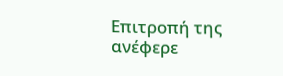Επιτροπή της ανέφερε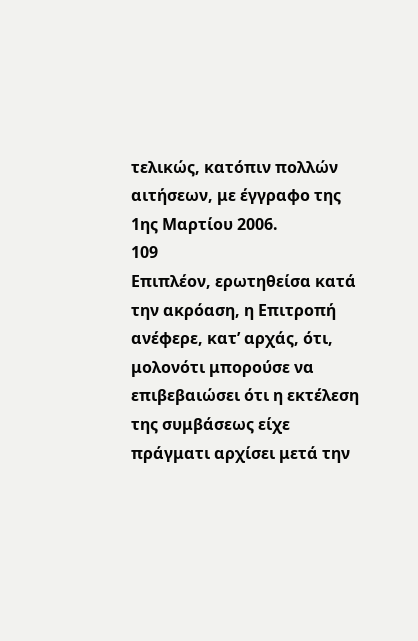τελικώς, κατόπιν πολλών αιτήσεων, με έγγραφο της 1ης Μαρτίου 2006.
109
Επιπλέον, ερωτηθείσα κατά την ακρόαση, η Επιτροπή ανέφερε, κατ’ αρχάς, ότι, μολονότι μπορούσε να επιβεβαιώσει ότι η εκτέλεση της συμβάσεως είχε πράγματι αρχίσει μετά την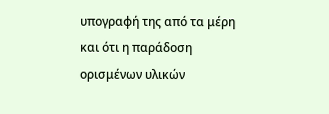υπογραφή της από τα μέρη και ότι η παράδοση ορισμένων υλικών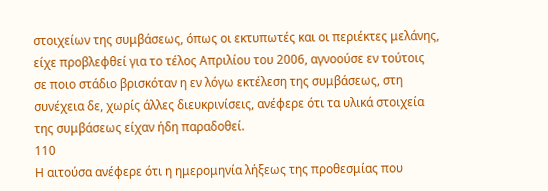στοιχείων της συμβάσεως, όπως οι εκτυπωτές και οι περιέκτες μελάνης, είχε προβλεφθεί για το τέλος Απριλίου του 2006, αγνοούσε εν τούτοις σε ποιο στάδιο βρισκόταν η εν λόγω εκτέλεση της συμβάσεως, στη συνέχεια δε, χωρίς άλλες διευκρινίσεις, ανέφερε ότι τα υλικά στοιχεία της συμβάσεως είχαν ήδη παραδοθεί.
110
Η αιτούσα ανέφερε ότι η ημερομηνία λήξεως της προθεσμίας που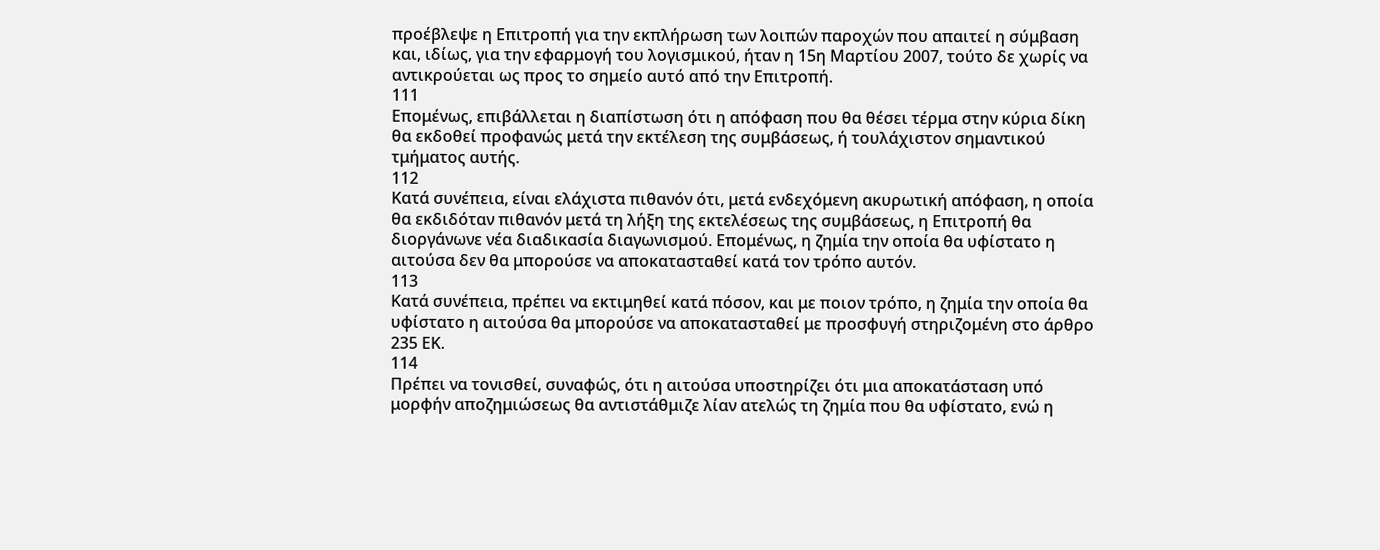προέβλεψε η Επιτροπή για την εκπλήρωση των λοιπών παροχών που απαιτεί η σύμβαση και, ιδίως, για την εφαρμογή του λογισμικού, ήταν η 15η Μαρτίου 2007, τούτο δε χωρίς να αντικρούεται ως προς το σημείο αυτό από την Επιτροπή.
111
Επομένως, επιβάλλεται η διαπίστωση ότι η απόφαση που θα θέσει τέρμα στην κύρια δίκη θα εκδοθεί προφανώς μετά την εκτέλεση της συμβάσεως, ή τουλάχιστον σημαντικού τμήματος αυτής.
112
Κατά συνέπεια, είναι ελάχιστα πιθανόν ότι, μετά ενδεχόμενη ακυρωτική απόφαση, η οποία θα εκδιδόταν πιθανόν μετά τη λήξη της εκτελέσεως της συμβάσεως, η Επιτροπή θα διοργάνωνε νέα διαδικασία διαγωνισμού. Επομένως, η ζημία την οποία θα υφίστατο η αιτούσα δεν θα μπορούσε να αποκατασταθεί κατά τον τρόπο αυτόν.
113
Κατά συνέπεια, πρέπει να εκτιμηθεί κατά πόσον, και με ποιον τρόπο, η ζημία την οποία θα υφίστατο η αιτούσα θα μπορούσε να αποκατασταθεί με προσφυγή στηριζομένη στο άρθρο 235 ΕΚ.
114
Πρέπει να τονισθεί, συναφώς, ότι η αιτούσα υποστηρίζει ότι μια αποκατάσταση υπό μορφήν αποζημιώσεως θα αντιστάθμιζε λίαν ατελώς τη ζημία που θα υφίστατο, ενώ η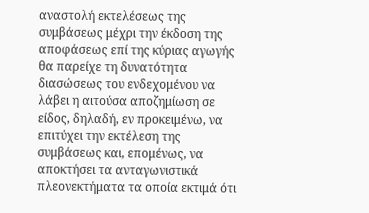αναστολή εκτελέσεως της συμβάσεως μέχρι την έκδοση της αποφάσεως επί της κύριας αγωγής θα παρείχε τη δυνατότητα διασώσεως του ενδεχομένου να λάβει η αιτούσα αποζημίωση σε είδος, δηλαδή, εν προκειμένω, να επιτύχει την εκτέλεση της συμβάσεως και, επομένως, να αποκτήσει τα ανταγωνιστικά πλεονεκτήματα τα οποία εκτιμά ότι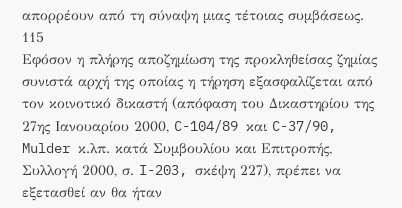απορρέουν από τη σύναψη μιας τέτοιας συμβάσεως.
115
Εφόσον η πλήρης αποζημίωση της προκληθείσας ζημίας συνιστά αρχή της οποίας η τήρηση εξασφαλίζεται από τον κοινοτικό δικαστή (απόφαση του Δικαστηρίου της 27ης Ιανουαρίου 2000, C-104/89 και C-37/90, Mulder κ.λπ. κατά Συμβουλίου και Επιτροπής, Συλλογή 2000, σ. I-203, σκέψη 227), πρέπει να εξετασθεί αν θα ήταν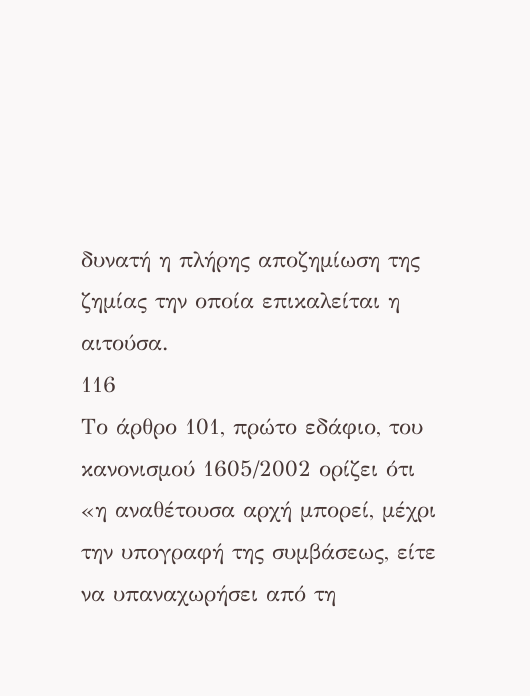δυνατή η πλήρης αποζημίωση της ζημίας την οποία επικαλείται η αιτούσα.
116
Το άρθρο 101, πρώτο εδάφιο, του κανονισμού 1605/2002 ορίζει ότι «η αναθέτουσα αρχή μπορεί, μέχρι την υπογραφή της συμβάσεως, είτε να υπαναχωρήσει από τη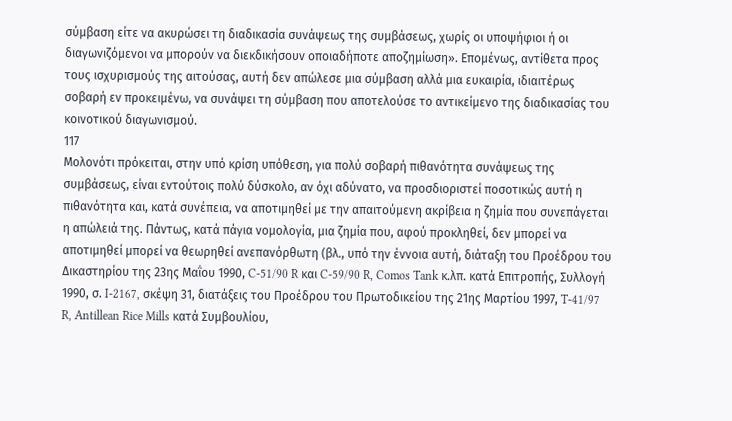σύμβαση είτε να ακυρώσει τη διαδικασία συνάψεως της συμβάσεως, χωρίς οι υποψήφιοι ή οι διαγωνιζόμενοι να μπορούν να διεκδικήσουν οποιαδήποτε αποζημίωση». Επομένως, αντίθετα προς τους ισχυρισμούς της αιτούσας, αυτή δεν απώλεσε μια σύμβαση αλλά μια ευκαιρία, ιδιαιτέρως σοβαρή εν προκειμένω, να συνάψει τη σύμβαση που αποτελούσε το αντικείμενο της διαδικασίας του κοινοτικού διαγωνισμού.
117
Μολονότι πρόκειται, στην υπό κρίση υπόθεση, για πολύ σοβαρή πιθανότητα συνάψεως της συμβάσεως, είναι εντούτοις πολύ δύσκολο, αν όχι αδύνατο, να προσδιοριστεί ποσοτικώς αυτή η πιθανότητα και, κατά συνέπεια, να αποτιμηθεί με την απαιτούμενη ακρίβεια η ζημία που συνεπάγεται η απώλειά της. Πάντως, κατά πάγια νομολογία, μια ζημία που, αφού προκληθεί, δεν μπορεί να αποτιμηθεί μπορεί να θεωρηθεί ανεπανόρθωτη (βλ., υπό την έννοια αυτή, διάταξη του Προέδρου του Δικαστηρίου της 23ης Μαΐου 1990, C-51/90 R και C-59/90 R, Comos Tank κ.λπ. κατά Επιτροπής, Συλλογή 1990, σ. I-2167, σκέψη 31, διατάξεις του Προέδρου του Πρωτοδικείου της 21ης Μαρτίου 1997, T-41/97 R, Antillean Rice Mills κατά Συμβουλίου,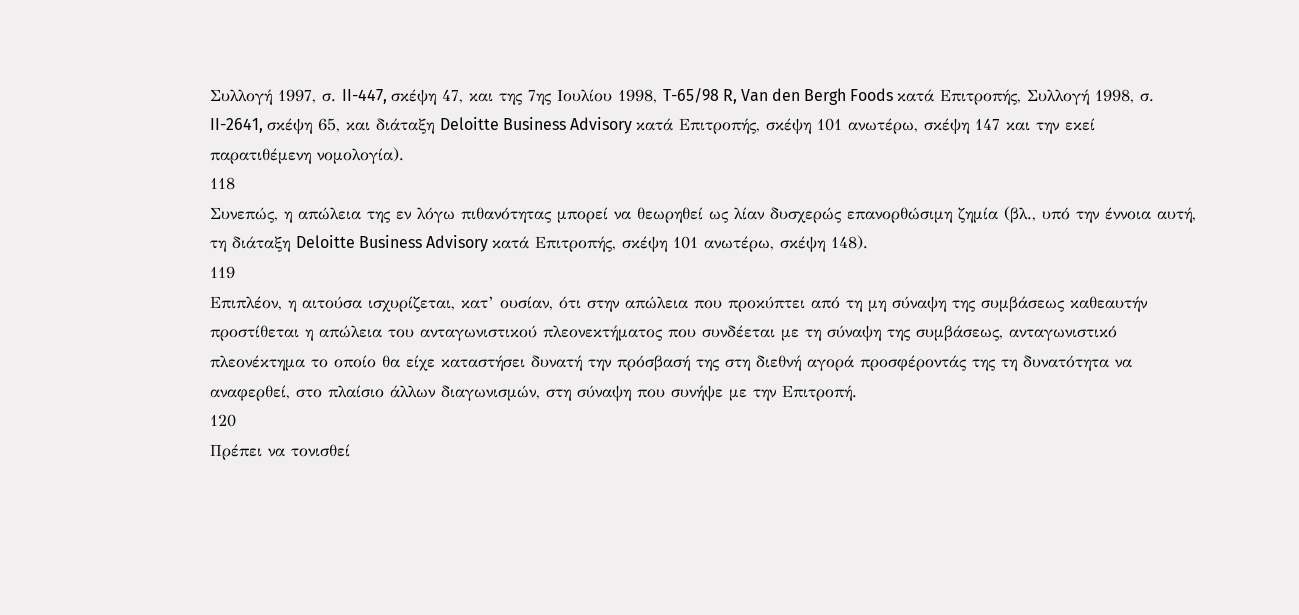Συλλογή 1997, σ. II-447, σκέψη 47, και της 7ης Ιουλίου 1998, T-65/98 R, Van den Bergh Foods κατά Επιτροπής, Συλλογή 1998, σ. II-2641, σκέψη 65, και διάταξη Deloitte Business Advisory κατά Επιτροπής, σκέψη 101 ανωτέρω, σκέψη 147 και την εκεί παρατιθέμενη νομολογία).
118
Συνεπώς, η απώλεια της εν λόγω πιθανότητας μπορεί να θεωρηθεί ως λίαν δυσχερώς επανορθώσιμη ζημία (βλ., υπό την έννοια αυτή, τη διάταξη Deloitte Business Advisory κατά Επιτροπής, σκέψη 101 ανωτέρω, σκέψη 148).
119
Επιπλέον, η αιτούσα ισχυρίζεται, κατ’ ουσίαν, ότι στην απώλεια που προκύπτει από τη μη σύναψη της συμβάσεως καθεαυτήν προστίθεται η απώλεια του ανταγωνιστικού πλεονεκτήματος που συνδέεται με τη σύναψη της συμβάσεως, ανταγωνιστικό πλεονέκτημα το οποίο θα είχε καταστήσει δυνατή την πρόσβασή της στη διεθνή αγορά προσφέροντάς της τη δυνατότητα να αναφερθεί, στο πλαίσιο άλλων διαγωνισμών, στη σύναψη που συνήψε με την Επιτροπή.
120
Πρέπει να τονισθεί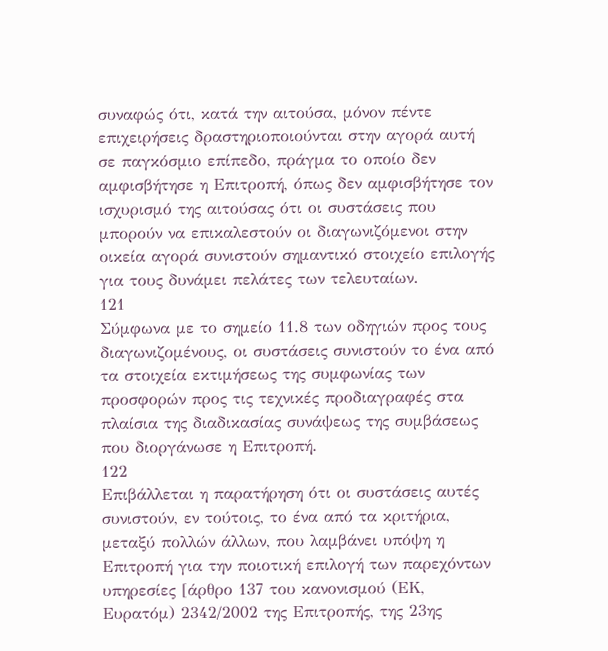συναφώς ότι, κατά την αιτούσα, μόνον πέντε επιχειρήσεις δραστηριοποιούνται στην αγορά αυτή σε παγκόσμιο επίπεδο, πράγμα το οποίο δεν αμφισβήτησε η Επιτροπή, όπως δεν αμφισβήτησε τον ισχυρισμό της αιτούσας ότι οι συστάσεις που μπορούν να επικαλεστούν οι διαγωνιζόμενοι στην οικεία αγορά συνιστούν σημαντικό στοιχείο επιλογής για τους δυνάμει πελάτες των τελευταίων.
121
Σύμφωνα με το σημείο 11.8 των οδηγιών προς τους διαγωνιζομένους, οι συστάσεις συνιστούν το ένα από τα στοιχεία εκτιμήσεως της συμφωνίας των προσφορών προς τις τεχνικές προδιαγραφές στα πλαίσια της διαδικασίας συνάψεως της συμβάσεως που διοργάνωσε η Επιτροπή.
122
Επιβάλλεται η παρατήρηση ότι οι συστάσεις αυτές συνιστούν, εν τούτοις, το ένα από τα κριτήρια, μεταξύ πολλών άλλων, που λαμβάνει υπόψη η Επιτροπή για την ποιοτική επιλογή των παρεχόντων υπηρεσίες [άρθρο 137 του κανονισμού (ΕΚ, Ευρατόμ) 2342/2002 της Επιτροπής, της 23ης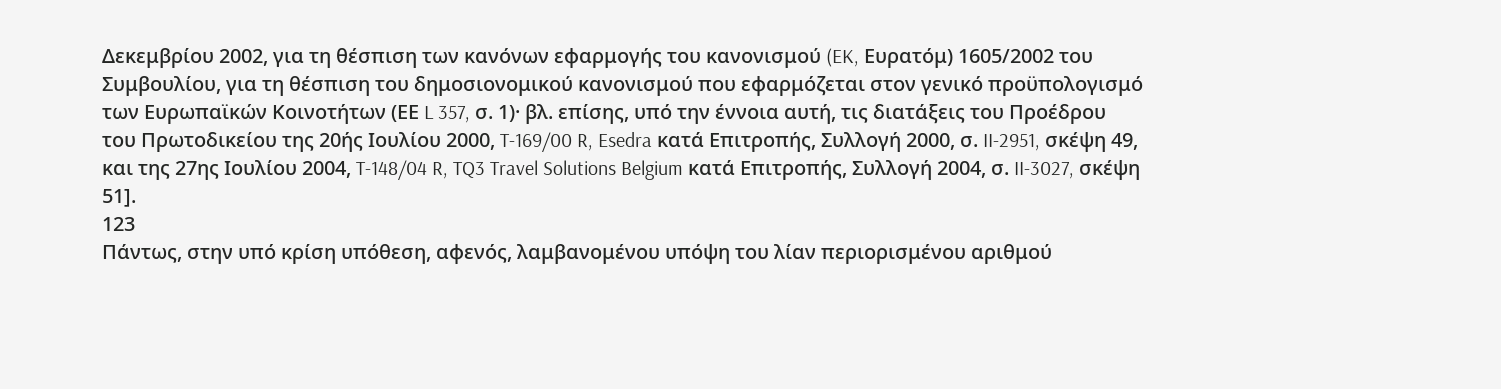Δεκεμβρίου 2002, για τη θέσπιση των κανόνων εφαρμογής του κανονισμού (EK, Ευρατόμ) 1605/2002 του Συμβουλίου, για τη θέσπιση του δημοσιονομικού κανονισμού που εφαρμόζεται στον γενικό προϋπολογισμό των Ευρωπαϊκών Κοινοτήτων (ΕΕ L 357, σ. 1)· βλ. επίσης, υπό την έννοια αυτή, τις διατάξεις του Προέδρου του Πρωτοδικείου της 20ής Ιουλίου 2000, T-169/00 R, Esedra κατά Επιτροπής, Συλλογή 2000, σ. II-2951, σκέψη 49, και της 27ης Ιουλίου 2004, T-148/04 R, TQ3 Travel Solutions Belgium κατά Επιτροπής, Συλλογή 2004, σ. II-3027, σκέψη 51].
123
Πάντως, στην υπό κρίση υπόθεση, αφενός, λαμβανομένου υπόψη του λίαν περιορισμένου αριθμού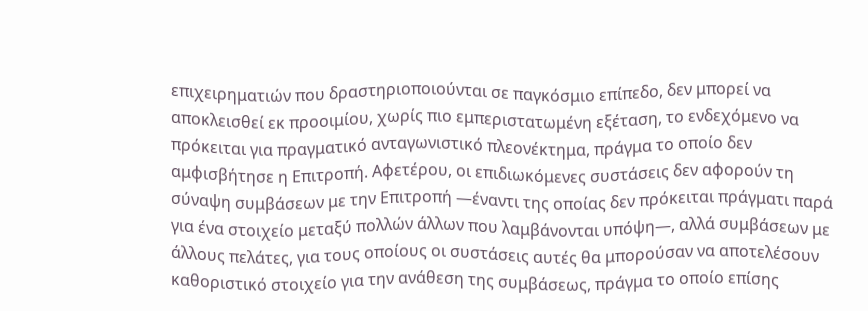επιχειρηματιών που δραστηριοποιούνται σε παγκόσμιο επίπεδο, δεν μπορεί να αποκλεισθεί εκ προοιμίου, χωρίς πιο εμπεριστατωμένη εξέταση, το ενδεχόμενο να πρόκειται για πραγματικό ανταγωνιστικό πλεονέκτημα, πράγμα το οποίο δεν αμφισβήτησε η Επιτροπή. Αφετέρου, οι επιδιωκόμενες συστάσεις δεν αφορούν τη σύναψη συμβάσεων με την Επιτροπή —έναντι της οποίας δεν πρόκειται πράγματι παρά για ένα στοιχείο μεταξύ πολλών άλλων που λαμβάνονται υπόψη—, αλλά συμβάσεων με άλλους πελάτες, για τους οποίους οι συστάσεις αυτές θα μπορούσαν να αποτελέσουν καθοριστικό στοιχείο για την ανάθεση της συμβάσεως, πράγμα το οποίο επίσης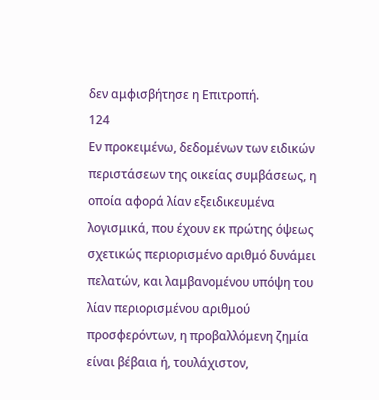δεν αμφισβήτησε η Επιτροπή.
124
Εν προκειμένω, δεδομένων των ειδικών περιστάσεων της οικείας συμβάσεως, η οποία αφορά λίαν εξειδικευμένα λογισμικά, που έχουν εκ πρώτης όψεως σχετικώς περιορισμένο αριθμό δυνάμει πελατών, και λαμβανομένου υπόψη του λίαν περιορισμένου αριθμού προσφερόντων, η προβαλλόμενη ζημία είναι βέβαια ή, τουλάχιστον,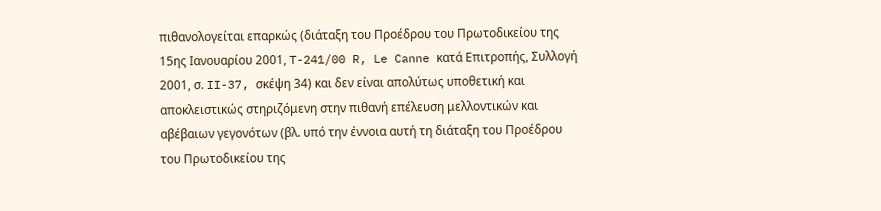πιθανολογείται επαρκώς (διάταξη του Προέδρου του Πρωτοδικείου της 15ης Ιανουαρίου 2001, T-241/00 R, Le Canne κατά Επιτροπής, Συλλογή 2001, σ. II-37, σκέψη 34) και δεν είναι απολύτως υποθετική και αποκλειστικώς στηριζόμενη στην πιθανή επέλευση μελλοντικών και αβέβαιων γεγονότων (βλ. υπό την έννοια αυτή τη διάταξη του Προέδρου του Πρωτοδικείου της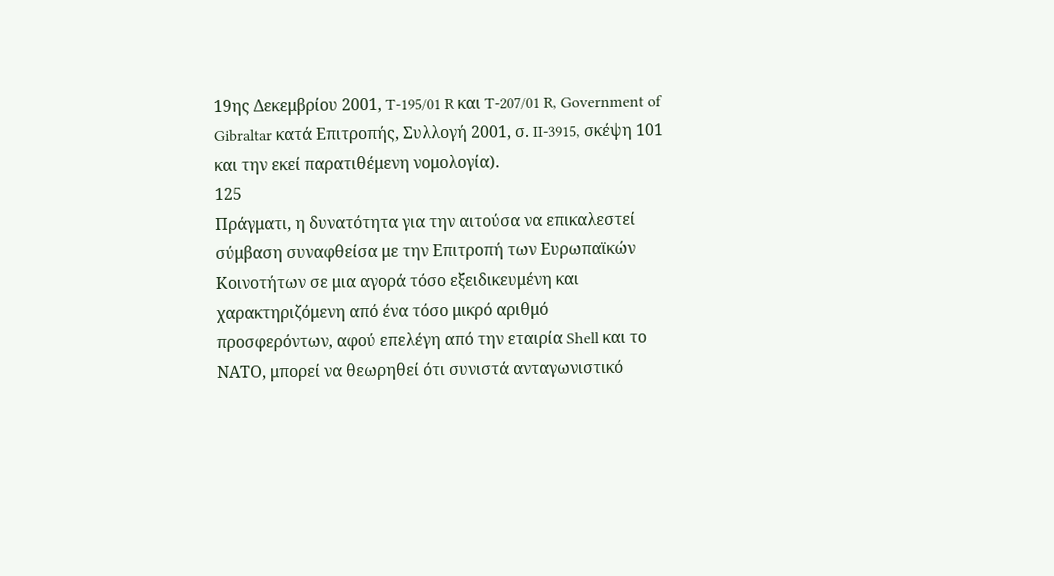19ης Δεκεμβρίου 2001, T-195/01 R και T-207/01 R, Government of Gibraltar κατά Επιτροπής, Συλλογή 2001, σ. II-3915, σκέψη 101 και την εκεί παρατιθέμενη νομολογία).
125
Πράγματι, η δυνατότητα για την αιτούσα να επικαλεστεί σύμβαση συναφθείσα με την Επιτροπή των Ευρωπαϊκών Κοινοτήτων σε μια αγορά τόσο εξειδικευμένη και χαρακτηριζόμενη από ένα τόσο μικρό αριθμό προσφερόντων, αφού επελέγη από την εταιρία Shell και το ΝΑΤΟ, μπορεί να θεωρηθεί ότι συνιστά ανταγωνιστικό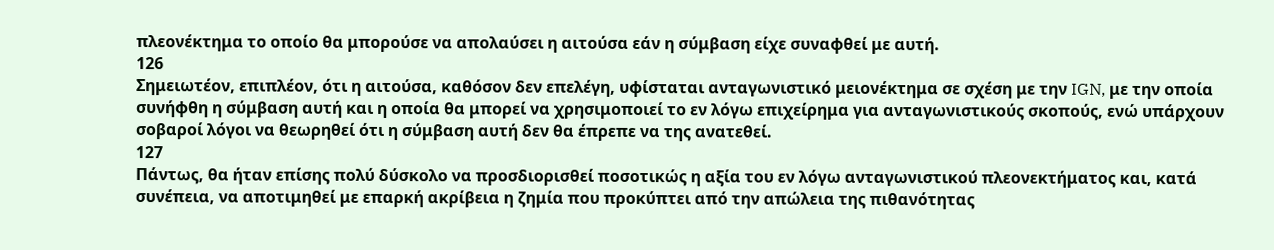πλεονέκτημα το οποίο θα μπορούσε να απολαύσει η αιτούσα εάν η σύμβαση είχε συναφθεί με αυτή.
126
Σημειωτέον, επιπλέον, ότι η αιτούσα, καθόσον δεν επελέγη, υφίσταται ανταγωνιστικό μειονέκτημα σε σχέση με την IGN, με την οποία συνήφθη η σύμβαση αυτή και η οποία θα μπορεί να χρησιμοποιεί το εν λόγω επιχείρημα για ανταγωνιστικούς σκοπούς, ενώ υπάρχουν σοβαροί λόγοι να θεωρηθεί ότι η σύμβαση αυτή δεν θα έπρεπε να της ανατεθεί.
127
Πάντως, θα ήταν επίσης πολύ δύσκολο να προσδιορισθεί ποσοτικώς η αξία του εν λόγω ανταγωνιστικού πλεονεκτήματος και, κατά συνέπεια, να αποτιμηθεί με επαρκή ακρίβεια η ζημία που προκύπτει από την απώλεια της πιθανότητας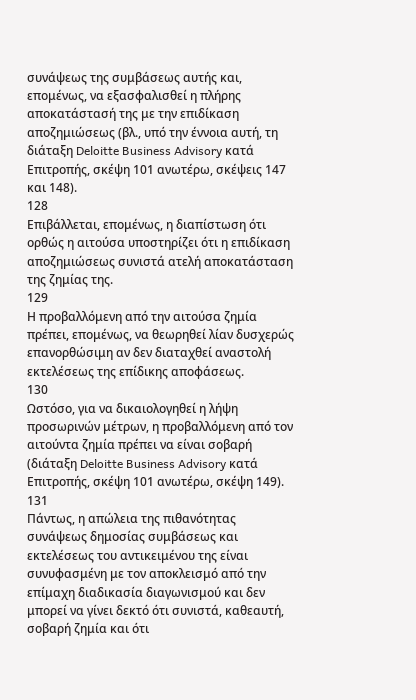συνάψεως της συμβάσεως αυτής και, επομένως, να εξασφαλισθεί η πλήρης αποκατάστασή της με την επιδίκαση αποζημιώσεως (βλ., υπό την έννοια αυτή, τη διάταξη Deloitte Business Advisory κατά Επιτροπής, σκέψη 101 ανωτέρω, σκέψεις 147 και 148).
128
Επιβάλλεται, επομένως, η διαπίστωση ότι ορθώς η αιτούσα υποστηρίζει ότι η επιδίκαση αποζημιώσεως συνιστά ατελή αποκατάσταση της ζημίας της.
129
Η προβαλλόμενη από την αιτούσα ζημία πρέπει, επομένως, να θεωρηθεί λίαν δυσχερώς επανορθώσιμη αν δεν διαταχθεί αναστολή εκτελέσεως της επίδικης αποφάσεως.
130
Ωστόσο, για να δικαιολογηθεί η λήψη προσωρινών μέτρων, η προβαλλόμενη από τον αιτούντα ζημία πρέπει να είναι σοβαρή (διάταξη Deloitte Business Advisory κατά Επιτροπής, σκέψη 101 ανωτέρω, σκέψη 149).
131
Πάντως, η απώλεια της πιθανότητας συνάψεως δημοσίας συμβάσεως και εκτελέσεως του αντικειμένου της είναι συνυφασμένη με τον αποκλεισμό από την επίμαχη διαδικασία διαγωνισμού και δεν μπορεί να γίνει δεκτό ότι συνιστά, καθεαυτή, σοβαρή ζημία και ότι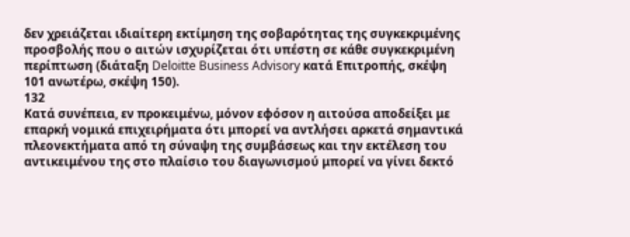δεν χρειάζεται ιδιαίτερη εκτίμηση της σοβαρότητας της συγκεκριμένης προσβολής που ο αιτών ισχυρίζεται ότι υπέστη σε κάθε συγκεκριμένη περίπτωση (διάταξη Deloitte Business Advisory κατά Επιτροπής, σκέψη 101 ανωτέρω, σκέψη 150).
132
Κατά συνέπεια, εν προκειμένω, μόνον εφόσον η αιτούσα αποδείξει με επαρκή νομικά επιχειρήματα ότι μπορεί να αντλήσει αρκετά σημαντικά πλεονεκτήματα από τη σύναψη της συμβάσεως και την εκτέλεση του αντικειμένου της στο πλαίσιο του διαγωνισμού μπορεί να γίνει δεκτό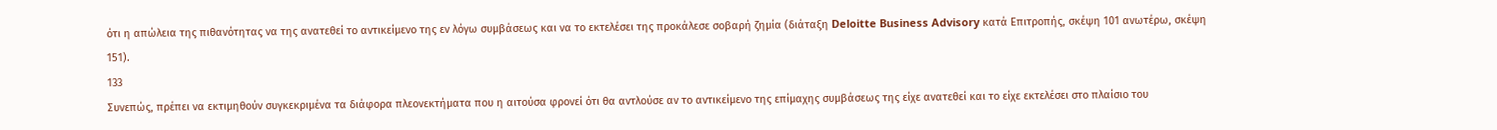ότι η απώλεια της πιθανότητας να της ανατεθεί το αντικείμενο της εν λόγω συμβάσεως και να το εκτελέσει της προκάλεσε σοβαρή ζημία (διάταξη Deloitte Business Advisory κατά Επιτροπής, σκέψη 101 ανωτέρω, σκέψη 151).
133
Συνεπώς, πρέπει να εκτιμηθούν συγκεκριμένα τα διάφορα πλεονεκτήματα που η αιτούσα φρονεί ότι θα αντλούσε αν το αντικείμενο της επίμαχης συμβάσεως της είχε ανατεθεί και το είχε εκτελέσει στο πλαίσιο του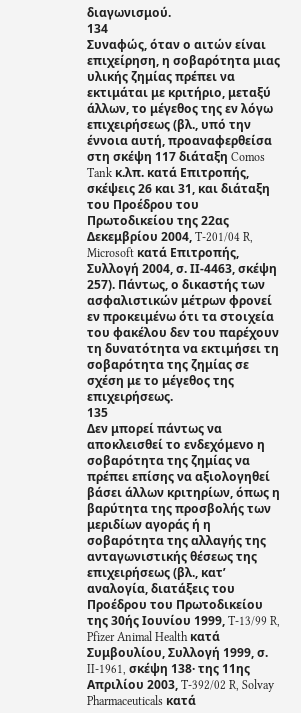διαγωνισμού.
134
Συναφώς, όταν ο αιτών είναι επιχείρηση, η σοβαρότητα μιας υλικής ζημίας πρέπει να εκτιμάται με κριτήριο, μεταξύ άλλων, το μέγεθος της εν λόγω επιχειρήσεως (βλ., υπό την έννοια αυτή, προαναφερθείσα στη σκέψη 117 διάταξη Comos Tank κ.λπ. κατά Επιτροπής, σκέψεις 26 και 31, και διάταξη του Προέδρου του Πρωτοδικείου της 22ας Δεκεμβρίου 2004, T-201/04 R, Microsoft κατά Επιτροπής, Συλλογή 2004, σ. ΙΙ-4463, σκέψη 257). Πάντως, ο δικαστής των ασφαλιστικών μέτρων φρονεί εν προκειμένω ότι τα στοιχεία του φακέλου δεν του παρέχουν τη δυνατότητα να εκτιμήσει τη σοβαρότητα της ζημίας σε σχέση με το μέγεθος της επιχειρήσεως.
135
Δεν μπορεί πάντως να αποκλεισθεί το ενδεχόμενο η σοβαρότητα της ζημίας να πρέπει επίσης να αξιολογηθεί βάσει άλλων κριτηρίων, όπως η βαρύτητα της προσβολής των μεριδίων αγοράς ή η σοβαρότητα της αλλαγής της ανταγωνιστικής θέσεως της επιχειρήσεως (βλ., κατ’ αναλογία, διατάξεις του Προέδρου του Πρωτοδικείου της 30ής Ιουνίου 1999, T-13/99 R, Pfizer Animal Health κατά Συμβουλίου, Συλλογή 1999, σ. II-1961, σκέψη 138· της 11ης Απριλίου 2003, T-392/02 R, Solvay Pharmaceuticals κατά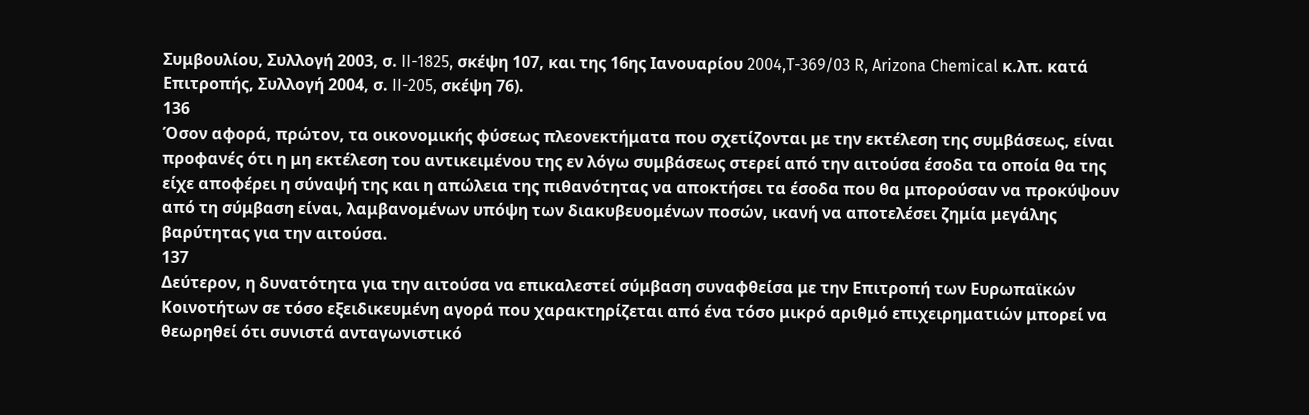Συμβουλίου, Συλλογή 2003, σ. II-1825, σκέψη 107, και της 16ης Ιανουαρίου 2004,T-369/03 R, Arizona Chemical κ.λπ. κατά Επιτροπής, Συλλογή 2004, σ. II-205, σκέψη 76).
136
Όσον αφορά, πρώτον, τα οικονομικής φύσεως πλεονεκτήματα που σχετίζονται με την εκτέλεση της συμβάσεως, είναι προφανές ότι η μη εκτέλεση του αντικειμένου της εν λόγω συμβάσεως στερεί από την αιτούσα έσοδα τα οποία θα της είχε αποφέρει η σύναψή της και η απώλεια της πιθανότητας να αποκτήσει τα έσοδα που θα μπορούσαν να προκύψουν από τη σύμβαση είναι, λαμβανομένων υπόψη των διακυβευομένων ποσών, ικανή να αποτελέσει ζημία μεγάλης βαρύτητας για την αιτούσα.
137
Δεύτερον, η δυνατότητα για την αιτούσα να επικαλεστεί σύμβαση συναφθείσα με την Επιτροπή των Ευρωπαϊκών Κοινοτήτων σε τόσο εξειδικευμένη αγορά που χαρακτηρίζεται από ένα τόσο μικρό αριθμό επιχειρηματιών μπορεί να θεωρηθεί ότι συνιστά ανταγωνιστικό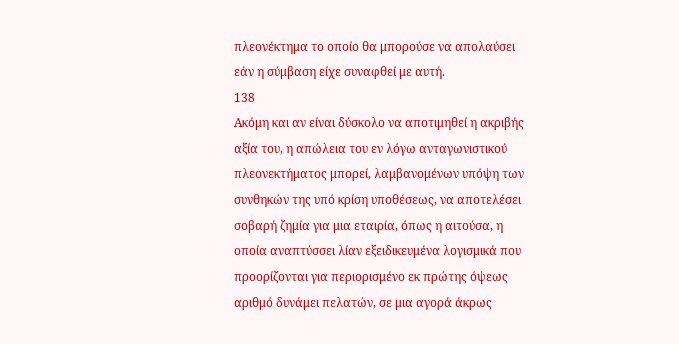πλεονέκτημα το οποίο θα μπορούσε να απολαύσει εάν η σύμβαση είχε συναφθεί με αυτή.
138
Ακόμη και αν είναι δύσκολο να αποτιμηθεί η ακριβής αξία του, η απώλεια του εν λόγω ανταγωνιστικού πλεονεκτήματος μπορεί, λαμβανομένων υπόψη των συνθηκών της υπό κρίση υποθέσεως, να αποτελέσει σοβαρή ζημία για μια εταιρία, όπως η αιτούσα, η οποία αναπτύσσει λίαν εξειδικευμένα λογισμικά που προορίζονται για περιορισμένο εκ πρώτης όψεως αριθμό δυνάμει πελατών, σε μια αγορά άκρως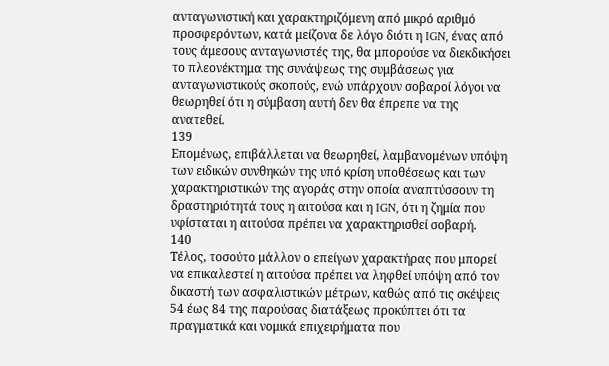ανταγωνιστική και χαρακτηριζόμενη από μικρό αριθμό προσφερόντων, κατά μείζονα δε λόγο διότι η IGN, ένας από τους άμεσους ανταγωνιστές της, θα μπορούσε να διεκδικήσει το πλεονέκτημα της συνάψεως της συμβάσεως για ανταγωνιστικούς σκοπούς, ενώ υπάρχουν σοβαροί λόγοι να θεωρηθεί ότι η σύμβαση αυτή δεν θα έπρεπε να της ανατεθεί.
139
Επομένως, επιβάλλεται να θεωρηθεί, λαμβανομένων υπόψη των ειδικών συνθηκών της υπό κρίση υποθέσεως και των χαρακτηριστικών της αγοράς στην οποία αναπτύσσουν τη δραστηριότητά τους η αιτούσα και η IGN, ότι η ζημία που υφίσταται η αιτούσα πρέπει να χαρακτηρισθεί σοβαρή.
140
Τέλος, τοσούτο μάλλον ο επείγων χαρακτήρας που μπορεί να επικαλεστεί η αιτούσα πρέπει να ληφθεί υπόψη από τον δικαστή των ασφαλιστικών μέτρων, καθώς από τις σκέψεις 54 έως 84 της παρούσας διατάξεως προκύπτει ότι τα πραγματικά και νομικά επιχειρήματα που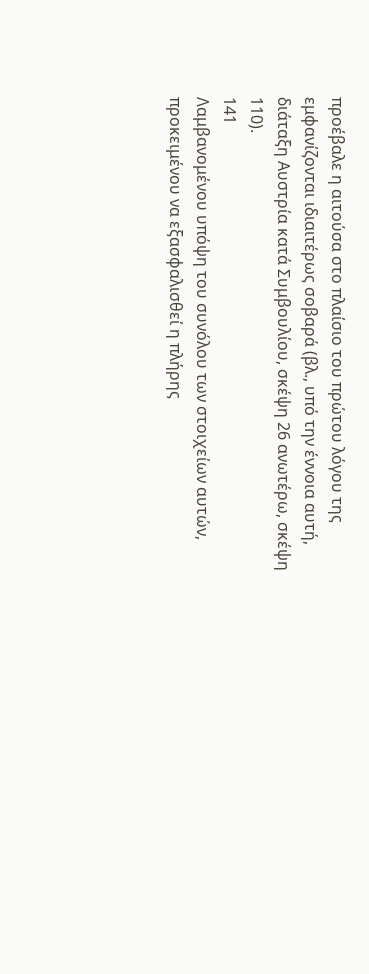προέβαλε η αιτούσα στο πλαίσιο του πρώτου λόγου της εμφανίζονται ιδιαιτέρως σοβαρά (βλ., υπό την έννοια αυτή, διάταξη Αυστρία κατά Συμβουλίου, σκέψη 26 ανωτέρω, σκέψη 110).
141
Λαμβανομένου υπόψη του συνόλου των στοιχείων αυτών, προκειμένου να εξασφαλισθεί η πλήρης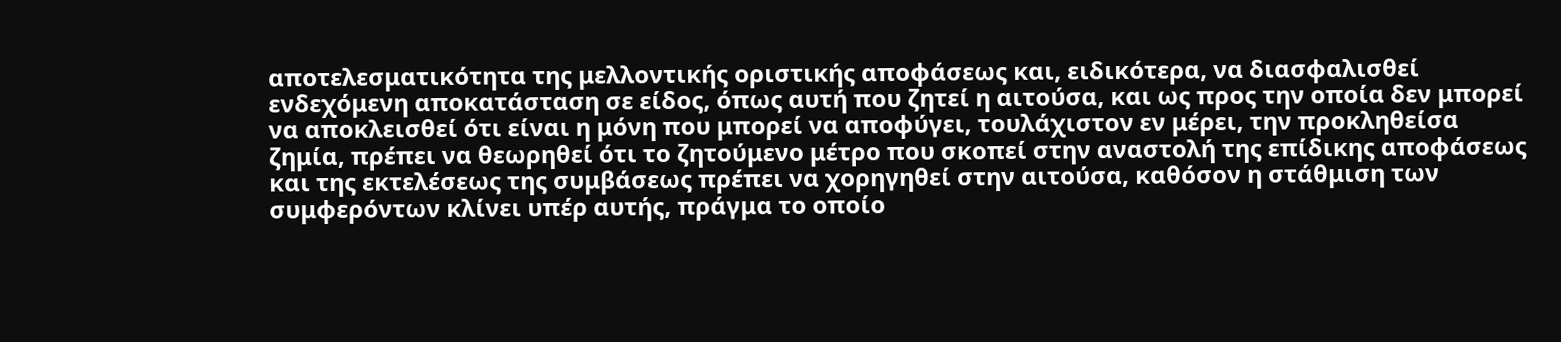αποτελεσματικότητα της μελλοντικής οριστικής αποφάσεως και, ειδικότερα, να διασφαλισθεί ενδεχόμενη αποκατάσταση σε είδος, όπως αυτή που ζητεί η αιτούσα, και ως προς την οποία δεν μπορεί να αποκλεισθεί ότι είναι η μόνη που μπορεί να αποφύγει, τουλάχιστον εν μέρει, την προκληθείσα ζημία, πρέπει να θεωρηθεί ότι το ζητούμενο μέτρο που σκοπεί στην αναστολή της επίδικης αποφάσεως και της εκτελέσεως της συμβάσεως πρέπει να χορηγηθεί στην αιτούσα, καθόσον η στάθμιση των συμφερόντων κλίνει υπέρ αυτής, πράγμα το οποίο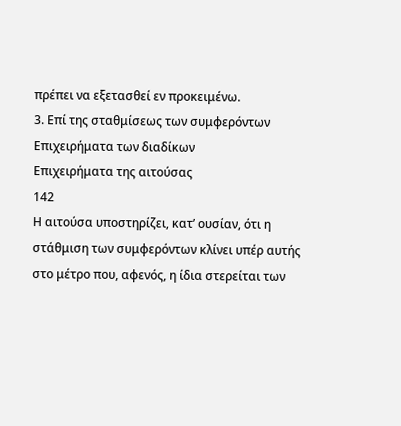πρέπει να εξετασθεί εν προκειμένω.
3. Επί της σταθμίσεως των συμφερόντων
Επιχειρήματα των διαδίκων
Επιχειρήματα της αιτούσας
142
Η αιτούσα υποστηρίζει, κατ’ ουσίαν, ότι η στάθμιση των συμφερόντων κλίνει υπέρ αυτής στο μέτρο που, αφενός, η ίδια στερείται των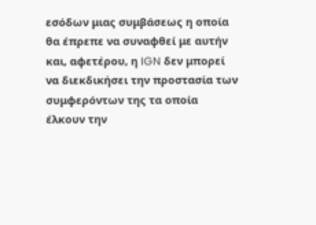εσόδων μιας συμβάσεως η οποία θα έπρεπε να συναφθεί με αυτήν και, αφετέρου, η IGN δεν μπορεί να διεκδικήσει την προστασία των συμφερόντων της τα οποία έλκουν την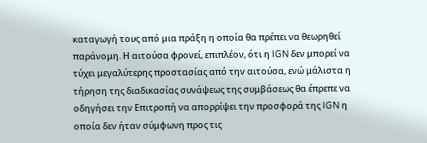καταγωγή τους από μια πράξη η οποία θα πρέπει να θεωρηθεί παράνομη. Η αιτούσα φρονεί, επιπλέον, ότι η IGN δεν μπορεί να τύχει μεγαλύτερης προστασίας από την αιτούσα, ενώ μάλιστα η τήρηση της διαδικασίας συνάψεως της συμβάσεως θα έπρεπε να οδηγήσει την Επιτροπή να απορρίψει την προσφορά της IGN η οποία δεν ήταν σύμφωνη προς τις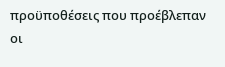προϋποθέσεις που προέβλεπαν οι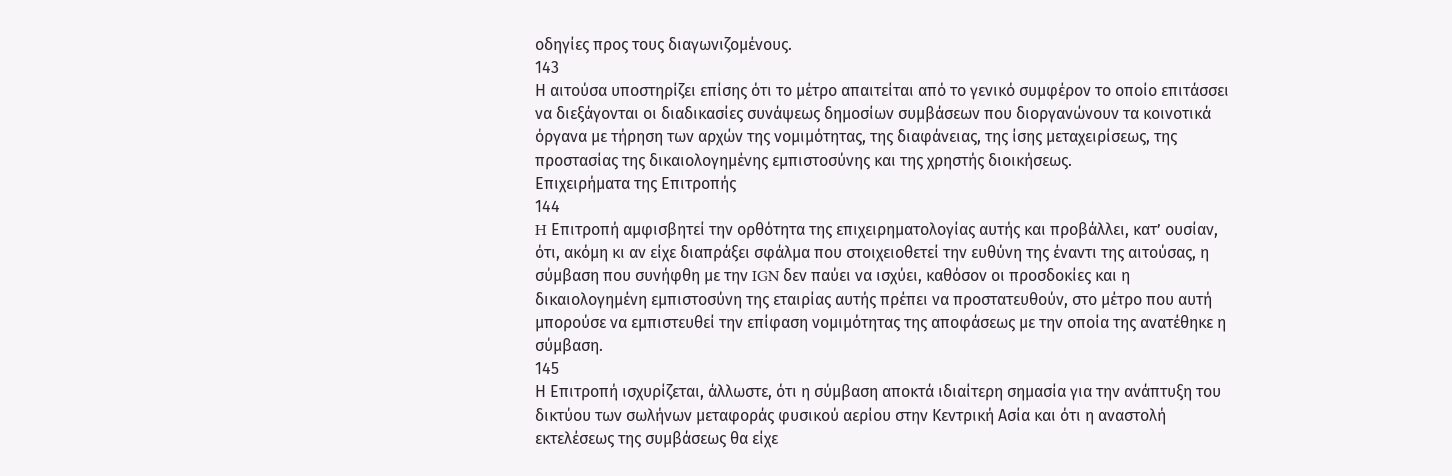οδηγίες προς τους διαγωνιζομένους.
143
Η αιτούσα υποστηρίζει επίσης ότι το μέτρο απαιτείται από το γενικό συμφέρον το οποίο επιτάσσει να διεξάγονται οι διαδικασίες συνάψεως δημοσίων συμβάσεων που διοργανώνουν τα κοινοτικά όργανα με τήρηση των αρχών της νομιμότητας, της διαφάνειας, της ίσης μεταχειρίσεως, της προστασίας της δικαιολογημένης εμπιστοσύνης και της χρηστής διοικήσεως.
Επιχειρήματα της Επιτροπής
144
H Επιτροπή αμφισβητεί την ορθότητα της επιχειρηματολογίας αυτής και προβάλλει, κατ’ ουσίαν, ότι, ακόμη κι αν είχε διαπράξει σφάλμα που στοιχειοθετεί την ευθύνη της έναντι της αιτούσας, η σύμβαση που συνήφθη με την IGN δεν παύει να ισχύει, καθόσον οι προσδοκίες και η δικαιολογημένη εμπιστοσύνη της εταιρίας αυτής πρέπει να προστατευθούν, στο μέτρο που αυτή μπορούσε να εμπιστευθεί την επίφαση νομιμότητας της αποφάσεως με την οποία της ανατέθηκε η σύμβαση.
145
Η Επιτροπή ισχυρίζεται, άλλωστε, ότι η σύμβαση αποκτά ιδιαίτερη σημασία για την ανάπτυξη του δικτύου των σωλήνων μεταφοράς φυσικού αερίου στην Κεντρική Ασία και ότι η αναστολή εκτελέσεως της συμβάσεως θα είχε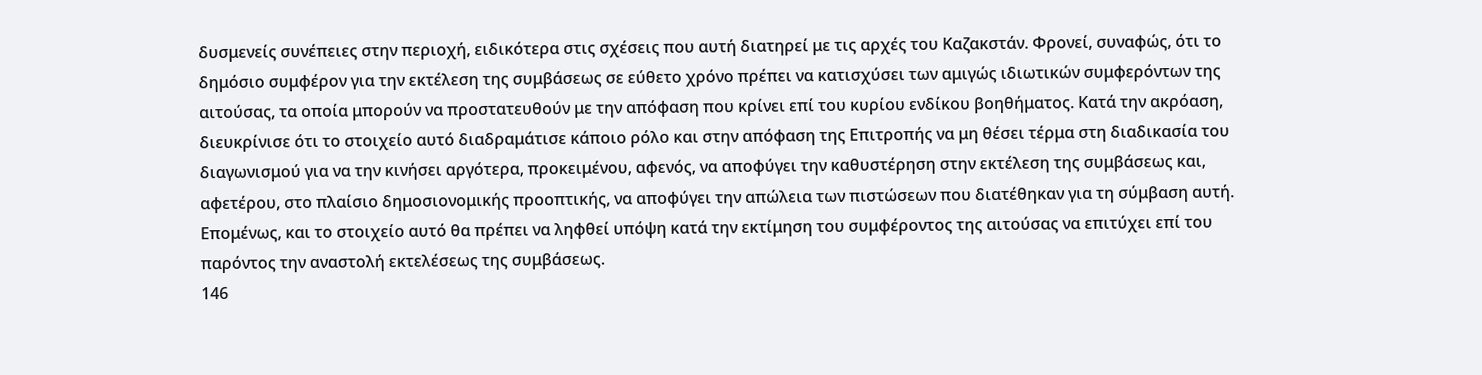δυσμενείς συνέπειες στην περιοχή, ειδικότερα στις σχέσεις που αυτή διατηρεί με τις αρχές του Καζακστάν. Φρονεί, συναφώς, ότι το δημόσιο συμφέρον για την εκτέλεση της συμβάσεως σε εύθετο χρόνο πρέπει να κατισχύσει των αμιγώς ιδιωτικών συμφερόντων της αιτούσας, τα οποία μπορούν να προστατευθούν με την απόφαση που κρίνει επί του κυρίου ενδίκου βοηθήματος. Κατά την ακρόαση, διευκρίνισε ότι το στοιχείο αυτό διαδραμάτισε κάποιο ρόλο και στην απόφαση της Επιτροπής να μη θέσει τέρμα στη διαδικασία του διαγωνισμού για να την κινήσει αργότερα, προκειμένου, αφενός, να αποφύγει την καθυστέρηση στην εκτέλεση της συμβάσεως και, αφετέρου, στο πλαίσιο δημοσιονομικής προοπτικής, να αποφύγει την απώλεια των πιστώσεων που διατέθηκαν για τη σύμβαση αυτή. Επομένως, και το στοιχείο αυτό θα πρέπει να ληφθεί υπόψη κατά την εκτίμηση του συμφέροντος της αιτούσας να επιτύχει επί του παρόντος την αναστολή εκτελέσεως της συμβάσεως.
146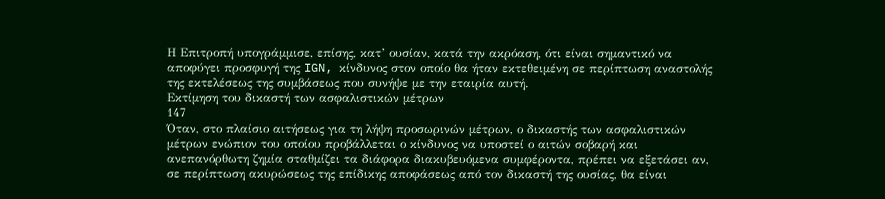Η Επιτροπή υπογράμμισε, επίσης, κατ’ ουσίαν, κατά την ακρόαση, ότι είναι σημαντικό να αποφύγει προσφυγή της IGN, κίνδυνος στον οποίο θα ήταν εκτεθειμένη σε περίπτωση αναστολής της εκτελέσεως της συμβάσεως που συνήψε με την εταιρία αυτή.
Εκτίμηση του δικαστή των ασφαλιστικών μέτρων
147
Όταν, στο πλαίσιο αιτήσεως για τη λήψη προσωρινών μέτρων, ο δικαστής των ασφαλιστικών μέτρων ενώπιον του οποίου προβάλλεται ο κίνδυνος να υποστεί ο αιτών σοβαρή και ανεπανόρθωτη ζημία σταθμίζει τα διάφορα διακυβευόμενα συμφέροντα, πρέπει να εξετάσει αν, σε περίπτωση ακυρώσεως της επίδικης αποφάσεως από τον δικαστή της ουσίας, θα είναι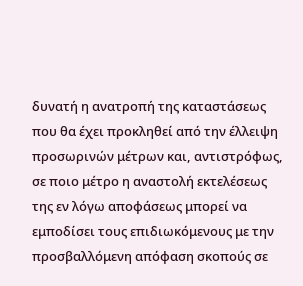δυνατή η ανατροπή της καταστάσεως που θα έχει προκληθεί από την έλλειψη προσωρινών μέτρων και, αντιστρόφως, σε ποιο μέτρο η αναστολή εκτελέσεως της εν λόγω αποφάσεως μπορεί να εμποδίσει τους επιδιωκόμενους με την προσβαλλόμενη απόφαση σκοπούς σε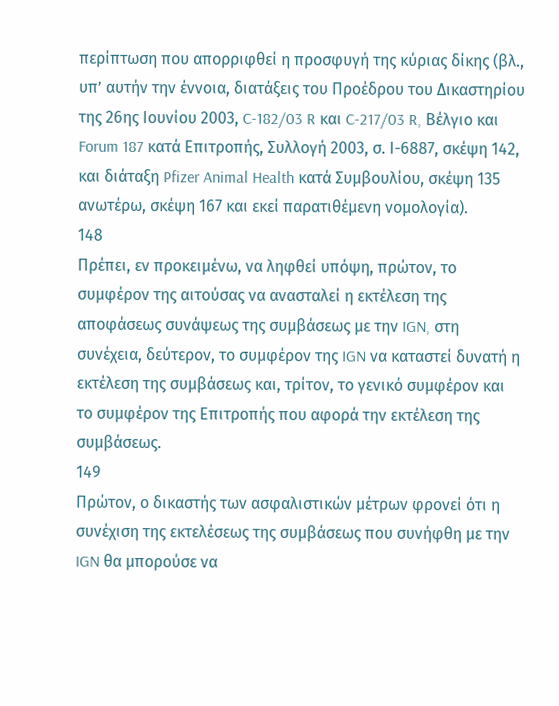περίπτωση που απορριφθεί η προσφυγή της κύριας δίκης (βλ., υπ’ αυτήν την έννοια, διατάξεις του Προέδρου του Δικαστηρίου της 26ης Ιουνίου 2003, C-182/03 R και C-217/03 R, Βέλγιο και Forum 187 κατά Επιτροπής, Συλλογή 2003, σ. Ι-6887, σκέψη 142, και διάταξη Pfizer Animal Health κατά Συμβουλίου, σκέψη 135 ανωτέρω, σκέψη 167 και εκεί παρατιθέμενη νομολογία).
148
Πρέπει, εν προκειμένω, να ληφθεί υπόψη, πρώτον, το συμφέρον της αιτούσας να ανασταλεί η εκτέλεση της αποφάσεως συνάψεως της συμβάσεως με την IGN, στη συνέχεια, δεύτερον, το συμφέρον της IGN να καταστεί δυνατή η εκτέλεση της συμβάσεως και, τρίτον, το γενικό συμφέρον και το συμφέρον της Επιτροπής που αφορά την εκτέλεση της συμβάσεως.
149
Πρώτον, ο δικαστής των ασφαλιστικών μέτρων φρονεί ότι η συνέχιση της εκτελέσεως της συμβάσεως που συνήφθη με την IGN θα μπορούσε να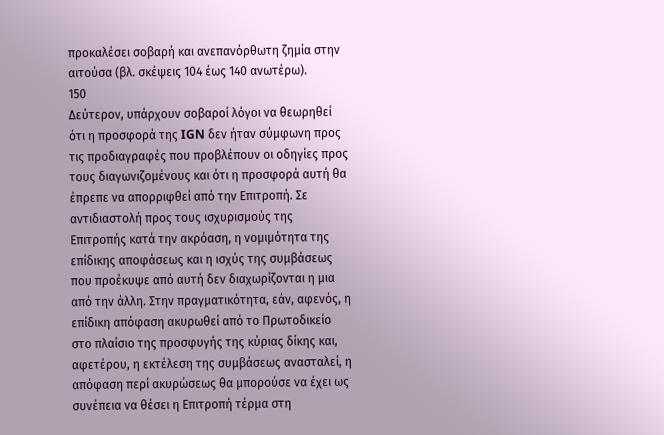προκαλέσει σοβαρή και ανεπανόρθωτη ζημία στην αιτούσα (βλ. σκέψεις 104 έως 140 ανωτέρω).
150
Δεύτερον, υπάρχουν σοβαροί λόγοι να θεωρηθεί ότι η προσφορά της IGN δεν ήταν σύμφωνη προς τις προδιαγραφές που προβλέπουν οι οδηγίες προς τους διαγωνιζομένους και ότι η προσφορά αυτή θα έπρεπε να απορριφθεί από την Επιτροπή. Σε αντιδιαστολή προς τους ισχυρισμούς της Επιτροπής κατά την ακρόαση, η νομιμότητα της επίδικης αποφάσεως και η ισχύς της συμβάσεως που προέκυψε από αυτή δεν διαχωρίζονται η μια από την άλλη. Στην πραγματικότητα, εάν, αφενός, η επίδικη απόφαση ακυρωθεί από το Πρωτοδικείο στο πλαίσιο της προσφυγής της κύριας δίκης και, αφετέρου, η εκτέλεση της συμβάσεως ανασταλεί, η απόφαση περί ακυρώσεως θα μπορούσε να έχει ως συνέπεια να θέσει η Επιτροπή τέρμα στη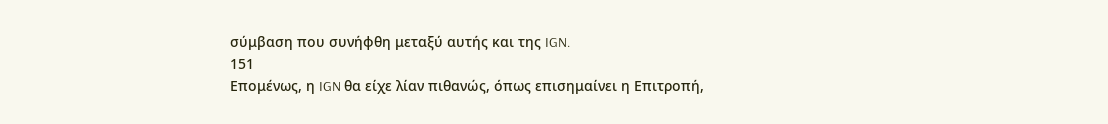σύμβαση που συνήφθη μεταξύ αυτής και της IGN.
151
Επομένως, η IGN θα είχε λίαν πιθανώς, όπως επισημαίνει η Επιτροπή,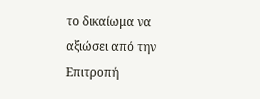το δικαίωμα να αξιώσει από την Επιτροπή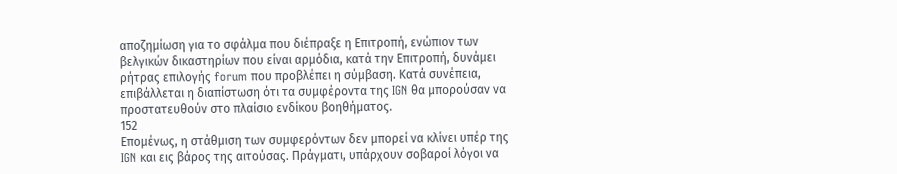αποζημίωση για το σφάλμα που διέπραξε η Επιτροπή, ενώπιον των βελγικών δικαστηρίων που είναι αρμόδια, κατά την Επιτροπή, δυνάμει ρήτρας επιλογής forum που προβλέπει η σύμβαση. Κατά συνέπεια, επιβάλλεται η διαπίστωση ότι τα συμφέροντα της IGN θα μπορούσαν να προστατευθούν στο πλαίσιο ενδίκου βοηθήματος.
152
Επομένως, η στάθμιση των συμφερόντων δεν μπορεί να κλίνει υπέρ της IGN και εις βάρος της αιτούσας. Πράγματι, υπάρχουν σοβαροί λόγοι να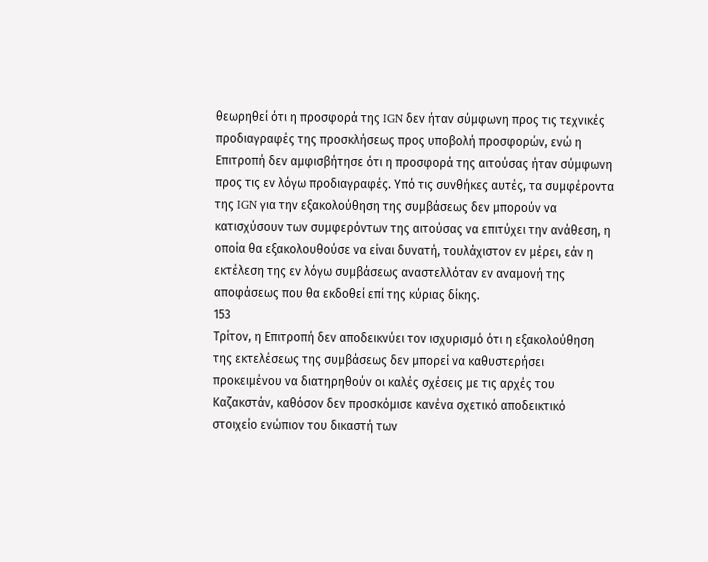θεωρηθεί ότι η προσφορά της IGN δεν ήταν σύμφωνη προς τις τεχνικές προδιαγραφές της προσκλήσεως προς υποβολή προσφορών, ενώ η Επιτροπή δεν αμφισβήτησε ότι η προσφορά της αιτούσας ήταν σύμφωνη προς τις εν λόγω προδιαγραφές. Υπό τις συνθήκες αυτές, τα συμφέροντα της IGN για την εξακολούθηση της συμβάσεως δεν μπορούν να κατισχύσουν των συμφερόντων της αιτούσας να επιτύχει την ανάθεση, η οποία θα εξακολουθούσε να είναι δυνατή, τουλάχιστον εν μέρει, εάν η εκτέλεση της εν λόγω συμβάσεως αναστελλόταν εν αναμονή της αποφάσεως που θα εκδοθεί επί της κύριας δίκης.
153
Τρίτον, η Επιτροπή δεν αποδεικνύει τον ισχυρισμό ότι η εξακολούθηση της εκτελέσεως της συμβάσεως δεν μπορεί να καθυστερήσει προκειμένου να διατηρηθούν οι καλές σχέσεις με τις αρχές του Καζακστάν, καθόσον δεν προσκόμισε κανένα σχετικό αποδεικτικό στοιχείο ενώπιον του δικαστή των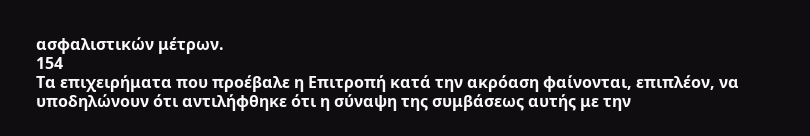ασφαλιστικών μέτρων.
154
Τα επιχειρήματα που προέβαλε η Επιτροπή κατά την ακρόαση φαίνονται, επιπλέον, να υποδηλώνουν ότι αντιλήφθηκε ότι η σύναψη της συμβάσεως αυτής με την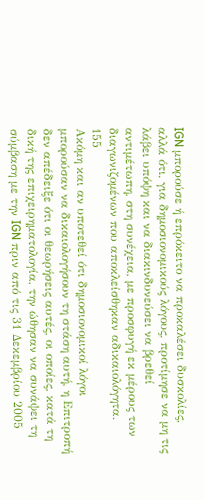IGN μπορούσε ή επρόκειτο να προκαλέσει δυσκολίες, αλλά ότι, για δημοσιονομικούς λόγους, προτίμησε να μη τις λάβει υπόψη και να διακινδυνεύσει να βρεθεί αντιμέτωπη, στη συνέχεια, με προσφυγή εκ μέρους των διαγωνιζομένων που αποκλείσθηκαν αδικαιολόγητα.
155
Ακόμη και αν υποτεθεί ότι δημοσιονομικοί λόγοι μπορούσαν να δικαιολογήσουν τη στάση αυτή, η Επιτροπή δεν απέδειξε ότι οι θεωρήσεις αυτές, οι οποίες, κατά τη δική της επιχειρηματολογία, την ώθησαν να συνάψει τη σύμβαση με την IGN πριν από τις 31 Δεκεμβρίου 2005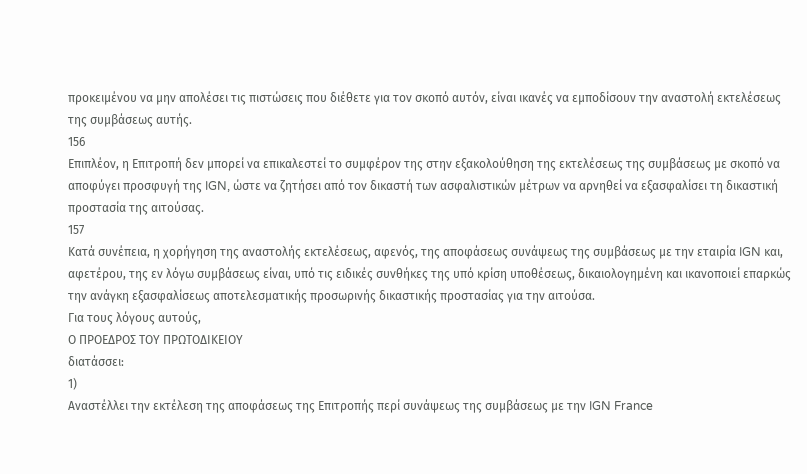προκειμένου να μην απολέσει τις πιστώσεις που διέθετε για τον σκοπό αυτόν, είναι ικανές να εμποδίσουν την αναστολή εκτελέσεως της συμβάσεως αυτής.
156
Επιπλέον, η Επιτροπή δεν μπορεί να επικαλεστεί το συμφέρον της στην εξακολούθηση της εκτελέσεως της συμβάσεως με σκοπό να αποφύγει προσφυγή της IGN, ώστε να ζητήσει από τον δικαστή των ασφαλιστικών μέτρων να αρνηθεί να εξασφαλίσει τη δικαστική προστασία της αιτούσας.
157
Κατά συνέπεια, η χορήγηση της αναστολής εκτελέσεως, αφενός, της αποφάσεως συνάψεως της συμβάσεως με την εταιρία IGN και, αφετέρου, της εν λόγω συμβάσεως είναι, υπό τις ειδικές συνθήκες της υπό κρίση υποθέσεως, δικαιολογημένη και ικανοποιεί επαρκώς την ανάγκη εξασφαλίσεως αποτελεσματικής προσωρινής δικαστικής προστασίας για την αιτούσα.
Για τους λόγους αυτούς,
Ο ΠΡΟΕΔΡΟΣ ΤΟΥ ΠΡΩΤΟΔΙΚΕΙΟΥ
διατάσσει:
1)
Αναστέλλει την εκτέλεση της αποφάσεως της Επιτροπής περί συνάψεως της συμβάσεως με την IGN France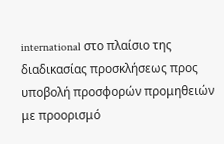international στο πλαίσιο της διαδικασίας προσκλήσεως προς υποβολή προσφορών προμηθειών με προορισμό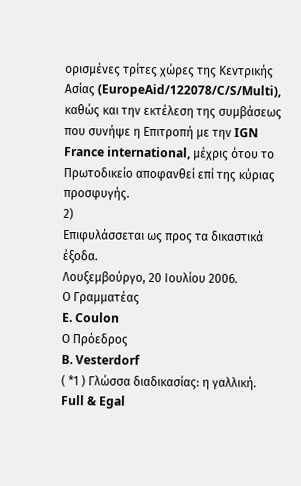ορισμένες τρίτες χώρες της Κεντρικής Ασίας (EuropeAid/122078/C/S/Multi), καθώς και την εκτέλεση της συμβάσεως που συνήψε η Επιτροπή με την IGN France international, μέχρις ότου το Πρωτοδικείο αποφανθεί επί της κύριας προσφυγής.
2)
Επιφυλάσσεται ως προς τα δικαστικά έξοδα.
Λουξεμβούργο, 20 Ιουλίου 2006.
Ο Γραμματέας
E. Coulon
Ο Πρόεδρος
B. Vesterdorf
( *1 ) Γλώσσα διαδικασίας: η γαλλική.
Full & Egal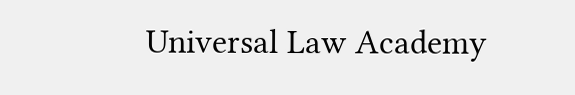Universal Law Academy